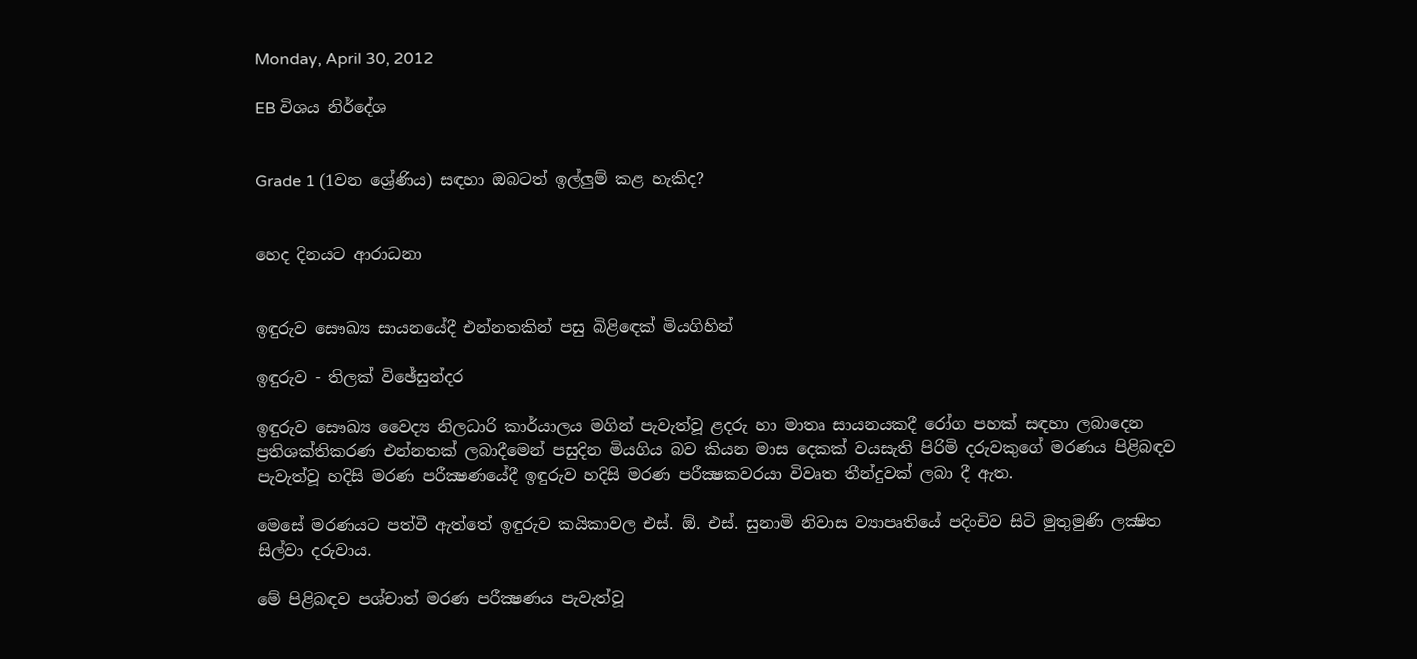Monday, April 30, 2012

EB විශය නිර්දේශ


Grade 1 (1වන ශ්‍රේණිය) සඳහා ඔබටත් ඉල්ලුම් කළ හැකිද?


හෙද දිනයට ආරාධනා


ඉඳුරුව සෞඛ්‍ය සායනයේදී එන්නතකින් පසු බිළිඳෙක්‌ මියගිහින්

ඉඳුරුව - තිලක්‌ විඡේසුන්දර

ඉඳුරුව සෞඛ්‍ය වෛද්‍ය නිලධාරි කාර්යාලය මගින් පැවැත්වූ ළදරු හා මාතෘ සායනයකදී රෝග පහක්‌ සඳහා ලබාදෙන ප්‍රතිශක්‌තිකරණ එන්නතක්‌ ලබාදීමෙන් පසුදින මියගිය බව කියන මාස දෙකක්‌ වයසැති පිරිමි දරුවකුගේ මරණය පිළිබඳව පැවැත්වූ හදිසි මරණ පරීක්‍ෂණයේදී ඉඳුරුව හදිසි මරණ පරීක්‍ෂකවරයා විවෘත තීන්දුවක්‌ ලබා දී ඇත.

මෙසේ මරණයට පත්වී ඇත්තේ ඉඳුරුව කයිකාවල එස්‌. ඕ. එස්‌. සුනාමි නිවාස ව්‍යාපෘතියේ පදිංචිව සිටි මුතුමුණි ලක්‍ෂිත සිල්වා දරුවාය.

මේ පිළිබඳව පශ්චාත් මරණ පරීක්‍ෂණය පැවැත්වූ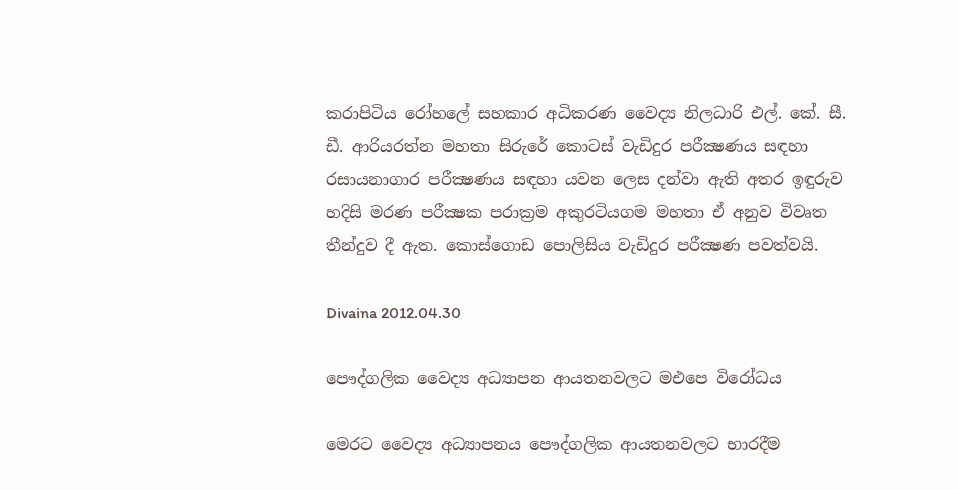කරාපිටිය රෝහලේ සහකාර අධිකරණ වෛද්‍ය නිලධාරි එල්. කේ. සී. ඩී. ආරියරත්න මහතා සිරුරේ කොටස්‌ වැඩිදුර පරීක්‍ෂණය සඳහා රසායනාගාර පරීක්‍ෂණය සඳහා යවන ලෙස දන්වා ඇති අතර ඉඳුරුව හදිසි මරණ පරීක්‍ෂක පරාක්‍රම අකුරටියගම මහතා ඒ අනුව විවෘත තීන්දුව දී ඇත. කොස්‌ගොඩ පොලිසිය වැඩිදුර පරීක්‍ෂණ පවත්වයි.

Divaina 2012.04.30

පෞද්ගලික වෛද්‍ය අධ්‍යාපන ආයතනවලට මඑපෙ විරෝධය

මෙරට වෛද්‍ය අධ්‍යාපනය පෞද්ගලික ආයතනවලට භාරදීම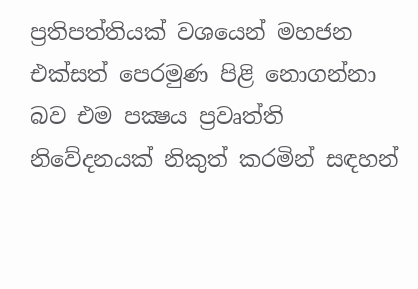ප්‍රතිපත්තියක්‌ වශයෙන් මහජන එක්‌සත් පෙරමුණ පිළි නොගන්නා බව එම පක්‍ෂය ප්‍රවෘත්ති නිවේදනයක්‌ නිකුත් කරමින් සඳහන්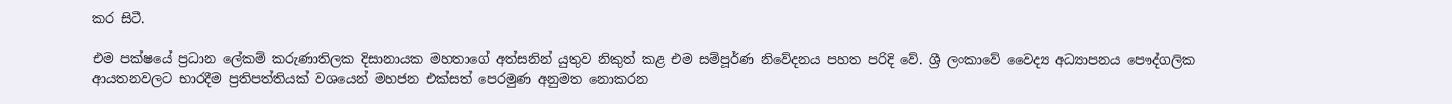කර සිටී.

එම පක්‌ෂයේ ප්‍රධාන ලේකම් කරුණාතිලක දිසානායක මහතාගේ අත්සනින් යුතුව නිකුත් කළ එම සම්පූර්ණ නිවේදනය පහත පරිදි වේ. ශ්‍රී ලංකාවේ වෛද්‍ය අධ්‍යාපනය පෞද්ගලික ආයතනවලට භාරදීම ප්‍රතිපත්තියක්‌ වශයෙන් මහජන එක්‌සත් පෙරමුණ අනුමත නොකරන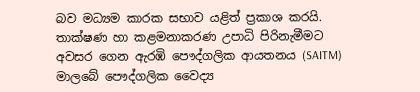බව මධ්‍යම කාරක සභාව යළිත් ප්‍රකාශ කරයි. තාක්‌ෂණ හා කළමනාකරණ උපාධි පිරිනැමීමට අවසර ගෙන ඇරඹි පෞද්ගලික ආයතනය (SAITM) මාලබේ පෞද්ගලික වෛද්‍ය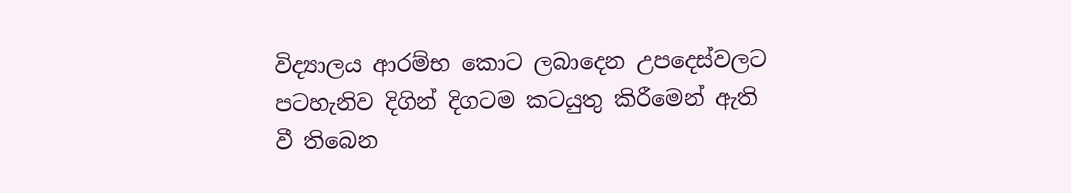විද්‍යාලය ආරම්භ කොට ලබාදෙන උපදෙස්‌වලට පටහැනිව දිගින් දිගටම කටයුතු කිරීමෙන් ඇති වී තිබෙන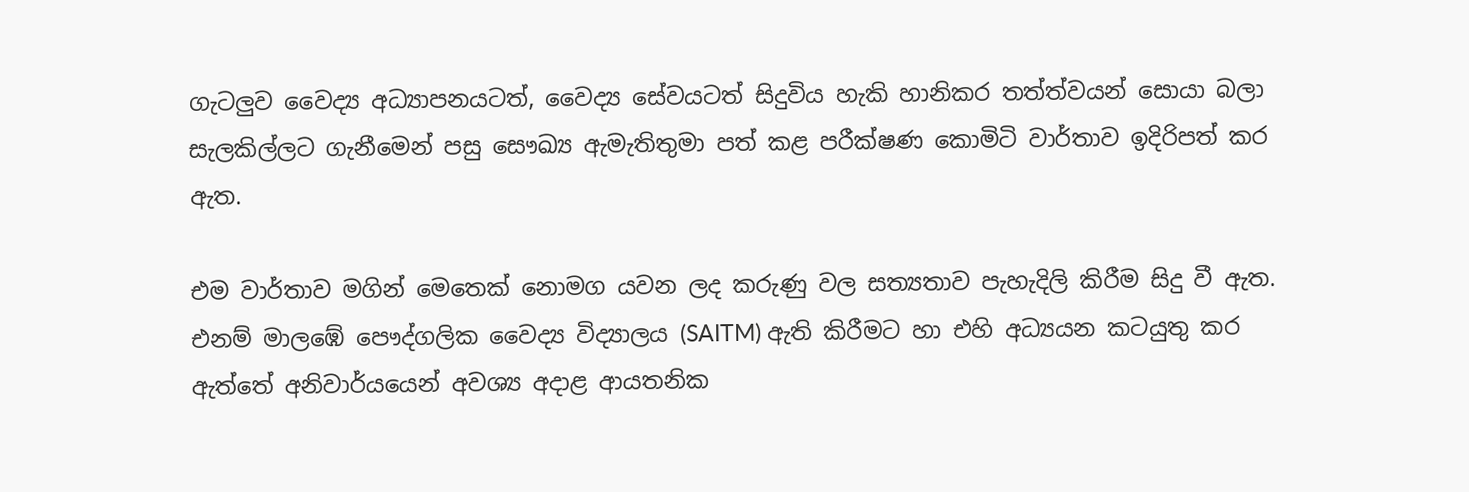ගැටලුව වෛද්‍ය අධ්‍යාපනයටත්, වෛද්‍ය සේවයටත් සිදුවිය හැකි හානිකර තත්ත්වයන් සොයා බලා සැලකිල්ලට ගැනීමෙන් පසු සෞඛ්‍ය ඇමැතිතුමා පත් කළ පරීක්‌ෂණ කොමිටි වාර්තාව ඉදිරිපත් කර ඇත.

එම වාර්තාව මගින් මෙතෙක්‌ නොමග යවන ලද කරුණු වල සත්‍යතාව පැහැදිලි කිරීම සිදු වී ඇත. එනම් මාලඹේ පෞද්ගලික වෛද්‍ය විද්‍යාලය (SAITM) ඇති කිරීමට හා එහි අධ්‍යයන කටයුතු කර ඇත්තේ අනිවාර්යයෙන් අවශ්‍ය අදාළ ආයතනික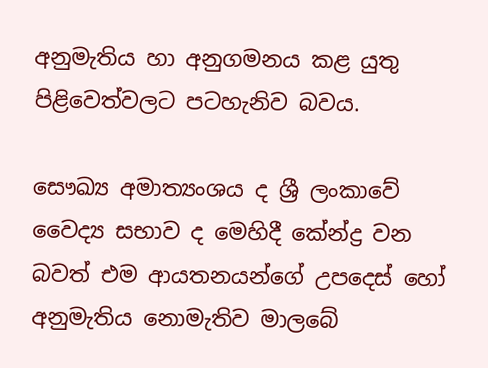අනුමැතිය හා අනුගමනය කළ යුතු පිළිවෙත්වලට පටහැනිව බවය.

සෞඛ්‍ය අමාත්‍යංශය ද ශ්‍රී ලංකාවේ වෛද්‍ය සභාව ද මෙහිදී කේන්ද්‍ර වන බවත් එම ආයතනයන්ගේ උපදෙස්‌ හෝ අනුමැතිය නොමැතිව මාලබේ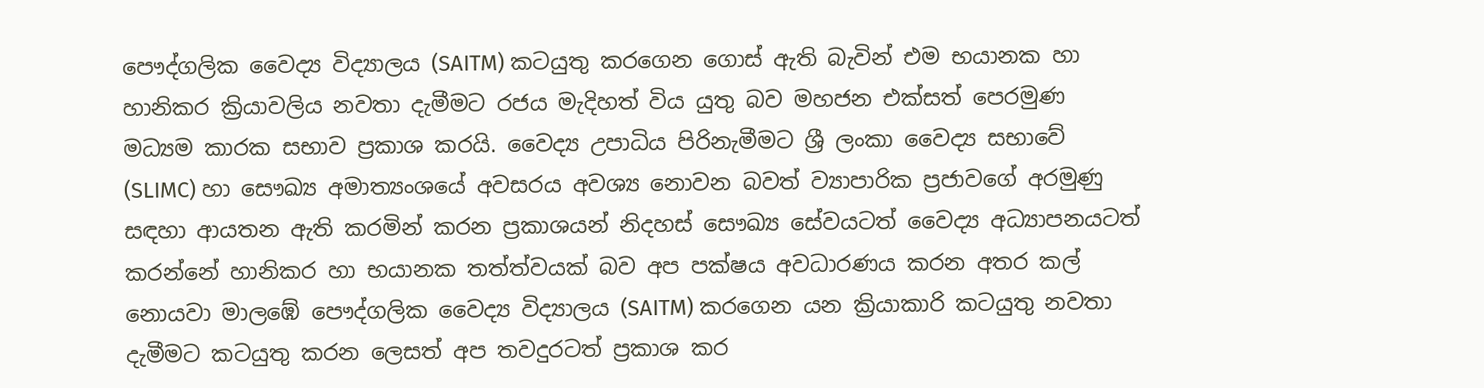පෞද්ගලික වෛද්‍ය විද්‍යාලය (SAITM) කටයුතු කරගෙන ගොස්‌ ඇති බැවින් එම භයානක හා හානිකර ක්‍රියාවලිය නවතා දැමීමට රජය මැදිහත් විය යුතු බව මහජන එක්‌සත් පෙරමුණ මධ්‍යම කාරක සභාව ප්‍රකාශ කරයි. වෛද්‍ය උපාධිය පිරිනැමීමට ශ්‍රී ලංකා වෛද්‍ය සභාවේ (SLIMC) හා සෞඛ්‍ය අමාත්‍යංශයේ අවසරය අවශ්‍ය නොවන බවත් ව්‍යාපාරික ප්‍රජාවගේ අරමුණු සඳහා ආයතන ඇති කරමින් කරන ප්‍රකාශයන් නිදහස්‌ සෞඛ්‍ය සේවයටත් වෛද්‍ය අධ්‍යාපනයටත් කරන්නේ හානිකර හා භයානක තත්ත්වයක්‌ බව අප පක්‌ෂය අවධාරණය කරන අතර කල් නොයවා මාලඹේ පෞද්ගලික වෛද්‍ය විද්‍යාලය (SAITM) කරගෙන යන ක්‍රියාකාරි කටයුතු නවතා දැමීමට කටයුතු කරන ලෙසත් අප තවදුරටත් ප්‍රකාශ කර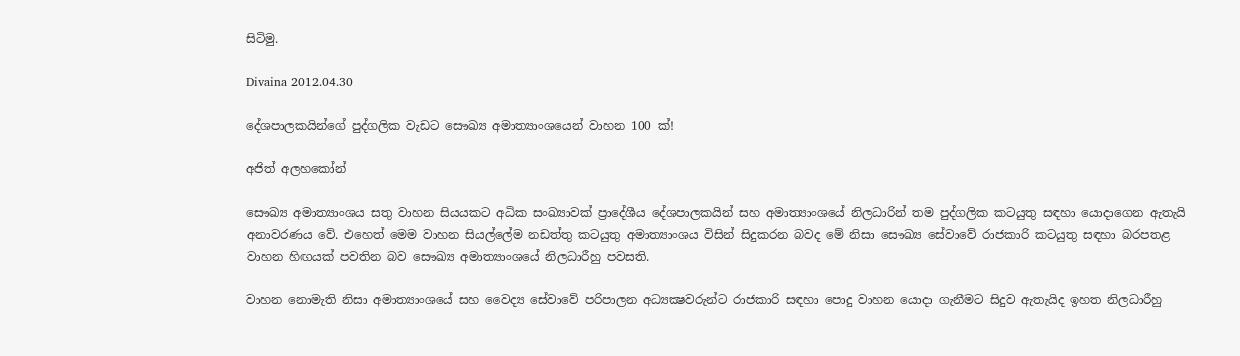සිටිමු.

Divaina 2012.04.30

දේශපාලකයින්ගේ පුද්ගලික වැඩට සෞඛ්‍ය අමාත්‍යාංශයෙන් වාහන 100 ක්‌!

අජිත් අලහකෝන්

සෞඛ්‍ය අමාත්‍යාංශය සතු වාහන සියයකට අධික සංඛ්‍යාවක්‌ ප්‍රාදේශීය දේශපාලකයින් සහ අමාත්‍යාංශයේ නිලධාරින් තම පුද්ගලික කටයුතු සඳහා යොදාගෙන ඇතැයි අනාවරණය වේ. එහෙත් මෙම වාහන සියල්ලේම නඩත්තු කටයුතු අමාත්‍යාංශය විසින් සිදුකරන බවද මේ නිසා සෞඛ්‍ය සේවාවේ රාජකාරි කටයුතු සඳහා බරපතළ වාහන හිඟයක්‌ පවතින බව සෞඛ්‍ය අමාත්‍යාංශයේ නිලධාරීහු පවසති.

වාහන නොමැති නිසා අමාත්‍යාංශයේ සහ වෛද්‍ය සේවාවේ පරිපාලන අධ්‍යක්‍ෂවරුන්ට රාජකාරි සඳහා පොදු වාහන යොදා ගැනීමට සිදුව ඇතැයිද ඉහත නිලධාරීහු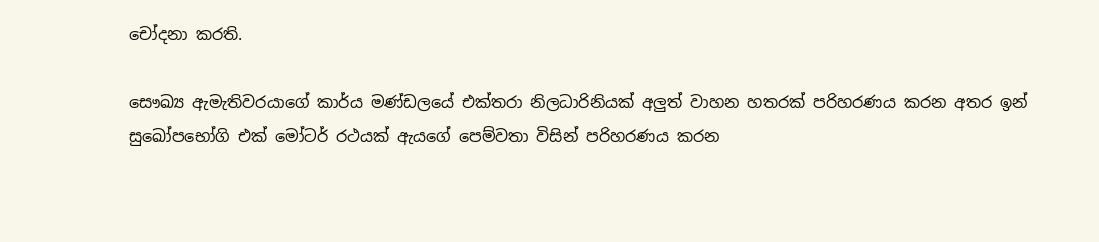චෝදනා කරති.

සෞඛ්‍ය ඇමැතිවරයාගේ කාර්ය මණ්‌ඩලයේ එක්‌තරා නිලධාරිනියක්‌ අලුත් වාහන හතරක්‌ පරිහරණය කරන අතර ඉන් සුඛෝපභෝගි එක්‌ මෝටර් රථයක්‌ ඇයගේ පෙම්වතා විසින් පරිහරණය කරන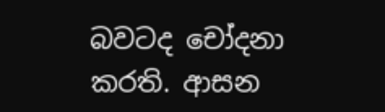බවටද චෝදනා කරති. ආසන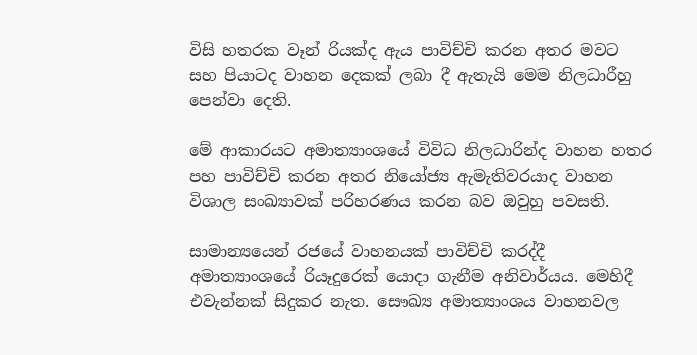විසි හතරක වෑන් රියක්‌ද ඇය පාවිච්චි කරන අතර මවට සහ පියාටද වාහන දෙකක්‌ ලබා දී ඇතැයි මෙම නිලධාරීහු පෙන්වා දෙති.

මේ ආකාරයට අමාත්‍යාංශයේ විවිධ නිලධාරින්ද වාහන හතර පහ පාවිච්චි කරන අතර නියෝජ්‍ය ඇමැතිවරයාද වාහන විශාල සංඛ්‍යාවක්‌ පරිහරණය කරන බව ඔවුහු පවසති.

සාමාන්‍යයෙන් රජයේ වාහනයක්‌ පාවිච්චි කරද්දී අමාත්‍යාංශයේ රියෑදුරෙක්‌ යොදා ගැනීම අනිවාර්යය. මෙහිදී එවැන්නක්‌ සිදුකර නැත. සෞඛ්‍ය අමාත්‍යාංශය වාහනවල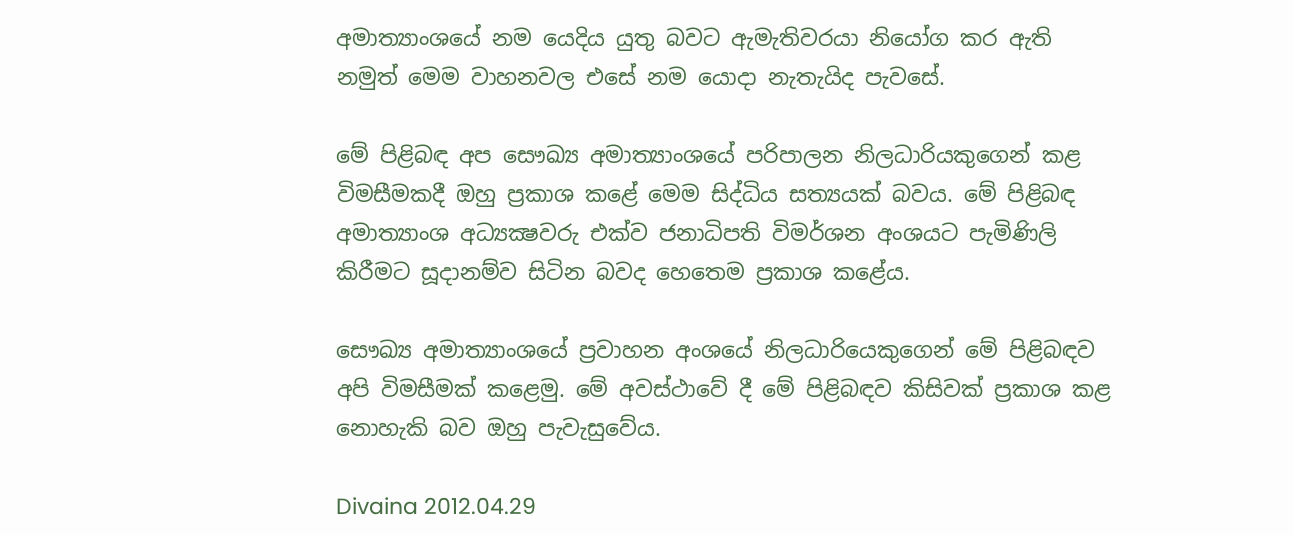අමාත්‍යාංශයේ නම යෙදිය යුතු බවට ඇමැතිවරයා නියෝග කර ඇති නමුත් මෙම වාහනවල එසේ නම යොදා නැතැයිද පැවසේ.

මේ පිළිබඳ අප සෞඛ්‍ය අමාත්‍යාංශයේ පරිපාලන නිලධාරියකුගෙන් කළ විමසීමකදී ඔහු ප්‍රකාශ කළේ මෙම සිද්ධිය සත්‍යයක්‌ බවය. මේ පිළිබඳ අමාත්‍යාංශ අධ්‍යක්‍ෂවරු එක්‌ව ජනාධිපති විමර්ශන අංශයට පැමිණිලි කිරීමට සූදානම්ව සිටින බවද හෙතෙම ප්‍රකාශ කළේය.

සෞඛ්‍ය අමාත්‍යාංශයේ ප්‍රවාහන අංශයේ නිලධාරියෙකුගෙන් මේ පිළිබඳව අපි විමසීමක්‌ කළෙමු. මේ අවස්‌ථාවේ දී මේ පිළිබඳව කිසිවක්‌ ප්‍රකාශ කළ නොහැකි බව ඔහු පැවැසුවේය.

Divaina 2012.04.29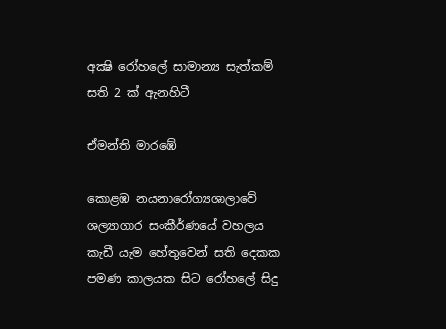අක්‍ෂි රෝහලේ සාමාන්‍ය සැත්කම් සති 2 ක්‌ ඇනහිටී

ඒමන්ති මාරඹේ

කොළඹ නයනාරෝග්‍යශාලාවේ ශල්‍යාගාර සංකීර්ණයේ වහලය කැඩී යැම හේතුවෙන් සති දෙකක පමණ කාලයක සිට රෝහලේ සිදු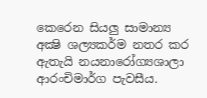කෙරෙන සියලු සාමාන්‍ය අක්‍ෂි ශල්‍යකර්ම නතර කර ඇතැයි නයනාරෝග්‍යශාලා ආරංචිමාර්ග පැවසීය.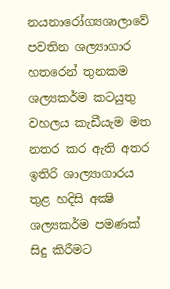නයනාරෝග්‍යශාලාවේ පවතින ශල්‍යාගාර හතරෙන් තුනකම ශල්‍යකර්ම කටයුතු වහලය කැඩීයැම මත නතර කර ඇති අතර ඉතිරි ශාල්‍යාගාරය තුළ හදිසි අක්‍ෂි ශල්‍යකර්ම පමණක්‌ සිදු කිරීමට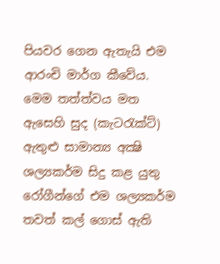පියවර ගෙන ඇතැයි එම ආරංචි මාර්ග කීවේය. මෙම තත්ත්වය මත ඇසෙහි සුද (කැටරැක්‌ට්‌) ඇතුළු සාමාන්‍ය අක්‍ෂි ශල්‍යකර්ම සිදු කළ යුතු රෝගීන්ගේ එම ශල්‍යකර්ම තවත් කල් ගොස්‌ ඇති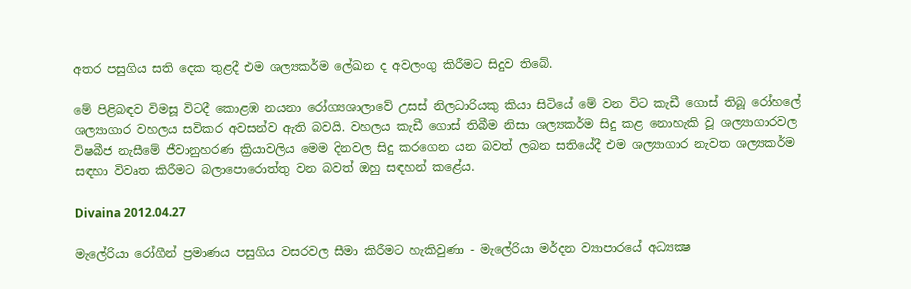අතර පසුගිය සති දෙක තුළදී එම ශල්‍යකර්ම ලේඛන ද අවලංගු කිරීමට සිදුව තිබේ.

මේ පිළිබඳව විමසූ විටදී කොළඹ නයනා රෝග්‍යශාලාවේ උසස්‌ නිලධාරියකු කියා සිටියේ මේ වන විට කැඩී ගොස්‌ තිබූ රෝහලේ ශල්‍යාගාර වහලය සවිකර අවසන්ව ඇති බවයි. වහලය කැඩී ගොස්‌ තිබීම නිසා ශල්‍යකර්ම සිදු කළ නොහැකි වූ ශල්‍යාගාරවල විෂබීජ නැසීමේ ජීවානුහරණ ක්‍රියාවලිය මෙම දිනවල සිදු කරගෙන යන බවත් ලබන සතියේදී එම ශල්‍යාගාර නැවත ශල්‍යකර්ම සඳහා විවෘත කිරීමට බලාපොරොත්තු වන බවත් ඔහු සඳහන් කළේය.

Divaina 2012.04.27

මැලේරියා රෝගීන් ප්‍රමාණය පසුගිය වසරවල සීමා කිරීමට හැකිවුණා - මැලේරියා මර්දන ව්‍යාපාරයේ අධ්‍යක්‍ෂ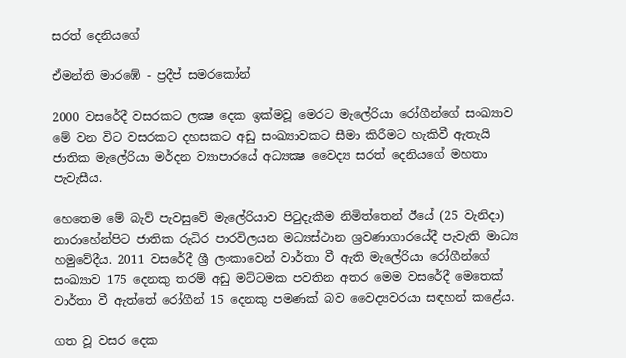සරත් දෙනියගේ

ඒමන්ති මාරඹේ - ප්‍රදීප් සමරකෝන්

2000 වසරේදී වසරකට ලක්‍ෂ දෙක ඉක්‌මවූ මෙරට මැලේරියා රෝගීන්ගේ සංඛ්‍යාව මේ වන විට වසරකට දහසකට අඩු සංඛ්‍යාවකට සීමා කිරීමට හැකිවී ඇතැයි ජාතික මැලේරියා මර්දන ව්‍යාපාරයේ අධ්‍යක්‍ෂ වෛද්‍ය සරත් දෙනියගේ මහතා පැවැසීය.

හෙතෙම මේ බැව් පැවසුවේ මැලේරියාව පිටුදැකීම නිමිත්තෙන් ඊයේ (25 වැනිදා) නාරාහේන්පිට ජාතික රුධිර පාරවිලයන මධ්‍යස්‌ථාන ශ්‍රවණාගාරයේදී පැවැති මාධ්‍ය හමුවේදීය. 2011 වසරේදී ශ්‍රී ලංකාවෙන් වාර්තා වී ඇති මැලේරියා රෝගීන්ගේ සංඛ්‍යාව 175 දෙනකු තරම් අඩු මට්‌ටමක පවතින අතර මෙම වසරේදී මෙතෙක්‌ වාර්තා වී ඇත්තේ රෝගීන් 15 දෙනකු පමණක්‌ බව වෛද්‍යවරයා සඳහන් කළේය.

ගත වූ වසර දෙක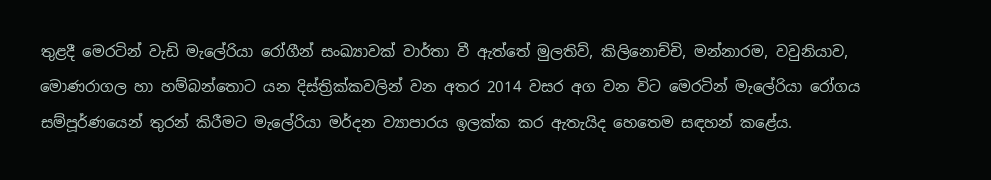තුළදී මෙරටින් වැඩි මැලේරියා රෝගීන් සංඛ්‍යාවක්‌ වාර්තා වී ඇත්තේ මුලතිව්, කිලිනොච්චි, මන්නාරම, වවුනියාව, මොණරාගල හා හම්බන්තොට යන දිස්‌ත්‍රික්‌කවලින් වන අතර 2014 වසර අග වන විට මෙරටින් මැලේරියා රෝගය සම්පූර්ණයෙන් තුරන් කිරීමට මැලේරියා මර්දන ව්‍යාපාරය ඉලක්‌ක කර ඇතැයිද හෙතෙම සඳහන් කළේය.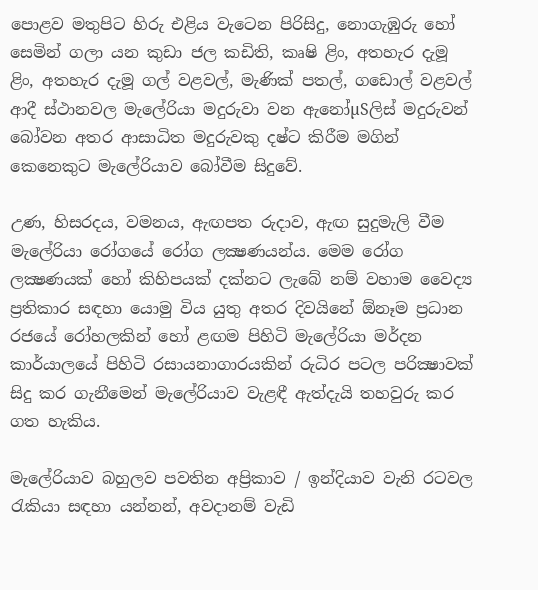පොළව මතුපිට හිරු එළිය වැටෙන පිරිසිදු, නොගැඹුරු හෝ සෙමින් ගලා යන කුඩා ජල කඩිති, කෘෂි ළිං, අතහැර දැමූ ළිං, අතහැර දැමූ ගල් වළවල්, මැණික්‌ පතල්, ගඩොල් වළවල් ආදී ස්‌ථානවල මැලේරියා මදුරුවා වන ඇනෝµSලිස්‌ මදුරුවන් බෝවන අතර ආසාධිත මදුරුවකු දෂ්ට කිරීම මගින් කෙනෙකුට මැලේරියාව බෝවීම සිදුවේ.

උණ, හිසරදය, වමනය, ඇඟපත රුදාව, ඇඟ සුදුමැලි වීම මැලේරියා රෝගයේ රෝග ලක්‍ෂණයන්ය. මෙම රෝග ලක්‍ෂණයක්‌ හෝ කිහිපයක්‌ දක්‌නට ලැබේ නම් වහාම වෛද්‍ය ප්‍රතිකාර සඳහා යොමු විය යුතු අතර දිවයිනේ ඕනෑම ප්‍රධාන රජයේ රෝහලකින් හෝ ළඟම පිහිටි මැලේරියා මර්දන කාර්යාලයේ පිහිටි රසායනාගාරයකින් රුධිර පටල පරික්‍ෂාවක්‌ සිදු කර ගැනීමෙන් මැලේරියාව වැළඳී ඇත්දැයි තහවුරු කර ගත හැකිය.

මැලේරියාව බහුලව පවතින අප්‍රිකාව / ඉන්දියාව වැනි රටවල රැකියා සඳහා යන්නන්, අවදානම් වැඩි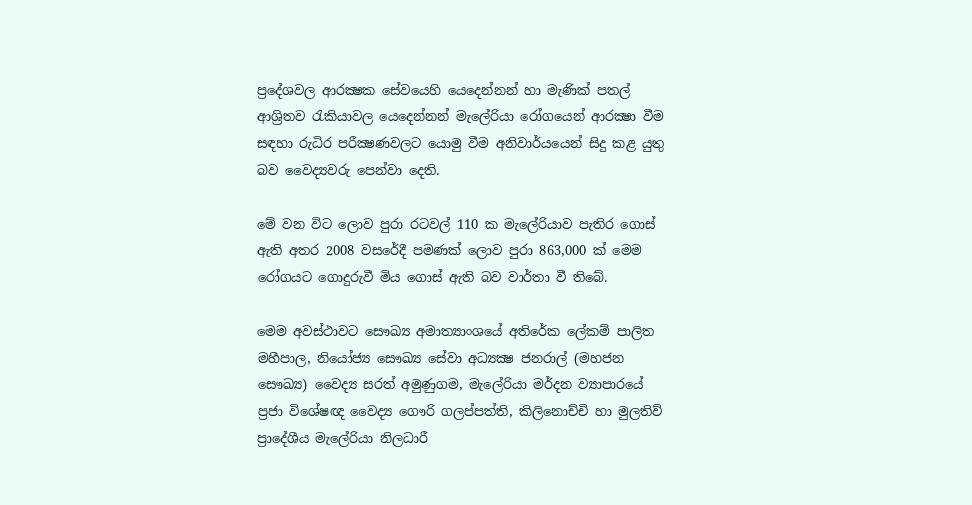ප්‍රදේශවල ආරක්‍ෂක සේවයෙහි යෙදෙන්නන් හා මැණික්‌ පතල් ආශ්‍රිතව රැකියාවල යෙදෙන්නන් මැලේරියා රෝගයෙන් ආරක්‍ෂා වීම සඳහා රුධිර පරීක්‍ෂණවලට යොමු වීම අනිවාර්යයෙන් සිදු කළ යුතු බව වෛද්‍යවරු පෙන්වා දෙති.

මේ වන විට ලොව පුරා රටවල් 110 ක මැලේරියාව පැතිර ගොස්‌ ඇති අතර 2008 වසරේදී පමණක්‌ ලොව පුරා 863,000 ක්‌ මෙම රෝගයට ගොදුරුවී මිය ගොස්‌ ඇති බව වාර්තා වී තිබේ.

මෙම අවස්‌ථාවට සෞඛ්‍ය අමාත්‍යාංශයේ අතිරේක ලේකම් පාලිත මහීපාල, නියෝජ්‍ය සෞඛ්‍ය සේවා අධ්‍යක්‍ෂ ජනරාල් (මහජන සෞඛ්‍ය) වෛද්‍ය සරත් අමුණුගම, මැලේරියා මර්දන ව්‍යාපාරයේ ප්‍රජා විශේෂඥ වෛද්‍ය ගෞරි ගලප්පත්ති, කිලිනොච්චි හා මුලතිව් ප්‍රාදේශීය මැලේරියා නිලධාරී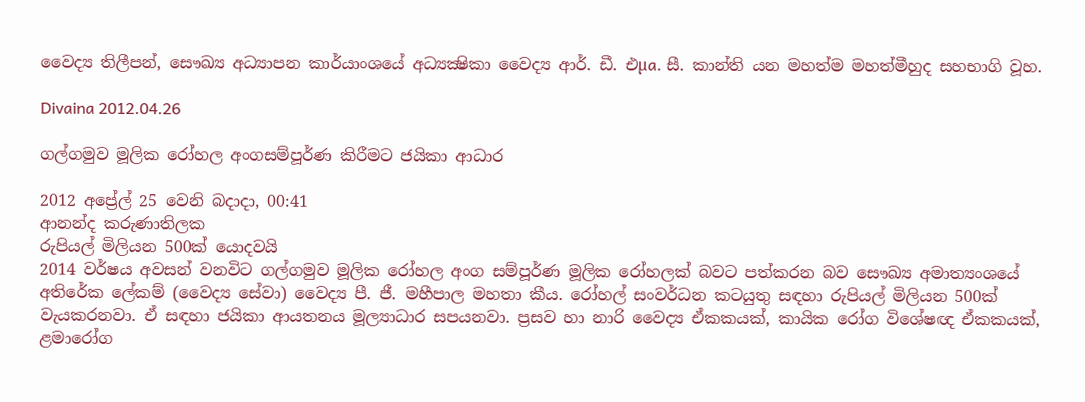වෛද්‍ය තිලීපන්, සෞඛ්‍ය අධ්‍යාපන කාර්යාංශයේ අධ්‍යක්‍ෂිකා වෛද්‍ය ආර්. ඩී. එµa. සී. කාන්ති යන මහත්ම මහත්මීහුද සහභාගි වූහ.

Divaina 2012.04.26

ගල්ගමුව මූලික රෝහල අංගසම්පූර්ණ කිරීමට ජයිකා ආධාර

2012 අප්‍රේල් 25 වෙනි බදාදා, 00:41
ආනන්ද කරුණාතිලක
රුපියල් මිලියන 500ක් යොදවයි
2014 වර්ෂය අවසන් වනවිට ගල්ගමුව මූලික රෝහල අංග සම්පූර්ණ මූලික රෝහලක් බවට පත්කරන බව සෞඛ්‍ය අමාත්‍යංශයේ අතිරේක ‍ලේකම් (වෛද්‍ය සේවා) වෛද්‍ය පී. ජී. මහීපාල මහතා කීය. රෝහල් සංවර්ධන කටයුතු සඳහා රුපියල් මිලියන 500ක් වැයකරනවා. ඒ සඳහා ජයිකා ආයතනය මූල්‍යාධාර සපයනවා. ප්‍රසව හා නාරි වෛද්‍ය ඒකකයක්, කායික රෝග විශේෂඥ ඒකකයක්, ළමාරෝග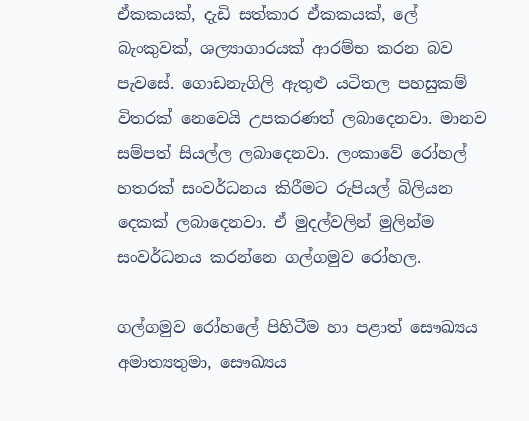ඒකකයක්, දැඩි සත්කාර ඒකකයක්, ලේ බැංකුවක්, ශල්‍යාගාරයක් ආරම්භ කරන බව පැවසේ. ගොඩනැගිලි ඇතුළු යටිතල පහසුකම් විතරක් ‍නෙවෙයි උපකරණත් ලබාදෙනවා. මානව සම්පත් සියල්ල ලබාදෙනවා. ලංකාවේ රෝහල් හතරක් සංවර්ධනය කිරීමට රුපියල් බිලියන දෙකක් ලබාදෙනවා. ඒ මුදල්වලින් මුලින්ම සංවර්ධනය කරන්නෙ ගල්ගමුව රෝහල.

ගල්ගමුව රෝහ‍ලේ පිහිටීම හා පළාත් සෞඛ්‍යය අමාත්‍යතුමා, සෞඛ්‍යය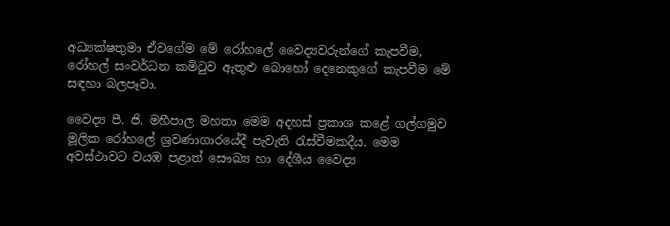අධ්‍යක්ෂතුමා ඒවගේම මේ රෝහ‍ලේ වෛද්‍යවරුන්ගේ කැපවීම, රෝහල් සංවර්ධන කමිටුව ඇතුළු බොහෝ දෙනෙකුගේ කැපවීම මේ සඳහා බලපෑවා.

වෛද්‍ය පී. ජි. මහීපාල මහතා මෙම අදහස් ප්‍රකාශ කළේ ගල්ගමුව මූලික රෝහ‍ලේ ශ්‍රවණාගාරයේදී පැවැති රැස්වීමකදීය. මෙම අවස්ථාවට වයඹ පළාත් සෞඛ්‍ය හා දේශීය වෛද්‍ය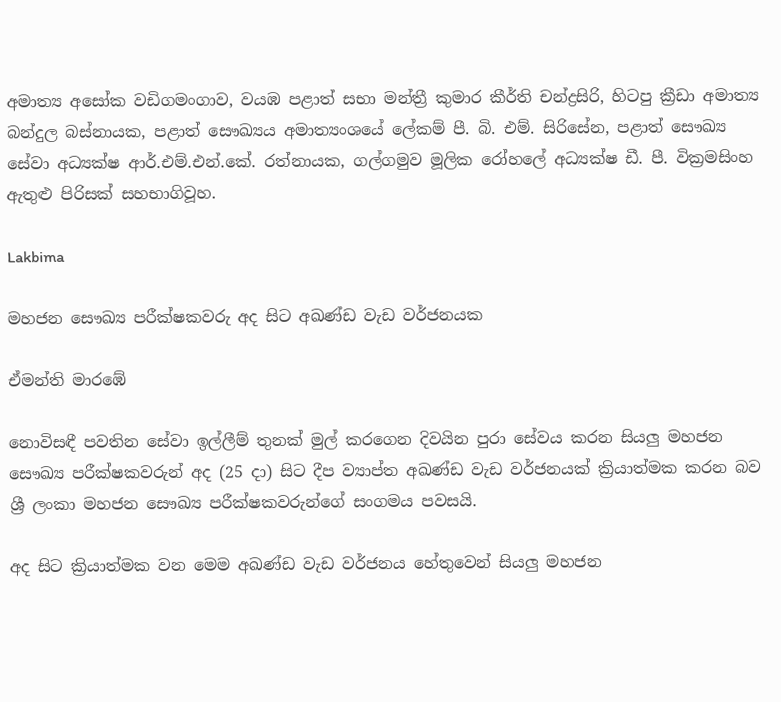අමාත්‍ය අසෝක වඩිගමංගාව, වයඹ පළාත් සභා මන්ත්‍රී කුමාර කීර්ති චන්ද්‍රසිරි, හිටපු ක්‍රීඩා අමාත්‍ය බන්දුල බස්නායක, පළාත් සෞඛ්‍යය අමාත්‍යංශයේ ‍ලේකම් පී. බි. එම්. සිරිසේන, පළාත් සෞඛ්‍ය සේවා අධ්‍යක්ෂ ආර්.එම්.එන්.කේ. රත්නායක, ගල්ගමුව මූලික රෝහ‍ලේ අධ්‍යක්ෂ ඩී. පී. වික්‍රමසිංහ ඇතුළු පිරිසක් සහභාගිවූහ.

Lakbima

මහජන සෞඛ්‍ය පරීක්‌ෂකවරු අද සිට අඛණ්‌ඩ වැඩ වර්ජනයක

ඒමන්ති මාරඹේ

නොවිසඳී පවතින සේවා ඉල්ලීම් තුනක්‌ මුල් කරගෙන දිවයින පුරා සේවය කරන සියලු මහජන සෞඛ්‍ය පරීක්‌ෂකවරුන් අද (25 දා) සිට දීප ව්‍යාප්ත අඛණ්‌ඩ වැඩ වර්ජනයක්‌ ක්‍රියාත්මක කරන බව ශ්‍රී ලංකා මහජන සෞඛ්‍ය පරීක්‌ෂකවරුන්ගේ සංගමය පවසයි.

අද සිට ක්‍රියාත්මක වන මෙම අඛණ්‌ඩ වැඩ වර්ජනය හේතුවෙන් සියලු මහජන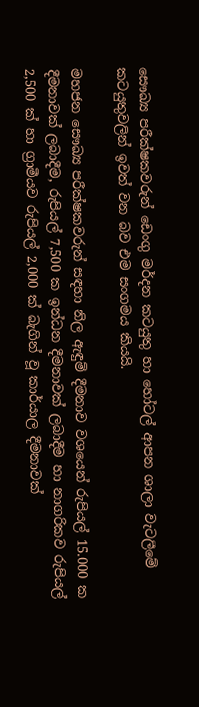සෞඛ්‍ය පරීක්‌ෂකවරුන් ඩෙංගු මර්දන කටයුතු හා හෝටල් ආපන ශාලා වැටලීමේ කටයුතුවලින් ඉවත් වන බව එම සංගමය කියයි.

මහජන සෞඛ්‍ය පරීක්‌ෂකවරුන් සඳහා නිල ඇඳුම් දීමනාව වශයෙන් රුපියල් 15.000 ක දීමනාවක්‌ ලබාදීම, රුපියල් 7,500 ක ඉන්ධන දීමනාවක්‌ ලබාදීම හා නාගරිකව රුපියල් 2,500 ක්‌ හා ග්‍රාමීයව රුපියල් 2,000 ක්‌ බැගින් වූ කාර්යාල දීමනාවක්‌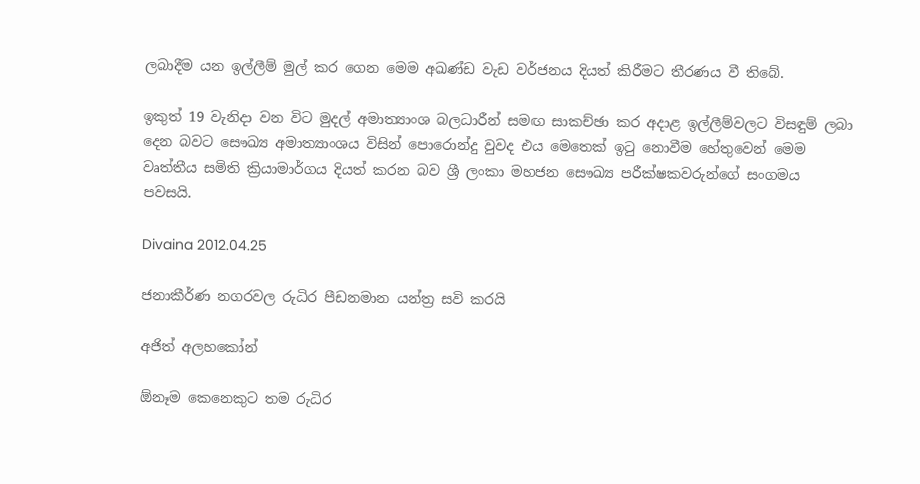ලබාදීම යන ඉල්ලීම් මුල් කර ගෙන මෙම අඛණ්‌ඩ වැඩ වර්ජනය දියත් කිරීමට තීරණය වී තිබේ.

ඉකුත් 19 වැනිදා වන විට මුදල් අමාත්‍යාංශ බලධාරීන් සමඟ සාකච්ඡා කර අදාළ ඉල්ලීම්වලට විසඳුම් ලබා දෙන බවට සෞඛ්‍ය අමාත්‍යාංශය විසින් පොරොන්දු වුවද එය මෙතෙක්‌ ඉටු නොවීම හේතුවෙන් මෙම වෘත්තීය සමිති ක්‍රියාමාර්ගය දියත් කරන බව ශ්‍රී ලංකා මහජන සෞඛ්‍ය පරීක්‌ෂකවරුන්ගේ සංගමය පවසයි.

Divaina 2012.04.25

ජනාකීර්ණ නගරවල රුධිර පීඩනමාන යන්ත්‍ර සවි කරයි

අජිත් අලහකෝන්

ඕනෑම කෙනෙකුට තම රුධිර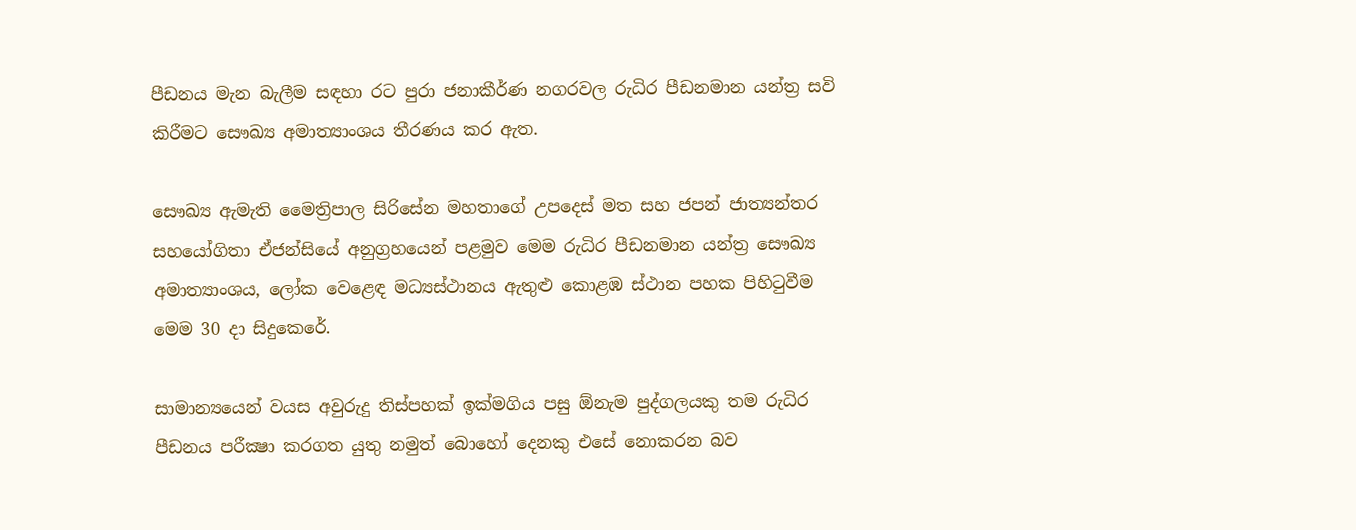පීඩනය මැන බැලීම සඳහා රට පුරා ජනාකීර්ණ නගරවල රුධිර පීඩනමාන යන්ත්‍ර සවි කිරීමට සෞඛ්‍ය අමාත්‍යාංශය තීරණය කර ඇත.

සෞඛ්‍ය ඇමැති මෛත්‍රිපාල සිරිසේන මහතාගේ උපදෙස්‌ මත සහ ජපන් ජාත්‍යන්තර සහයෝගිතා ඒජන්සියේ අනුග්‍රහයෙන් පළමුව මෙම රුධිර පීඩනමාන යන්ත්‍ර සෞඛ්‍ය අමාත්‍යාංශය, ලෝක වෙළෙඳ මධ්‍යස්‌ථානය ඇතුළු කොළඹ ස්‌ථාන පහක පිහිටුවීම මෙම 30 දා සිදුකෙරේ.

සාමාන්‍යයෙන් වයස අවුරුදු තිස්‌පහක්‌ ඉක්‌මගිය පසු ඕනැම පුද්ගලයකු තම රුධිර පීඩනය පරීක්‍ෂා කරගත යුතු නමුත් බොහෝ දෙනකු එසේ නොකරන බව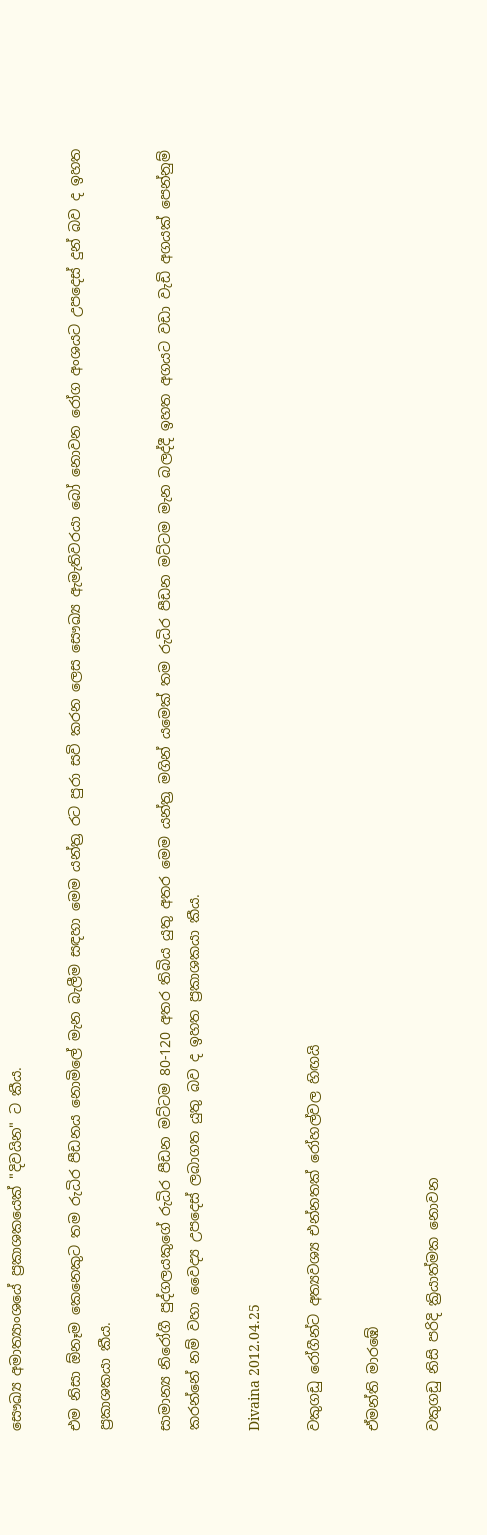සෞඛ්‍ය අමාත්‍යාංශයේ ප්‍රකාශකයෙක්‌ "දිවයින" ට කීය.

එම නිසා ඕනෑම කෙනෙකුට තම රුධිර පීඩනය නොමිලේ මැන බැලීම සඳහා මෙම යන්ත්‍ර රට පුරා සවි කරන ලෙස සෞඛ්‍ය ඇමැතිවරයා බෝ නොවන රෝග අංශයට උපදෙස්‌ දුන් බව ද ඉහත ප්‍රකාශකයා කීය.

සාමාන්‍ය නිරෝගී පුද්ගලයකුගේ රුධිර පීඩන මට්‌ටම 80-120 අතර තිබිය යුතු අතර මෙම යන්ත්‍ර මගින් යමෙක්‌ තම රුධිර පීඩන මට්‌ටම මැන බලද්දී ඉහත අගයට වඩා වැඩි අගයක්‌ පෙන්නුම් කරන්නේ නම් වහා වෛද්‍ය උපදෙස්‌ ලබාගත යුතු බව ද ඉහත ප්‍රකාශකයා කීය.

Divaina 2012.04.25

වකුගඩු රෝගීන්ට අත්‍යවශ්‍ය එන්නතක්‌ රෝහල්වල හිඟයි

ඒමන්ති මාරඹේ

වකුගඩු නිසි පරිදි ක්‍රියාත්මක නොවන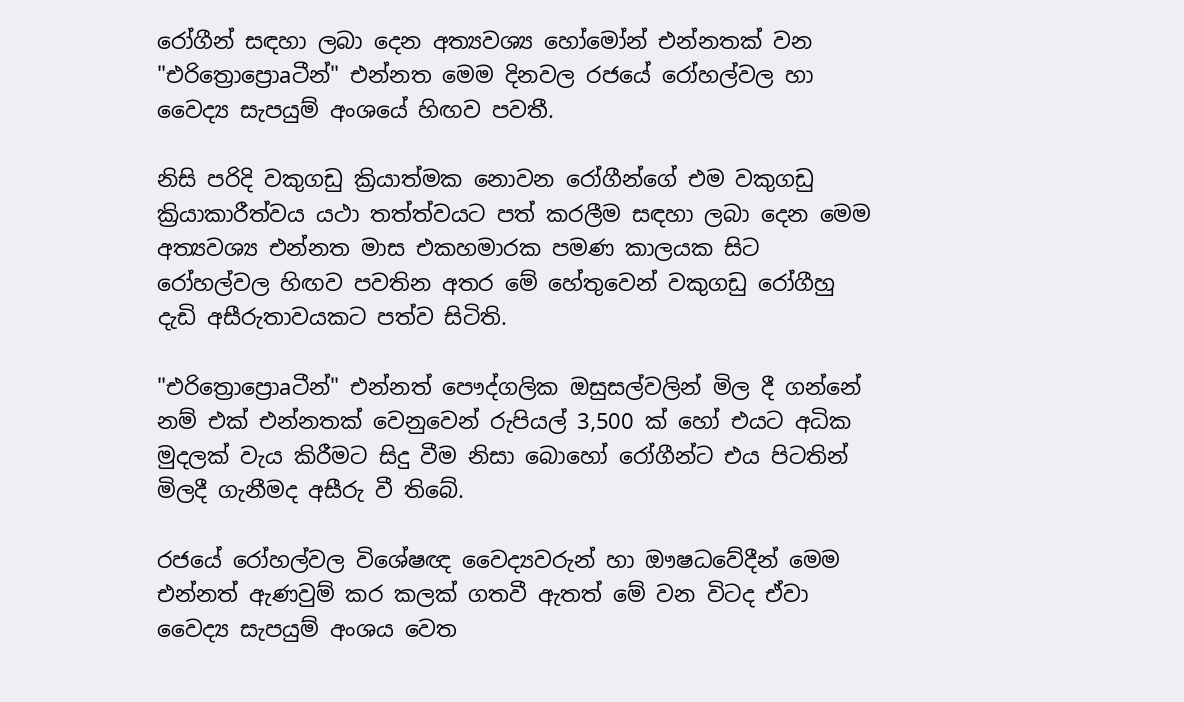රෝගීන් සඳහා ලබා දෙන අත්‍යවශ්‍ය හෝමෝන් එන්නතක්‌ වන "එරිත්‍රොප්‍රොaටීන්" එන්නත මෙම දිනවල රජයේ රෝහල්වල හා වෛද්‍ය සැපයුම් අංශයේ හිඟව පවතී.

නිසි පරිදි වකුගඩු ක්‍රියාත්මක නොවන රෝගීන්ගේ එම වකුගඩු ක්‍රියාකාරීත්වය යථා තත්ත්වයට පත් කරලීම සඳහා ලබා දෙන මෙම අත්‍යවශ්‍ය එන්නත මාස එකහමාරක පමණ කාලයක සිට රෝහල්වල හිඟව පවතින අතර මේ හේතුවෙන් වකුගඩු රෝගීහු දැඩි අසීරුතාවයකට පත්ව සිටිති.

"එරිත්‍රොප්‍රොaටීන්" එන්නත් පෞද්ගලික ඔසුසල්වලින් මිල දී ගන්නේ නම් එක්‌ එන්නතක්‌ වෙනුවෙන් රුපියල් 3,500 ක්‌ හෝ එයට අධික මුදලක්‌ වැය කිරීමට සිදු වීම නිසා බොහෝ රෝගීන්ට එය පිටතින් මිලදී ගැනීමද අසීරු වී තිබේ.

රජයේ රෝහල්වල විශේෂඥ වෛද්‍යවරුන් හා ඖෂධවේදීන් මෙම එන්නත් ඇණවුම් කර කලක්‌ ගතවී ඇතත් මේ වන විටද ඒවා වෛද්‍ය සැපයුම් අංශය වෙත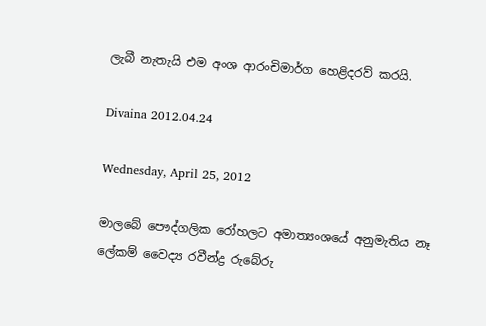ලැබී නැතැයි එම අංශ ආරංචිමාර්ග හෙළිදරව් කරයි.

Divaina 2012.04.24

Wednesday, April 25, 2012

මාලබේ පෞද්ගලික රෝහලට අමාත්‍යංශයේ අනුමැතිය නෑ ලේකම් වෛද්‍ය රවීන්ද්‍ර රුබේරු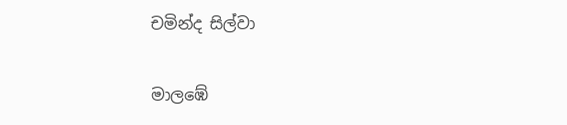චමින්ද සිල්වා

මාලඹේ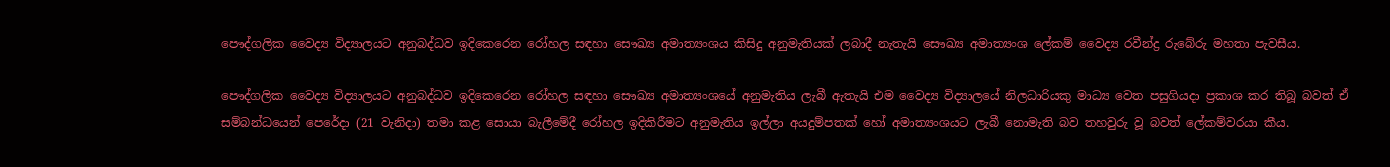පෞද්ගලික වෛද්‍ය විද්‍යාලයට අනුබද්ධව ඉදිකෙරෙන රෝහල සඳහා සෞඛ්‍ය අමාත්‍යංශය කිසිදු අනුමැතියක්‌ ලබාදී නැතැයි සෞඛ්‍ය අමාත්‍යංශ ලේකම් වෛද්‍ය රවීන්ද්‍ර රුබේරු මහතා පැවසීය.

පෞද්ගලික වෛද්‍ය විද්‍යාලයට අනුබද්ධව ඉදිකෙරෙන රෝහල සඳහා සෞඛ්‍ය අමාත්‍යංශයේ අනුමැතිය ලැබී ඇතැයි එම වෛද්‍ය විද්‍යාලයේ නිලධාරියකු මාධ්‍ය වෙත පසුගියදා ප්‍රකාශ කර තිබූ බවත් ඒ සම්බන්ධයෙන් පෙරේදා (21 වැනිදා) තමා කළ සොයා බැලීමේදී රෝහල ඉදිකිරීමට අනුමැතිය ඉල්ලා අයදුම්පතක්‌ හෝ අමාත්‍යංශයට ලැබී නොමැති බව තහවුරු වූ බවත් ලේකම්වරයා කීය.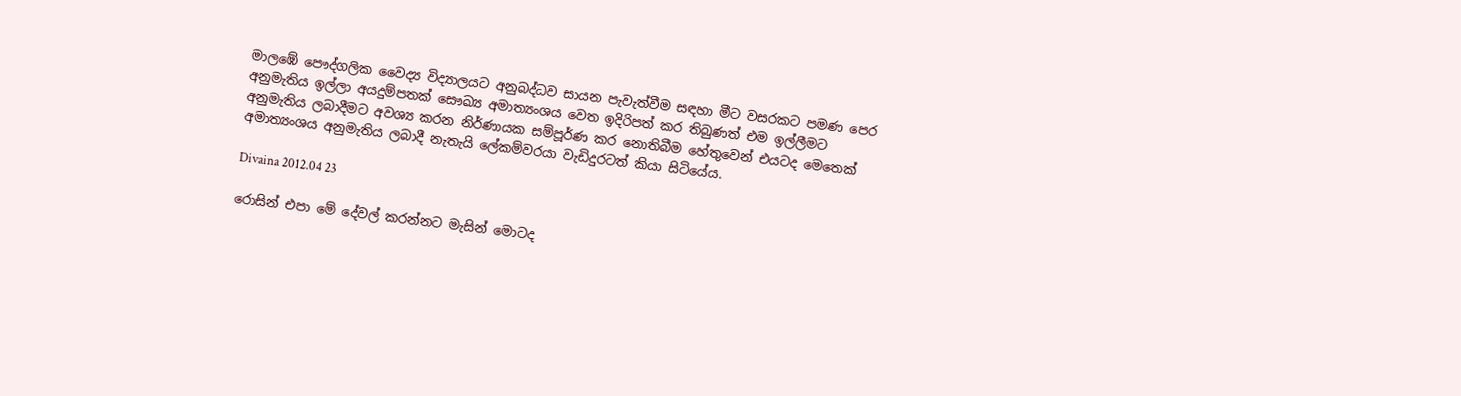මාලඹේ පෞද්ගලික වෛද්‍ය විද්‍යාලයට අනුබද්ධව සායන පැවැත්වීම සඳහා මීට වසරකට පමණ පෙර අනුමැතිය ඉල්ලා අයදුම්පතක්‌ සෞඛ්‍ය අමාත්‍යංශය වෙත ඉදිරිපත් කර තිබුණත් එම ඉල්ලීමට අනුමැතිය ලබාදීමට අවශ්‍ය කරන නිර්ණායක සම්පූර්ණ කර නොතිබීම හේතුවෙන් එයටද මෙතෙක්‌ අමාත්‍යංශය අනුමැතිය ලබාදී නැතැයි ලේකම්වරයා වැඩිදුරටත් කියා සිටියේය.

Divaina 2012.04 23

රොසින් එපා මේ දේවල් කරන්නට මැසින් මොටද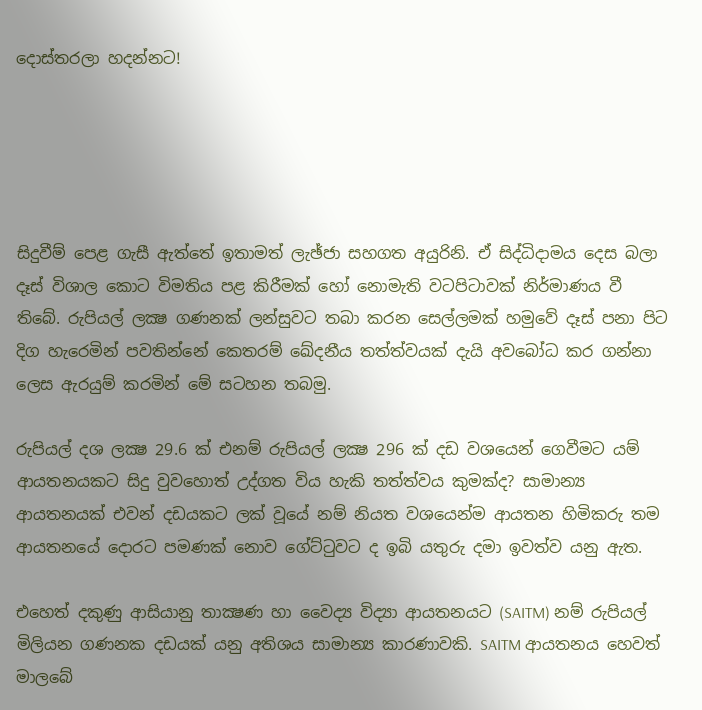දොස්‌තරලා හදන්නට!





සිදුවීම් පෙළ ගැසී ඇත්තේ ඉතාමත් ලැඡ්ජා සහගත අයුරිනි. ඒ සිද්ධිදාමය දෙස බලා දෑස්‌ විශාල කොට විමතිය පළ කිරීමක්‌ හෝ නොමැති වටපිටාවක්‌ නිර්මාණය වී තිබේ. රුපියල් ලක්‍ෂ ගණනක්‌ ලන්සුවට තබා කරන සෙල්ලමක්‌ හමුවේ දෑස්‌ පනා පිට දිග හැරෙමින් පවතින්නේ කෙතරම් ඛේදනීය තත්ත්වයක්‌ දැයි අවබෝධ කර ගන්නා ලෙස ඇරයුම් කරමින් මේ සටහන තබමු.

රුපියල් දශ ලක්‍ෂ 29.6 ක්‌ එනම් රුපියල් ලක්‍ෂ 296 ක්‌ දඩ වශයෙන් ගෙවීමට යම් ආයතනයකට සිදු වුවහොත් උද්ගත විය හැකි තත්ත්වය කුමක්‌ද? සාමාන්‍ය ආයතනයක්‌ එවන් දඩයකට ලක්‌ වූයේ නම් නියත වශයෙන්ම ආයතන හිමිකරු තම ආයතනයේ දොරට පමණක්‌ නොව ගේට්‌ටුවට ද ඉබි යතුරු දමා ඉවත්ව යනු ඇත.

එහෙත් දකුණු ආසියානු තාක්‍ෂණ හා වෛද්‍ය විද්‍යා ආයතනයට (SAITM) නම් රුපියල් මිලියන ගණනක දඩයක්‌ යනු අතිශය සාමාන්‍ය කාරණාවකි. SAITM ආයතනය හෙවත් මාලබේ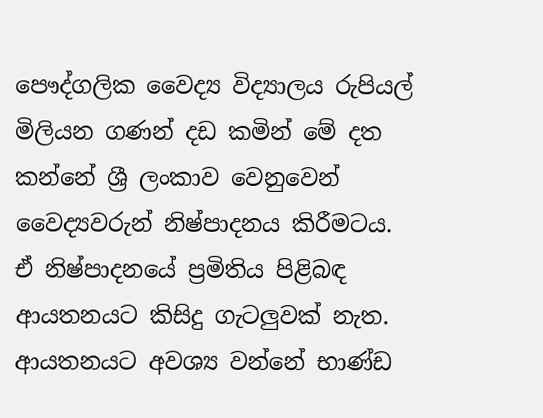පෞද්ගලික වෛද්‍ය විද්‍යාලය රුපියල් මිලියන ගණන් දඩ කමින් මේ දත කන්නේ ශ්‍රී ලංකාව වෙනුවෙන් වෛද්‍යවරුන් නිෂ්පාදනය කිරීමටය. ඒ නිෂ්පාදනයේ ප්‍රමිතිය පිළිබඳ ආයතනයට කිසිදු ගැටලුවක්‌ නැත. ආයතනයට අවශ්‍ය වන්නේ භාණ්‌ඩ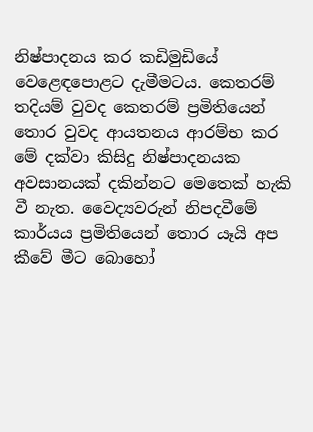නිෂ්පාදනය කර කඩිමුඩියේ වෙළෙඳපොළට දැමීමටය. කෙතරම් තදියම් වුවද කෙතරම් ප්‍රමිතියෙන් තොර වුවද ආයතනය ආරම්භ කර මේ දක්‌වා කිසිදු නිෂ්පාදනයක අවසානයක්‌ දකින්නට මෙතෙක්‌ හැකි වී නැත. වෛද්‍යවරුන් නිපදවීමේ කාර්යය ප්‍රමිතියෙන් තොර යෑයි අප කීවේ මීට බොහෝ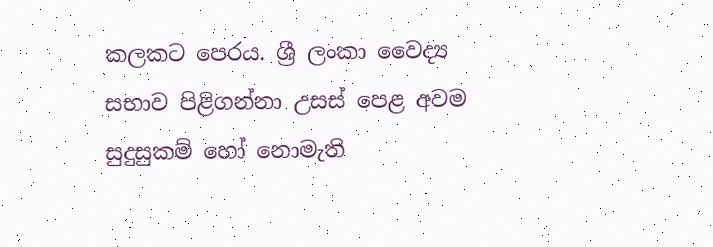කලකට පෙරය. ශ්‍රී ලංකා වෛද්‍ය සභාව පිළිගන්නා උසස්‌ පෙළ අවම සුදුසුකම් හෝ නොමැති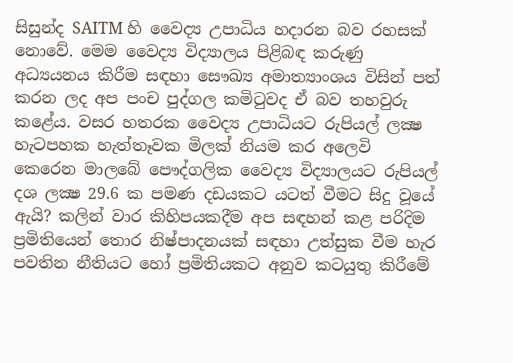සිසුන්ද SAITM හි වෛද්‍ය උපාධිය හදාරන බව රහසක්‌ නොවේ. මෙම වෛද්‍ය විද්‍යාලය පිළිබඳ කරුණු අධ්‍යයනය කිරීම සඳහා සෞඛ්‍ය අමාත්‍යාංශය විසින් පත් කරන ලද අප පංච පුද්ගල කමිටුවද ඒ බව තහවුරු කළේය. වසර හතරක වෛද්‍ය උපාධියට රුපියල් ලක්‍ෂ හැටපහක හැත්තෑවක මිලක්‌ නියම කර අලෙවි කෙරෙන මාලබේ පෞද්ගලික වෛද්‍ය විද්‍යාලයට රුපියල් දශ ලක්‍ෂ 29.6 ක පමණ දඩයකට යටත් වීමට සිදු වූයේ ඇයි? කලින් වාර කිහිපයකදීම අප සඳහන් කළ පරිදිම ප්‍රමිතියෙන් තොර නිෂ්පාදනයක්‌ සඳහා උත්සුක වීම හැර පවතින නීතියට හෝ ප්‍රමිතියකට අනුව කටයුතු කිරීමේ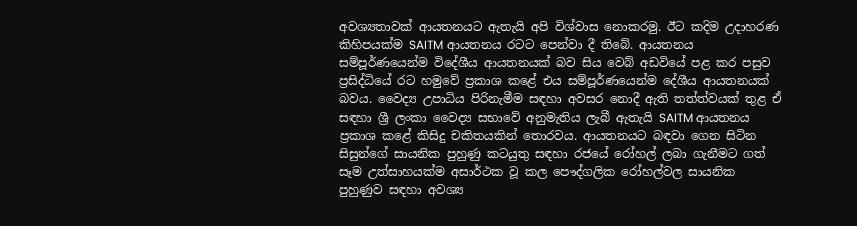අවශ්‍යතාවක්‌ ආයතනයට ඇතැයි අපි විශ්වාස නොකරමු. ඊට කදිම උදාහරණ කිහිපයක්‌ම SAITM ආයතනය රටට පෙන්වා දී තිබේ. ආයතනය සම්පූර්ණයෙන්ම විදේශීය ආයතනයක්‌ බව සිය වෙබ් අඩවියේ පළ කර පසුව ප්‍රසිද්ධියේ රට හමුවේ ප්‍රකාශ කළේ එය සම්පූර්ණයෙන්ම දේශීය ආයතනයක්‌ බවය. වෛද්‍ය උපාධිය පිරිනැමීම සඳහා අවසර නොදී ඇති තත්ත්වයක්‌ තුළ ඒ සඳහා ශ්‍රී ලංකා වෛද්‍ය සභාවේ අනුමැතිය ලැබී ඇතැයි SAITM ආයතනය ප්‍රකාශ කළේ කිසිදු චකිතයකින් තොරවය. ආයතනයට බඳවා ගෙන සිටින සිසුන්ගේ සායනික පුහුණු කටයුතු සඳහා රජයේ රෝහල් ලබා ගැනීමට ගත් සෑම උත්සාහයක්‌ම අසාර්ථක වූ කල පෞද්ගලික රෝහල්වල සායනික පුහුණුව සඳහා අවශ්‍ය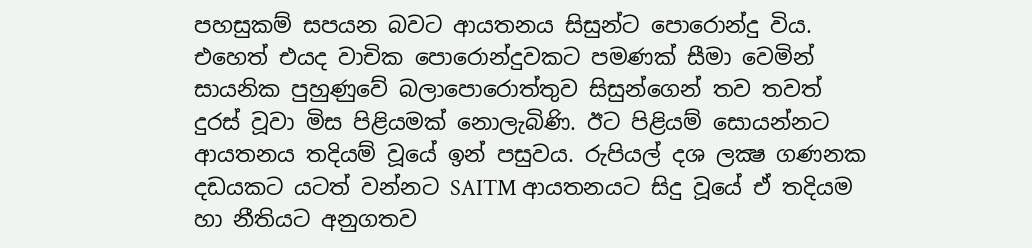පහසුකම් සපයන බවට ආයතනය සිසුන්ට පොරොන්දු විය. එහෙත් එයද වාචික පොරොන්දුවකට පමණක්‌ සීමා වෙමින් සායනික පුහුණුවේ බලාපොරොත්තුව සිසුන්ගෙන් තව තවත් දුරස්‌ වූවා මිස පිළියමක්‌ නොලැබිණි. ඊට පිළියම් සොයන්නට ආයතනය තදියම් වූයේ ඉන් පසුවය. රුපියල් දශ ලක්‍ෂ ගණනක දඩයකට යටත් වන්නට SAITM ආයතනයට සිදු වූයේ ඒ තදියම හා නීතියට අනුගතව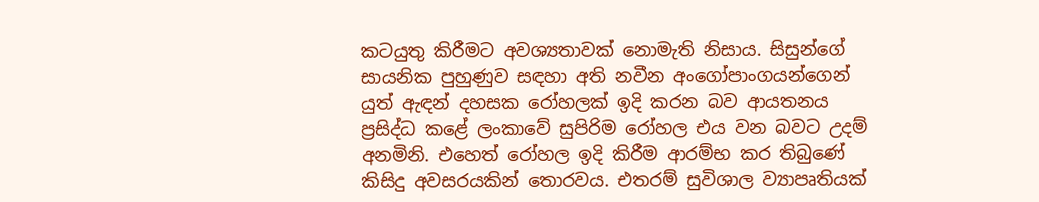කටයුතු කිරීමට අවශ්‍යතාවක්‌ නොමැති නිසාය. සිසුන්ගේ සායනික පුහුණුව සඳහා අති නවීන අංගෝපාංගයන්ගෙන් යුත් ඇඳන් දහසක රෝහලක්‌ ඉදි කරන බව ආයතනය ප්‍රසිද්ධ කළේ ලංකාවේ සුපිරිම රෝහල එය වන බවට උදම් අනමිනි. එහෙත් රෝහල ඉදි කිරීම ආරම්භ කර තිබුණේ කිසිදු අවසරයකින් තොරවය. එතරම් සුවිශාල ව්‍යාපෘතියක්‌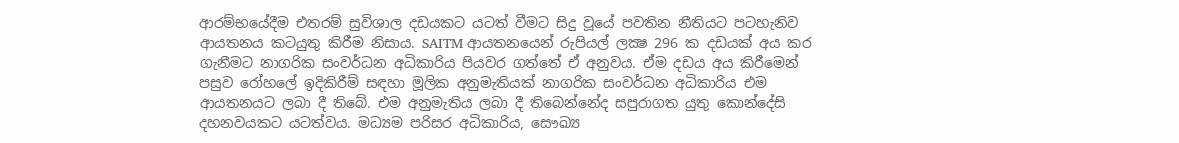ආරම්භයේදීම එතරම් සුවිශාල දඩයකට යටත් වීමට සිදු වූයේ පවතින නීතියට පටහැනිව ආයතනය කටයුතු කිරීම නිසාය. SAITM ආයතනයෙන් රුපියල් ලක්‍ෂ 296 ක දඩයක්‌ අය කර ගැනීමට නාගරික සංවර්ධන අධිකාරිය පියවර ගත්තේ ඒ අනුවය. ඒම දඩය අය කිරීමෙන් පසුව රෝහලේ ඉදිකිරීම් සඳහා මූලික අනුමැතියක්‌ නාගරික සංවර්ධන අධිකාරිය එම ආයතනයට ලබා දී තිබේ. එම අනුමැතිය ලබා දී තිබෙන්නේද සපුරාගත යුතු කොන්දේසි දහනවයකට යටත්වය. මධ්‍යම පරිසර අධිකාරිය, සෞඛ්‍ය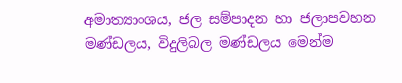අමාත්‍යාංශය, ජල සම්පාදන හා ජලාපවහන මණ්‌ඩලය, විදුලිබල මණ්‌ඩලය මෙන්ම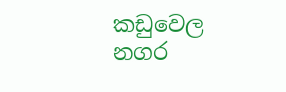කඩුවෙල නගර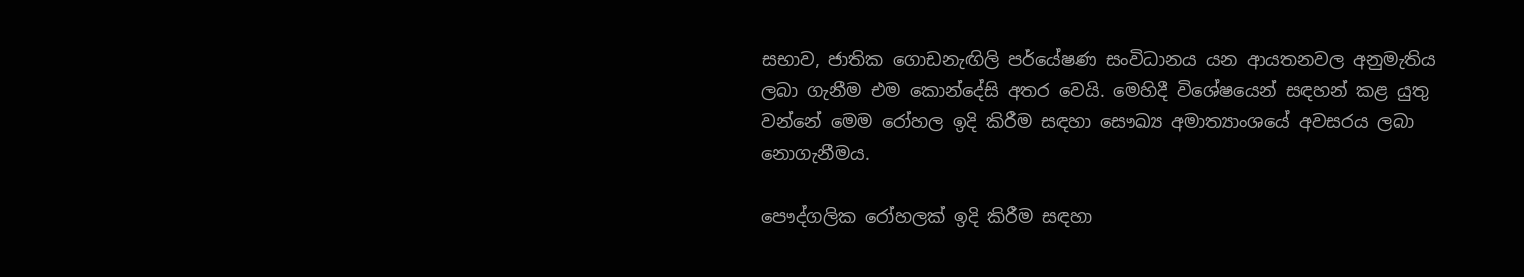සභාව, ජාතික ගොඩනැඟිලි පර්යේෂණ සංවිධානය යන ආයතනවල අනුමැතිය ලබා ගැනීම එම කොන්දේසි අතර වෙයි. මෙහිදී විශේෂයෙන් සඳහන් කළ යුතු වන්නේ මෙම රෝහල ඉදි කිරීම සඳහා සෞඛ්‍ය අමාත්‍යාංශයේ අවසරය ලබා නොගැනීමය.

පෞද්ගලික රෝහලක්‌ ඉදි කිරීම සඳහා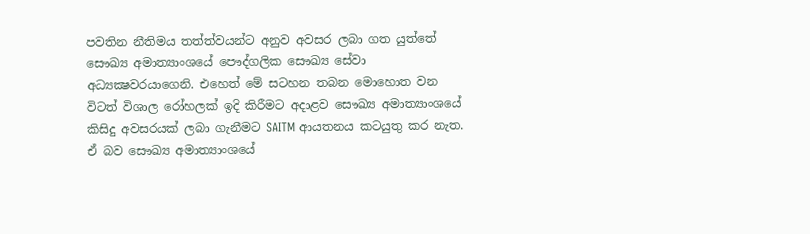පවතින නීතිමය තත්ත්වයන්ට අනුව අවසර ලබා ගත යුත්තේ සෞඛ්‍ය අමාත්‍යාංශයේ පෞද්ගලික සෞඛ්‍ය සේවා අධ්‍යක්‍ෂවරයාගෙනි. එහෙත් මේ සටහන තබන මොහොත වන විටත් විශාල රෝහලක්‌ ඉදි කිරීමට අදාළව සෞඛ්‍ය අමාත්‍යාංශයේ කිසිදු අවසරයක්‌ ලබා ගැනීමට SAITM ආයතනය කටයුතු කර නැත. ඒ බව සෞඛ්‍ය අමාත්‍යාංශයේ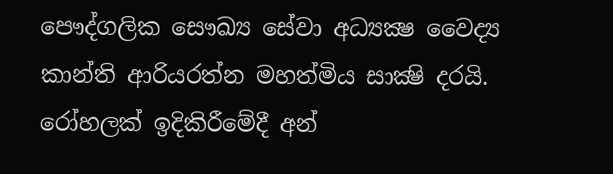පෞද්ගලික සෞඛ්‍ය සේවා අධ්‍යක්‍ෂ වෛද්‍ය කාන්ති ආරියරත්න මහත්මිය සාක්‍ෂි දරයි. රෝහලක්‌ ඉදිකිරීමේදී අන්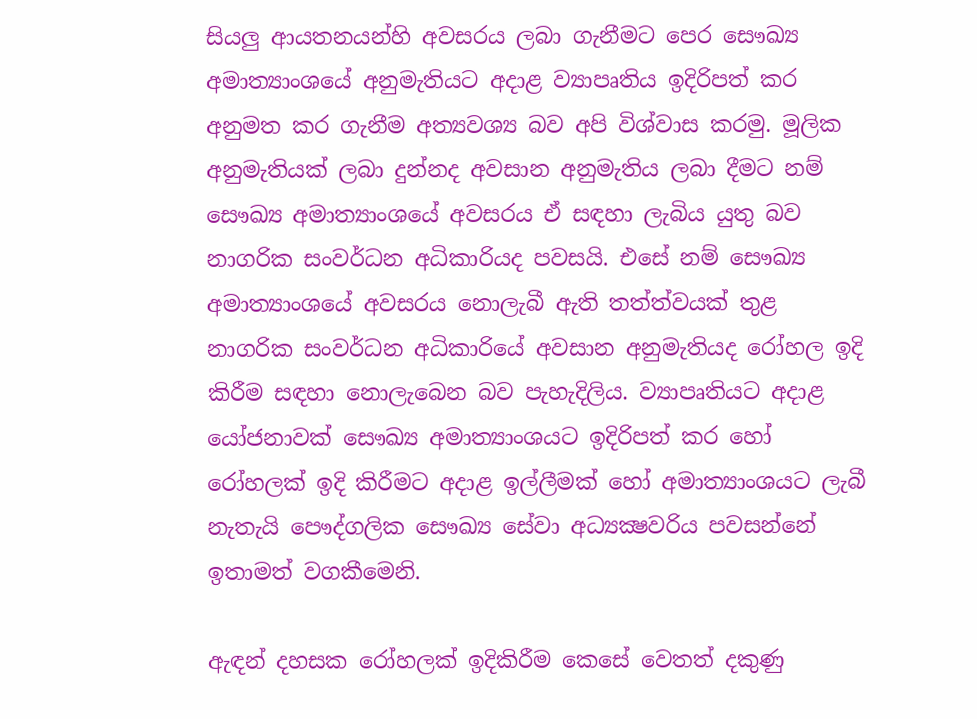සියලු ආයතනයන්හි අවසරය ලබා ගැනීමට පෙර සෞඛ්‍ය අමාත්‍යාංශයේ අනුමැතියට අදාළ ව්‍යාපෘතිය ඉදිරිපත් කර අනුමත කර ගැනීම අත්‍යවශ්‍ය බව අපි විශ්වාස කරමු. මූලික අනුමැතියක්‌ ලබා දුන්නද අවසාන අනුමැතිය ලබා දීමට නම් සෞඛ්‍ය අමාත්‍යාංශයේ අවසරය ඒ සඳහා ලැබිය යුතු බව නාගරික සංවර්ධන අධිකාරියද පවසයි. එසේ නම් සෞඛ්‍ය අමාත්‍යාංශයේ අවසරය නොලැබී ඇති තත්ත්වයක්‌ තුළ නාගරික සංවර්ධන අධිකාරියේ අවසාන අනුමැතියද රෝහල ඉදි කිරීම සඳහා නොලැබෙන බව පැහැදිලිය. ව්‍යාපෘතියට අදාළ යෝජනාවක්‌ සෞඛ්‍ය අමාත්‍යාංශයට ඉදිරිපත් කර හෝ රෝහලක්‌ ඉදි කිරීමට අදාළ ඉල්ලීමක්‌ හෝ අමාත්‍යාංශයට ලැබී නැතැයි පෞද්ගලික සෞඛ්‍ය සේවා අධ්‍යක්‍ෂවරිය පවසන්නේ ඉතාමත් වගකීමෙනි.

ඇඳන් දහසක රෝහලක්‌ ඉදිකිරීම කෙසේ වෙතත් දකුණු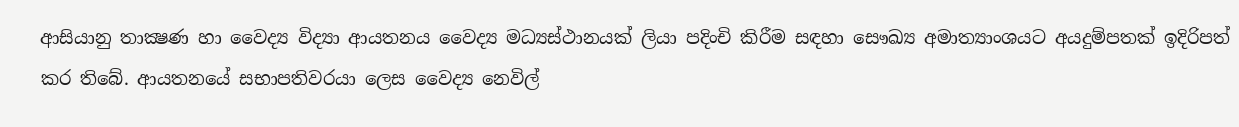ආසියානු තාක්‍ෂණ හා වෛද්‍ය විද්‍යා ආයතනය වෛද්‍ය මධ්‍යස්‌ථානයක්‌ ලියා පදිංචි කිරීම සඳහා සෞඛ්‍ය අමාත්‍යාංශයට අයදුම්පතක්‌ ඉදිරිපත් කර තිබේ. ආයතනයේ සභාපතිවරයා ලෙස වෛද්‍ය නෙවිල්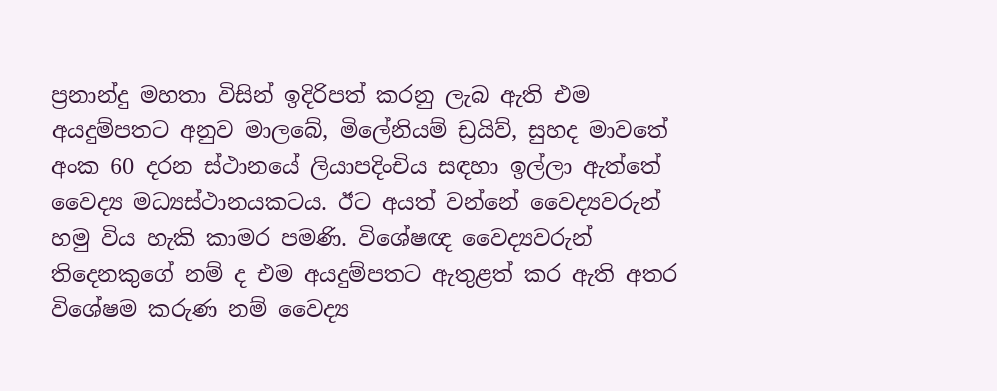ප්‍රනාන්දු මහතා විසින් ඉදිරිපත් කරනු ලැබ ඇති එම අයදුම්පතට අනුව මාලබේ, මිලේනියම් ඩ්‍රයිව්, සුහද මාවතේ අංක 60 දරන ස්‌ථානයේ ලියාපදිංචිය සඳහා ඉල්ලා ඇත්තේ වෛද්‍ය මධ්‍යස්‌ථානයකටය. ඊට අයත් වන්නේ වෛද්‍යවරුන් හමු විය හැකි කාමර පමණි. විශේෂඥ වෛද්‍යවරුන් තිදෙනකුගේ නම් ද එම අයදුම්පතට ඇතුළත් කර ඇති අතර විශේෂම කරුණ නම් වෛද්‍ය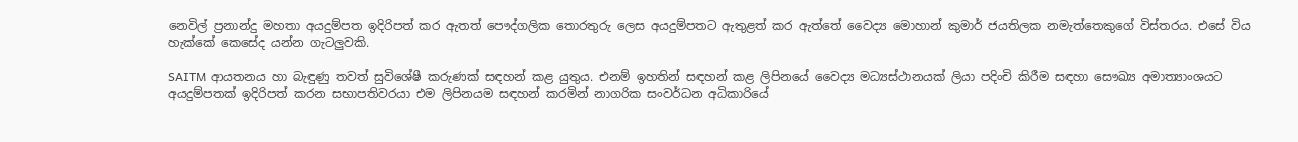නෙවිල් ප්‍රනාන්දු මහතා අයදුම්පත ඉදිරිපත් කර ඇතත් පෞද්ගලික තොරතුරු ලෙස අයදුම්පතට ඇතුළත් කර ඇත්තේ වෛද්‍ය මොහාන් කුමාර් ජයතිලක නමැත්තෙකුගේ විස්‌තරය. එසේ විය හැක්‌කේ කෙසේද යන්න ගැටලුවකි.

SAITM ආයතනය හා බැඳුණු තවත් සුවිශේෂී කරුණක්‌ සඳහන් කළ යුතුය. එනම් ඉහතින් සඳහන් කළ ලිපිනයේ වෛද්‍ය මධ්‍යස්‌ථානයක්‌ ලියා පදිංචි කිරීම සඳහා සෞඛ්‍ය අමාත්‍යාංශයට අයදුම්පතක්‌ ඉදිරිපත් කරන සභාපතිවරයා එම ලිපිනයම සඳහන් කරමින් නාගරික සංවර්ධන අධිකාරියේ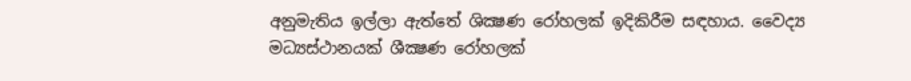අනුමැතිය ඉල්ලා ඇත්තේ ශික්‍ෂණ රෝහලක්‌ ඉදිකිරීම සඳහාය. වෛද්‍ය මධ්‍යස්‌ථානයක්‌ ශීක්‍ෂණ රෝහලක්‌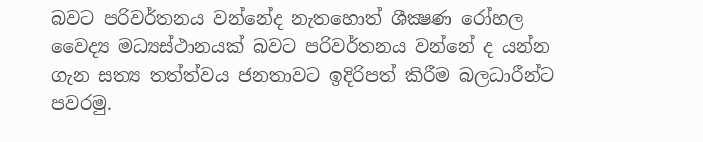බවට පරිවර්තනය වන්නේද නැතහොත් ශීක්‍ෂණ රෝහල වෛද්‍ය මධ්‍යස්‌ථානයක්‌ බවට පරිවර්තනය වන්නේ ද යන්න ගැන සත්‍ය තත්ත්වය ජනතාවට ඉදිරිපත් කිරීම බලධාරීන්ට පවරමු.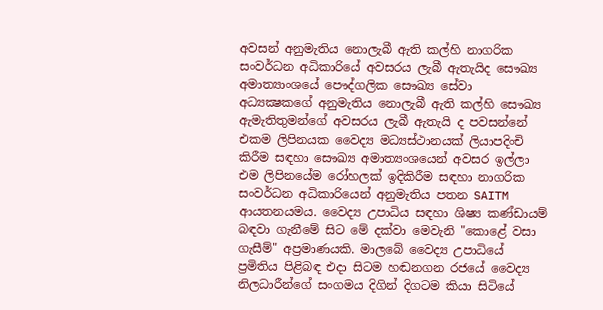අවසන් අනුමැතිය නොලැබී ඇති කල්හි නාගරික සංවර්ධන අධිකාරියේ අවසරය ලැබී ඇතැයිද සෞඛ්‍ය අමාත්‍යාංශයේ පෞද්ගලික සෞඛ්‍ය සේවා අධ්‍යක්‍ෂකගේ අනුමැතිය නොලැබී ඇති කල්හි සෞඛ්‍ය ඇමැතිතුමන්ගේ අවසරය ලැබී ඇතැයි ද පවසන්නේ එකම ලිපිනයක වෛද්‍ය මධ්‍යස්‌ථානයක්‌ ලියාපදිංචි කිරීම සඳහා සෞඛ්‍ය අමාත්‍යංශයෙන් අවසර ඉල්ලා එම ලිපිනයේම රෝහලක්‌ ඉදිකිරීම සඳහා නාගරික සංවර්ධන අධිකාරියෙන් අනුමැතිය පතන SAITM ආයතනයමය. වෛද්‍ය උපාධිය සඳහා ශිෂ්‍ය කණ්‌ඩායම් බඳවා ගැනීමේ සිට මේ දක්‌වා මෙවැනි "කොළේ වසා ගැසීම්" අප්‍රමාණයකි. මාලබේ වෛද්‍ය උපාධියේ ප්‍රමිතිය පිළිබඳ එදා සිටම හඬනගන රජයේ වෛද්‍ය නිලධාරීන්ගේ සංගමය දිගින් දිගටම කියා සිටියේ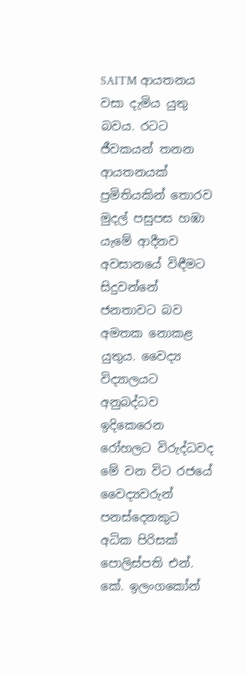SAITM ආයතනය වසා දැමිය යුතු බවය. රටට ජීවකයන් තනන ආයතනයක්‌ ප්‍රමිතියකින් තොරව මුදල් පසුපස හඹා යැමේ ආදීනව අවසානයේ විඳීමට සිදුවන්නේ ජනතාවට බව අමතක නොකළ යුතුය. වෛද්‍ය විද්‍යාලයට අනුබද්ධව ඉදිකෙරෙන රෝහලට විරුද්ධවද මේ වන විට රජයේ වෛද්‍යවරුන් පනස්‌දෙනකුට අධික පිරිසක්‌ පොලිස්‌පති එන්. කේ. ඉලංගකෝන්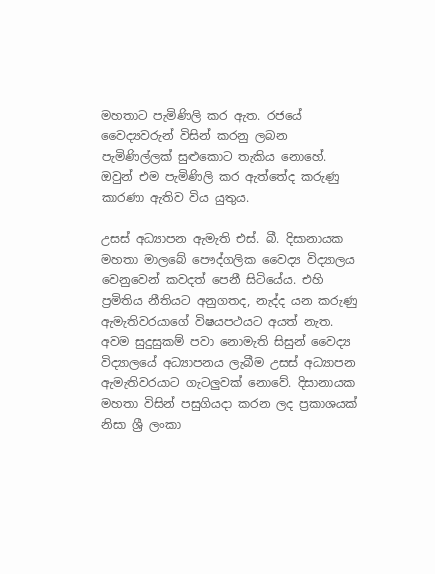මහතාට පැමිණිලි කර ඇත. රජයේ වෛද්‍යවරුන් විසින් කරනු ලබන පැමිණිල්ලක්‌ සුළුකොට තැකිය නොහේ. ඔවුන් එම පැමිණිලි කර ඇත්තේද කරුණු කාරණා ඇතිව විය යුතුය.

උසස්‌ අධ්‍යාපන ඇමැති එස්‌. බී. දිසානායක මහතා මාලබේ පෞද්ගලික වෛද්‍ය විද්‍යාලය වෙනුවෙන් කවදත් පෙනී සිටියේය. එහි ප්‍රමිතිය නීතියට අනුගතද, නැද්ද යන කරුණු ඇමැතිවරයාගේ විෂයපථයට අයත් නැත. අවම සුදුසුකම් පවා නොමැති සිසුන් වෛද්‍ය විද්‍යාලයේ අධ්‍යාපනය ලැබීම උසස්‌ අධ්‍යාපන ඇමැතිවරයාට ගැටලුවක්‌ නොවේ. දිසානායක මහතා විසින් පසුගියදා කරන ලද ප්‍රකාශයක්‌ නිසා ශ්‍රී ලංකා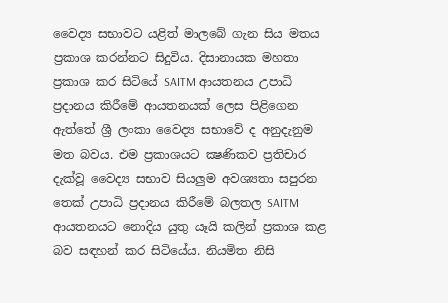වෛද්‍ය සභාවට යළිත් මාලබේ ගැන සිය මතය ප්‍රකාශ කරන්නට සිදුවිය. දිසානායක මහතා ප්‍රකාශ කර සිටියේ SAITM ආයතනය උපාධි ප්‍රදානය කිරීමේ ආයතනයක්‌ ලෙස පිළිගෙන ඇත්තේ ශ්‍රී ලංකා වෛද්‍ය සභාවේ ද අනුදැනුම මත බවය. එම ප්‍රකාශයට ක්‍ෂණිකව ප්‍රතිචාර දැක්‌වූ වෛද්‍ය සභාව සියලුම අවශ්‍යතා සපුරන තෙක්‌ උපාධි ප්‍රදානය කිරීමේ බලතල SAITM ආයතනයට නොදිය යුතු යෑයි කලින් ප්‍රකාශ කළ බව සඳහන් කර සිටියේය. නියමිත නිසි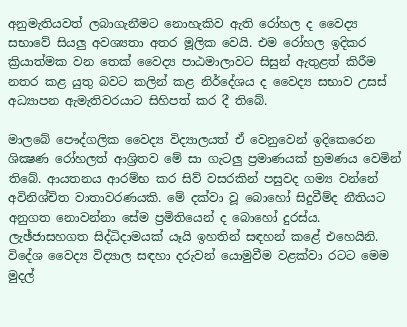අනුමැතියවත් ලබාගැනීමට නොහැකිව ඇති රෝහල ද වෛද්‍ය සභාවේ සියලු අවශ්‍යතා අතර මූලික වෙයි. එම රෝහල ඉදිකර ක්‍රියාත්මක වන තෙක්‌ වෛද්‍ය පාඨමාලාවට සිසුන් ඇතුළත් කිරීම නතර කළ යුතු බවට කලින් කළ නිර්දේශය ද වෛද්‍ය සභාව උසස්‌ අධ්‍යාපන ඇමැතිවරයාට සිහිපත් කර දී තිබේ.

මාලබේ පෞද්ගලික වෛද්‍ය විද්‍යාලයත් ඒ වෙනුවෙන් ඉදිකෙරෙන ශික්‍ෂණ රෝහලත් ආශ්‍රිතව මේ සා ගැටලු ප්‍රමාණයක්‌ භ්‍රමණය වෙමින් තිබේ. ආයතනය ආරම්භ කර සිව් වසරකින් පසුවද ගම්‍ය වන්නේ අවිනිශ්චිත වාතාවරණයකි. මේ දක්‌වා වූ බොහෝ සිදුවීම්ද නීතියට අනුගත නොවන්නා සේම ප්‍රමිතියෙන් ද බොහෝ දුරස්‌ය. ලැඡ්ජාසහගත සිද්ධිදාමයක්‌ යෑයි ඉහතින් සඳහන් කළේ එහෙයිනි. විදේශ වෛද්‍ය විද්‍යාල සඳහා දරුවන් යොමුවීම වළක්‌වා රටට මෙම මුදල්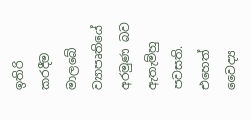ඉතිරි කරදීම මාලබේ ව්‍යාපෘතියේ අරමුණ බව ඇතැම්හු පවසති. එහෙත් වෛද්‍ය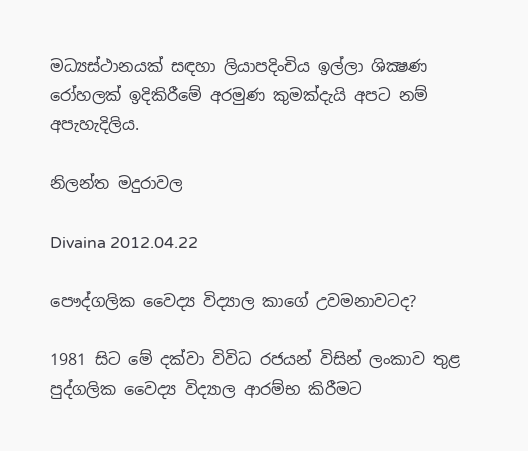මධ්‍යස්‌ථානයක්‌ සඳහා ලියාපදිංචිය ඉල්ලා ශික්‍ෂණ රෝහලක්‌ ඉදිකිරීමේ අරමුණ කුමක්‌දැයි අපට නම් අපැහැදිලිය.

නිලන්ත මදුරාවල

Divaina 2012.04.22

පෞද්ගලික වෛද්‍ය විද්‍යාල කාගේ උවමනාවටද?

1981 සිට මේ දක්‌වා විවිධ රජයන් විසින් ලංකාව තුළ පුද්ගලික වෛද්‍ය විද්‍යාල ආරම්භ කිරීමට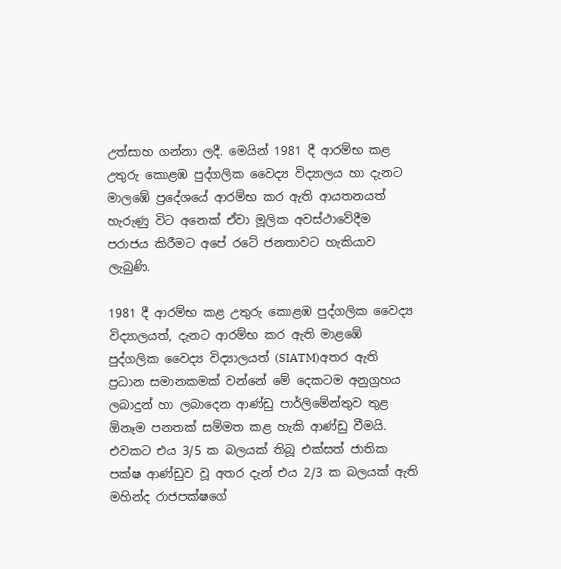උත්සාහ ගන්නා ලදී. මෙයින් 1981 දී ආරම්භ කළ උතුරු කොළඹ පුද්ගලික වෛද්‍ය විද්‍යාලය හා දැනට මාලඹේ ප්‍රදේශයේ ආරම්භ කර ඇති ආයතනයත් හැරුණු විට අනෙක්‌ ඒවා මූලික අවස්‌ථාවේදීම පරාජය කිරීමට අපේ රටේ ජනතාවට හැකියාව ලැබුණි.

1981 දී ආරම්භ කළ උතුරු කොළඹ පුද්ගලික වෛද්‍ය විද්‍යාලයත්, දැනට ආරම්භ කර ඇති මාළඹේ පුද්ගලික වෛද්‍ය විද්‍යාලයත් (SIATM)අතර ඇති ප්‍රධාන සමානකමක්‌ වන්නේ මේ දෙකටම අනුග්‍රහය ලබාදුන් හා ලබාදෙන ආණ්‌ඩු පාර්ලිමේන්තුව තුළ ඕනෑම පනතක්‌ සම්මත කළ හැකි ආණ්‌ඩු වීමයි. එවකට එය 3/5 ක බලයක්‌ තිබූ එක්‌සත් ජාතික පක්‌ෂ ආණ්‌ඩුව වූ අතර දැන් එය 2/3 ක බලයක්‌ ඇති මහින්ද රාජපක්‌ෂගේ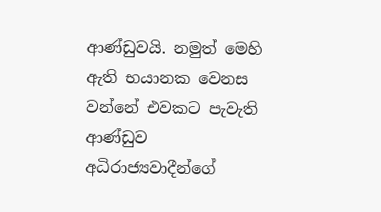ආණ්‌ඩුවයි. නමුත් මෙහි ඇති භයානක වෙනස වන්නේ එවකට පැවැති ආණ්‌ඩුව අධිරාජ්‍යවාදීන්ගේ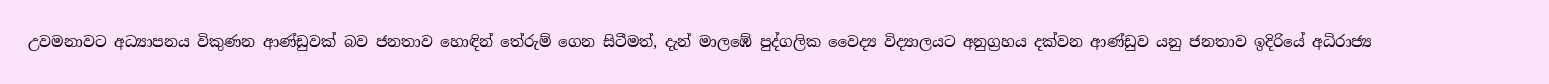උවමනාවට අධ්‍යාපනය විකුණන ආණ්‌ඩුවක්‌ බව ජනතාව හොඳින් තේරුම් ගෙන සිටීමත්, දැන් මාලඹේ පුද්ගලික වෛද්‍ය විද්‍යාලයට අනුග්‍රහය දක්‌වන ආණ්‌ඩුව යනු ජනතාව ඉදිරියේ අධිරාජ්‍ය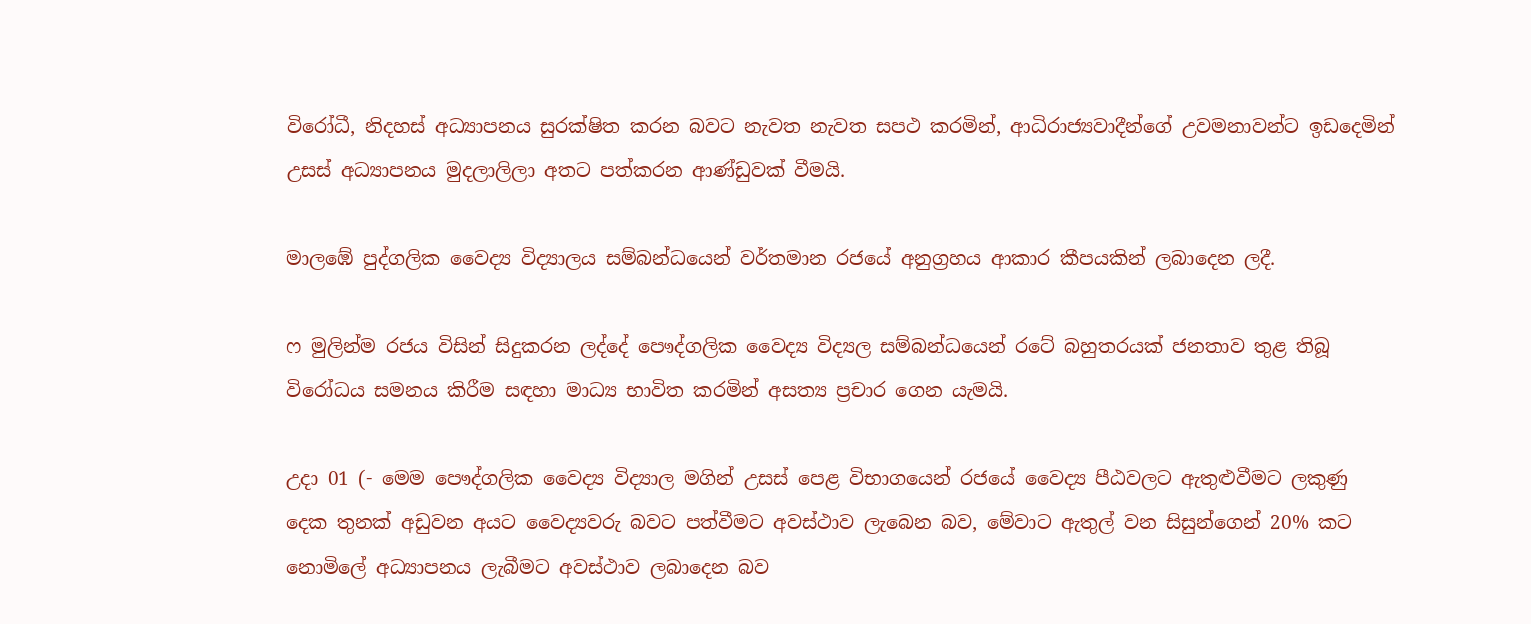විරෝධී, නිදහස්‌ අධ්‍යාපනය සුරක්‌ෂිත කරන බවට නැවත නැවත සපථ කරමින්, ආධිරාජ්‍යවාදීන්ගේ උවමනාවන්ට ඉඩදෙමින් උසස්‌ අධ්‍යාපනය මුදලාලිලා අතට පත්කරන ආණ්‌ඩුවක්‌ වීමයි.

මාලඹේ පුද්ගලික වෛද්‍ය විද්‍යාලය සම්බන්ධයෙන් වර්තමාන රජයේ අනුග්‍රහය ආකාර කීපයකින් ලබාදෙන ලදී.

ෆ මුලින්ම රජය විසින් සිදුකරන ලද්දේ පෞද්ගලික වෛද්‍ය විද්‍යල සම්බන්ධයෙන් රටේ බහුතරයක්‌ ජනතාව තුළ තිබූ විරෝධය සමනය කිරීම සඳහා මාධ්‍ය භාවිත කරමින් අසත්‍ය ප්‍රචාර ගෙන යැමයි.

උදා 01 (- මෙම පෞද්ගලික වෛද්‍ය විද්‍යාල මගින් උසස්‌ පෙළ විභාගයෙන් රජයේ වෛද්‍ය පීඨවලට ඇතුළුවීමට ලකුණු දෙක තුනක්‌ අඩුවන අයට වෛද්‍යවරු බවට පත්වීමට අවස්‌ථාව ලැබෙන බව, මේවාට ඇතුල් වන සිසුන්ගෙන් 20% කට නොමිලේ අධ්‍යාපනය ලැබීමට අවස්‌ථාව ලබාදෙන බව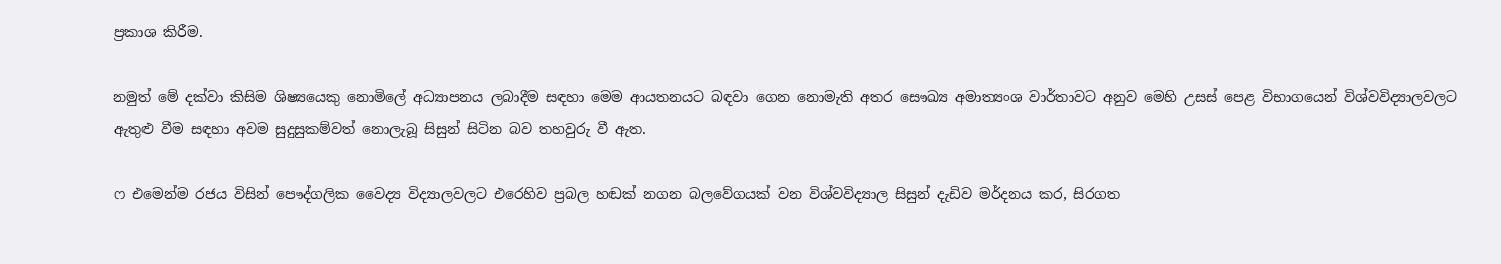ප්‍රකාශ කිරීම.

නමුත් මේ දක්‌වා කිසිම ශිෂ්‍යයෙකු නොමිලේ අධ්‍යාපනය ලබාදීම සඳහා මෙම ආයතනයට බඳවා ගෙන නොමැති අතර සෞඛ්‍ය අමාත්‍යංශ වාර්තාවට අනුව මෙහි උසස්‌ පෙළ විභාගයෙන් විශ්වවිද්‍යාලවලට ඇතුළු වීම සඳහා අවම සුදුසුකම්වත් නොලැබූ සිසුන් සිටින බව තහවුරු වී ඇත.

ෆ එමෙන්ම රජය විසින් පෞද්ගලික වෛද්‍ය විද්‍යාලවලට එරෙහිව ප්‍රබල හඬක්‌ නගන බලවේගයක්‌ වන විශ්වවිද්‍යාල සිසුන් දැඩිව මර්දනය කර, සිරගත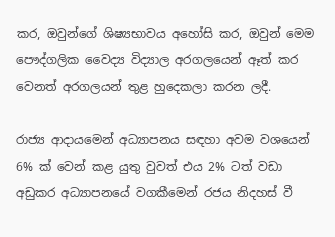කර, ඔවුන්ගේ ශිෂ්‍යභාවය අහෝසි කර, ඔවුන් මෙම පෞද්ගලික වෛද්‍ය විද්‍යාල අරගලයෙන් ඈත් කර වෙනත් අරගලයන් තුළ හුදෙකලා කරන ලදී.

රාජ්‍ය ආදායමෙන් අධ්‍යාපනය සඳහා අවම වශයෙන් 6% ක්‌ වෙන් කළ යුතු වුවත් එය 2% ටත් වඩා අඩුකර අධ්‍යාපනයේ වගකීමෙන් රජය නිදහස්‌ වී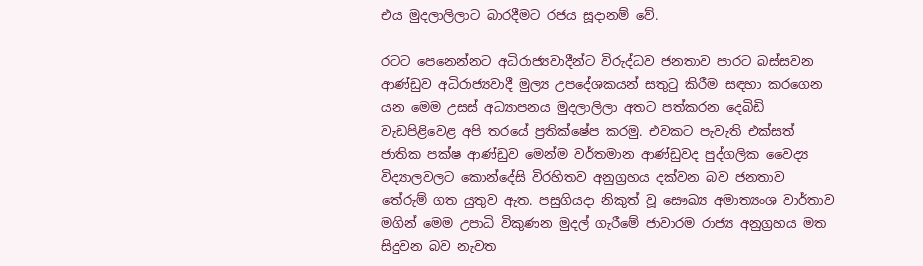එය මුදලාලිලාට බාරදීමට රජය සූදානම් වේ.

රටට පෙනෙන්නට අධිරාජ්‍යවාදීන්ට විරුද්ධව ජනතාව පාරට බස්‌සවන ආණ්‌ඩුව අධිරාජ්‍යවාදී මුල්‍ය උපදේශකයන් සතුටු කිරීම සඳහා කරගෙන යන මෙම උසස්‌ අධ්‍යාපනය මුදලාලිලා අතට පත්කරන දෙබිඩි වැඩපිළිවෙළ අපි තරයේ ප්‍රතික්‌ෂේප කරමු. එවකට පැවැති එක්‌සත් ජාතික පක්‌ෂ ආණ්‌ඩුව මෙන්ම වර්තමාන ආණ්‌ඩුවද පුද්ගලික වෛද්‍ය විද්‍යාලවලට කොන්දේසි විරහිතව අනුග්‍රහය දක්‌වන බව ජනතාව තේරුම් ගත යුතුව ඇත. පසුගියදා නිකුත් වූ සෞඛ්‍ය අමාත්‍යංශ වාර්තාව මගින් මෙම උපාධි විකුණන මුදල් ගැරීමේ ජාවාරම රාජ්‍ය අනුග්‍රහය මත සිදුවන බව නැවත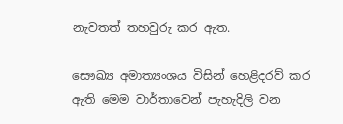නැවතත් තහවුරු කර ඇත.

සෞඛ්‍ය අමාත්‍යංශය විසින් හෙළිදරව් කර ඇති මෙම වාර්තාවෙන් පැහැදිලි වන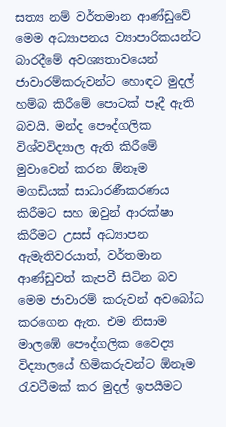සත්‍ය නම් වර්තමාන ආණ්‌ඩුවේ මෙම අධ්‍යාපනය ව්‍යාපාරිකයන්ට බාරදීමේ අවශ්‍යතාවයෙන් ජාවාරම්කරුවන්ට හොඳට මුදල් හම්බ කිරීමේ පොටක්‌ පෑදී ඇති බවයි. මන්ද පෞද්ගලික විශ්වවිද්‍යාල ඇති කිරීමේ මුවාවෙන් කරන ඕනෑම මගඩියක්‌ සාධාරණීකරණය කිරීමට සහ ඔවුන් ආරක්‌ෂා කිරීමට උසස්‌ අධ්‍යාපන ඇමැතිවරයාත්, වර්තමාන ආණ්‌ඩුවත් කැපවී සිටින බව මෙම ජාවාරම් කරුවන් අවබෝධ කරගෙන ඇත. එම නිසාම මාලඹේ පෞද්ගලික වෛද්‍ය විද්‍යාලයේ හිමිකරුවන්ට ඕනෑම රැවටීමක්‌ කර මුදල් ඉපයීමට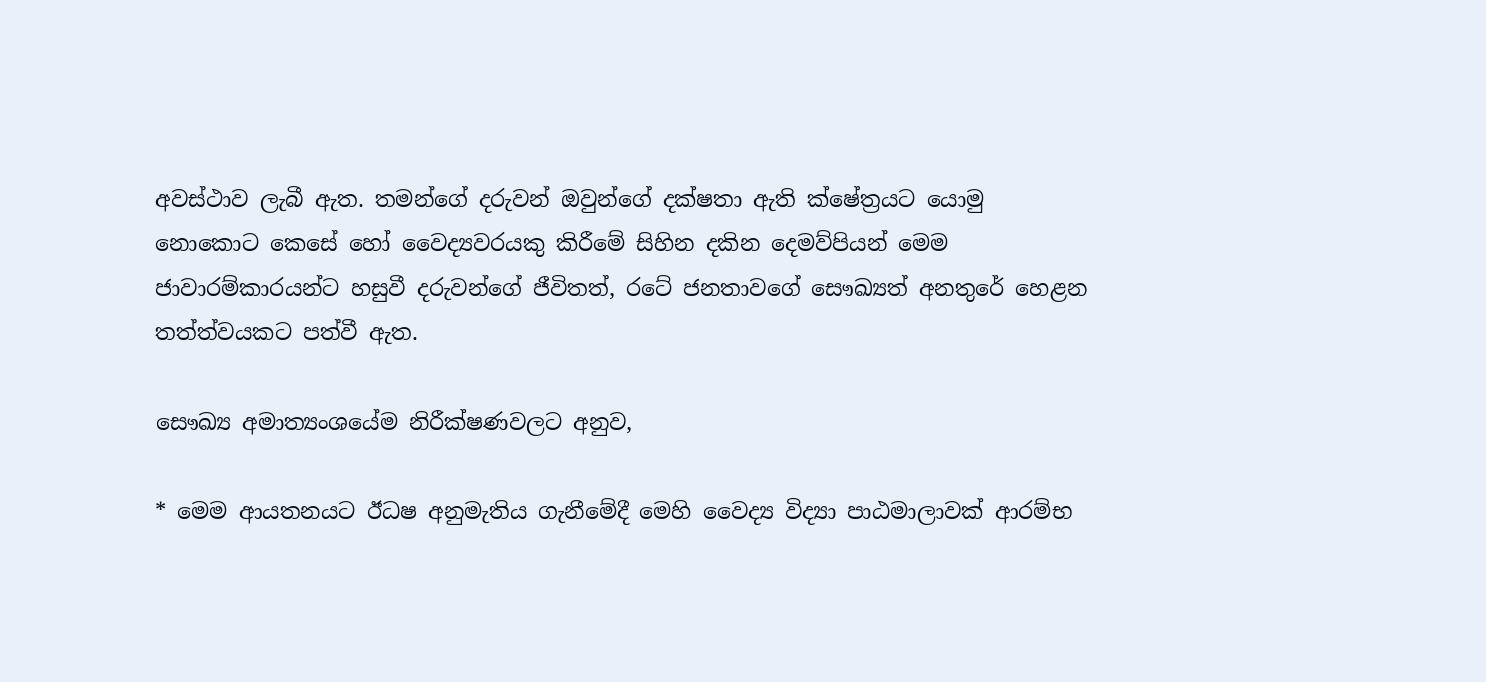අවස්‌ථාව ලැබී ඇත. තමන්ගේ දරුවන් ඔවුන්ගේ දක්‌ෂතා ඇති ක්‌ෂේත්‍රයට යොමු නොකොට කෙසේ හෝ වෛද්‍යවරයකු කිරීමේ සිහින දකින දෙමව්පියන් මෙම ජාවාරම්කාරයන්ට හසුවී දරුවන්ගේ ජීවිතත්, රටේ ජනතාවගේ සෞඛ්‍යත් අනතුරේ හෙළන තත්ත්වයකට පත්වී ඇත.

සෞඛ්‍ය අමාත්‍යංශයේම නිරීක්‌ෂණවලට අනුව,

* මෙම ආයතනයට ඊධෂ අනුමැතිය ගැනීමේදී මෙහි වෛද්‍ය විද්‍යා පාඨමාලාවක්‌ ආරම්භ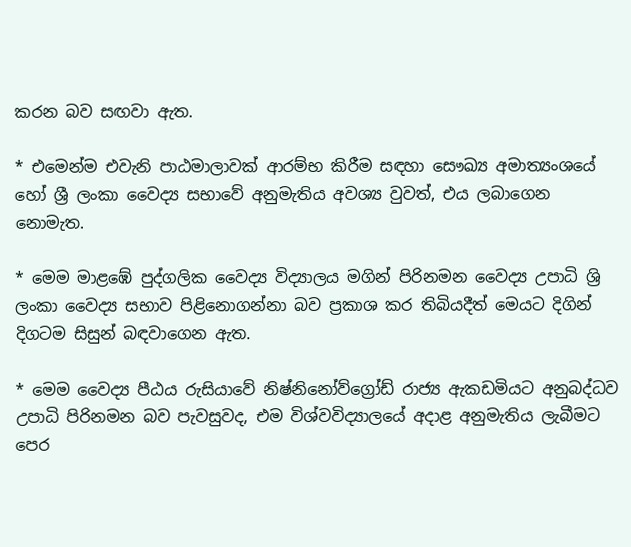කරන බව සඟවා ඇත.

* එමෙන්ම එවැනි පාඨමාලාවක්‌ ආරම්භ කිරීම සඳහා සෞඛ්‍ය අමාත්‍යංශයේ හෝ ශ්‍රී ලංකා වෛද්‍ය සභාවේ අනුමැතිය අවශ්‍ය වුවත්, එය ලබාගෙන නොමැත.

* මෙම මාළඹේ පුද්ගලික වෛද්‍ය විද්‍යාලය මගින් පිරිනමන වෛද්‍ය උපාධි ශ්‍රි ලංකා වෛද්‍ය සභාව පිළිනොගන්නා බව ප්‍රකාශ කර තිබියදීත් මෙයට දිගින් දිගටම සිසුන් බඳවාගෙන ඇත.

* මෙම වෛද්‍ය පීඨය රුසියාවේ නිෂ්නිනෝව්ග්‍රෝඩ් රාජ්‍ය ඇකඩමියට අනුබද්ධව උපාධි පිරිනමන බව පැවසුවද, එම විශ්වවිද්‍යාලයේ අදාළ අනුමැතිය ලැබීමට පෙර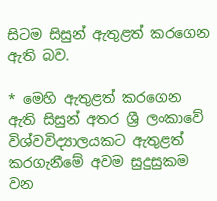සිටම සිසුන් ඇතුළත් කරගෙන ඇති බව.

* මෙහි ඇතුළත් කරගෙන ඇති සිසුන් අතර ශ්‍රී ලංකාවේ විශ්වවිද්‍යාලයකට ඇතුළත් කරගැනීමේ අවම සුදුසුකම වන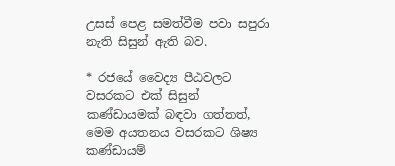උසස්‌ පෙළ සමත්වීම පවා සපුරා නැති සිසුන් ඇති බව.

* රජයේ වෛද්‍ය පීඨවලට වසරකට එක්‌ සිසුන් කණ්‌ඩායමක්‌ බඳවා ගත්තත්, මෙම අයතනය වසරකට ශිෂ්‍ය කණ්‌ඩායම්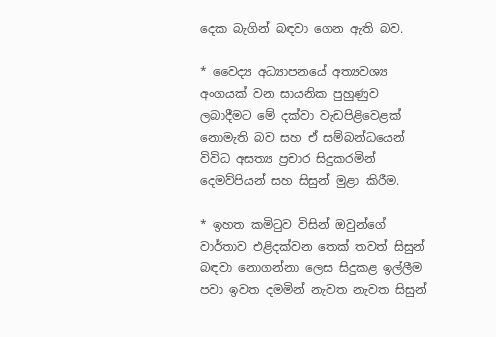දෙක බැගින් බඳවා ගෙන ඇති බව.

* වෛද්‍ය අධ්‍යාපනයේ අත්‍යවශ්‍ය අංගයක්‌ වන සායනික පුහුණුව ලබාදීමට මේ දක්‌වා වැඩපිළිවෙළක්‌ නොමැති බව සහ ඒ සම්බන්ධයෙන් විවිධ අසත්‍ය ප්‍රචාර සිදුකරමින් දෙමව්පියන් සහ සිසුන් මුළා කිරීම.

* ඉහත කමිටුව විසින් ඔවුන්ගේ වාර්තාව එළිදක්‌වන තෙක්‌ තවත් සිසුන් බඳවා නොගන්නා ලෙස සිදුකළ ඉල්ලීම පවා ඉවත දමමින් නැවත නැවත සිසුන්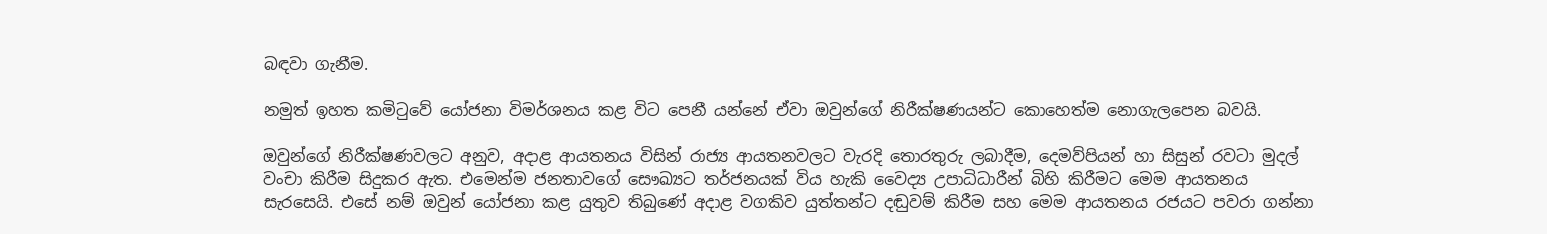බඳවා ගැනීම.

නමුත් ඉහත කමිටුවේ යෝජනා විමර්ශනය කළ විට පෙනී යන්නේ ඒවා ඔවුන්ගේ නිරීක්‌ෂණයන්ට කොහෙත්ම නොගැලපෙන බවයි.

ඔවුන්ගේ නිරීක්‌ෂණවලට අනුව, අදාළ ආයතනය විසින් රාජ්‍ය ආයතනවලට වැරදි තොරතුරු ලබාදීම, දෙමව්පියන් හා සිසුන් රවටා මුදල් වංචා කිරීම සිදුකර ඇත. එමෙන්ම ජනතාවගේ සෞඛ්‍යට තර්ජනයක්‌ විය හැකි වෛද්‍ය උපාධිධාරීන් බිහි කිරීමට මෙම ආයතනය සැරසෙයි. එසේ නම් ඔවුන් යෝජනා කළ යුතුව තිබුණේ අදාළ වගකිව යුත්තන්ට දඬුවම් කිරීම සහ මෙම ආයතනය රජයට පවරා ගන්නා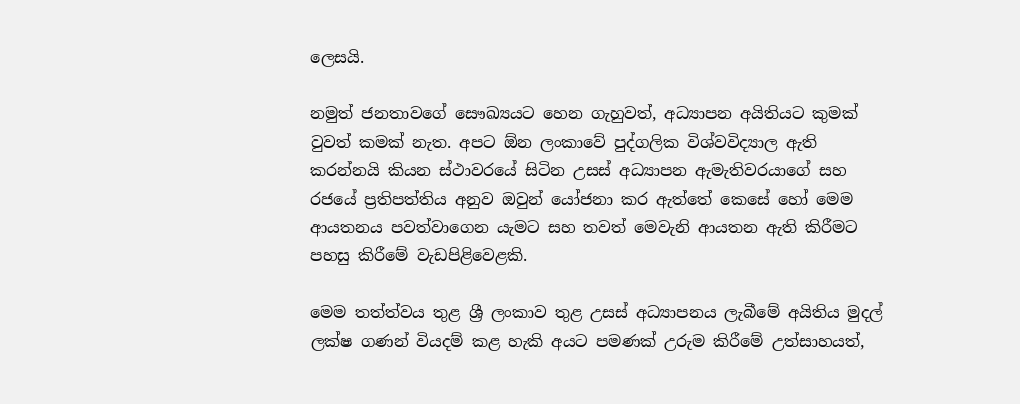ලෙසයි.

නමුත් ජනතාවගේ සෞඛ්‍යයට හෙන ගැහුවත්, අධ්‍යාපන අයිතියට කුමක්‌ වුවත් කමක්‌ නැත. අපට ඕන ලංකාවේ පුද්ගලික විශ්වවිද්‍යාල ඇති කරන්නයි කියන ස්‌ථාවරයේ සිටින උසස්‌ අධ්‍යාපන ඇමැතිවරයාගේ සහ රජයේ ප්‍රතිපත්තිය අනුව ඔවුන් යෝජනා කර ඇත්තේ කෙසේ හෝ මෙම ආයතනය පවත්වාගෙන යැමට සහ තවත් මෙවැනි ආයතන ඇති කිරීමට පහසු කිරීමේ වැඩපිළිවෙළකි.

මෙම තත්ත්වය තුළ ශ්‍රී ලංකාව තුළ උසස්‌ අධ්‍යාපනය ලැබීමේ අයිතිය මුදල් ලක්‌ෂ ගණන් වියදම් කළ හැකි අයට පමණක්‌ උරුම කිරීමේ උත්සාහයත්,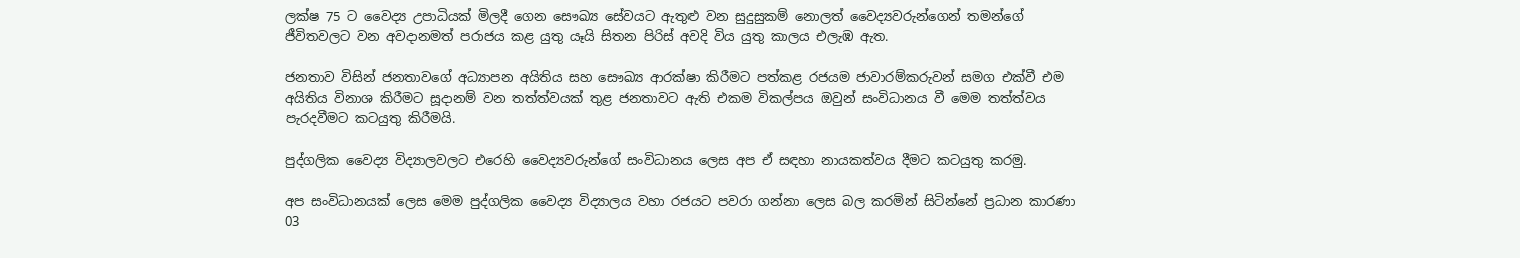ලක්‌ෂ 75 ට වෛද්‍ය උපාධියක්‌ මිලදී ගෙන සෞඛ්‍ය සේවයට ඇතුළු වන සුදුසුකම් නොලත් වෛද්‍යවරුන්ගෙන් තමන්ගේ ජීවිතවලට වන අවදානමත් පරාජය කළ යුතු යෑයි සිතන පිරිස්‌ අවදි විය යුතු කාලය එලැඹ ඇත.

ජනතාව විසින් ජනතාවගේ අධ්‍යාපන අයිතිය සහ සෞඛ්‍ය ආරක්‌ෂා කිරීමට පත්කළ රජයම ජාවාරම්කරුවන් සමග එක්‌වී එම අයිතිය විනාශ කිරීමට සූදානම් වන තත්ත්වයක්‌ තුළ ජනතාවට ඇති එකම විකල්පය ඔවුන් සංවිධානය වී මෙම තත්ත්වය පැරදවීමට කටයුතු කිරීමයි.

පුද්ගලික වෛද්‍ය විද්‍යාලවලට එරෙහි වෛද්‍යවරුන්ගේ සංවිධානය ලෙස අප ඒ සඳහා නායකත්වය දීමට කටයුතු කරමු.

අප සංවිධානයක්‌ ලෙස මෙම පුද්ගලික වෛද්‍ය විද්‍යාලය වහා රජයට පවරා ගන්නා ලෙස බල කරමින් සිටින්නේ ප්‍රධාන කාරණා 03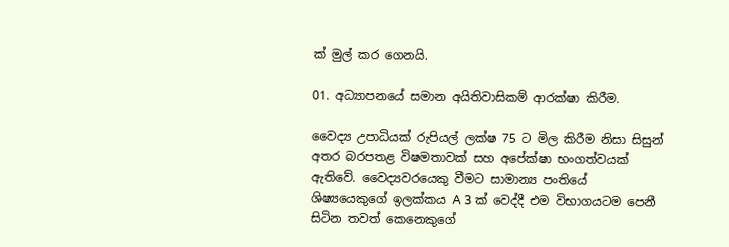ක්‌ මුල් කර ගෙනයි.

01. අධ්‍යාපනයේ සමාන අයිතිවාසිකම් ආරක්‌ෂා කිරීම.

වෛද්‍ය උපාධියක්‌ රුපියල් ලක්‌ෂ 75 ට මිල කිරීම නිසා සිසුන් අතර බරපතළ විෂමතාවක්‌ සහ අපේක්‌ෂා භංගත්වයක්‌ ඇතිවේ. වෛද්‍යවරයෙකු වීමට සාමාන්‍ය පංතියේ ශිෂ්‍යයෙකුගේ ඉලක්‌කය A 3 ක්‌ වෙද්දී එම විභාගයටම පෙනී සිටින තවත් කෙනෙකුගේ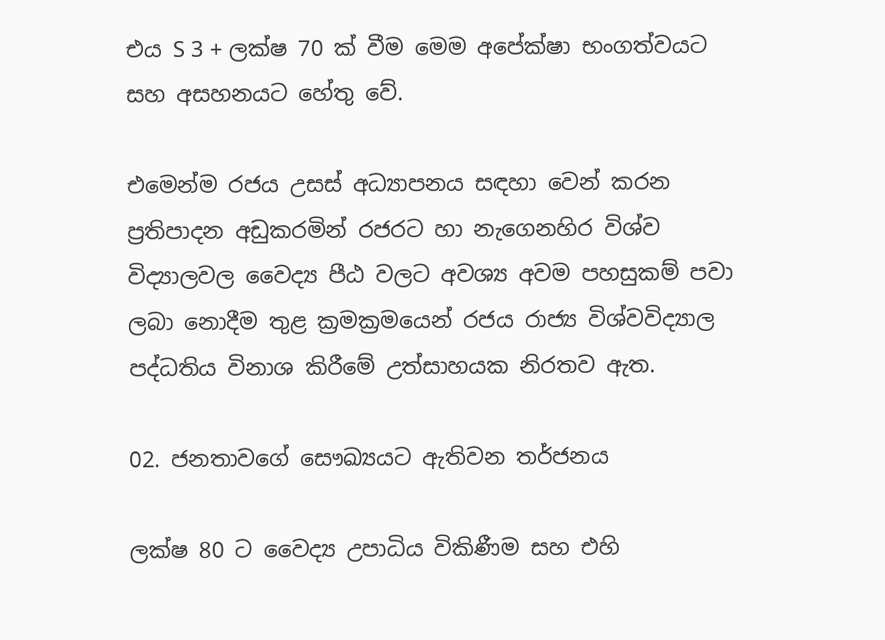එය S 3 + ලක්‌ෂ 70 ක්‌ වීම මෙම අපේක්‌ෂා භංගත්වයට සහ අසහනයට හේතු වේ.

එමෙන්ම රජය උසස්‌ අධ්‍යාපනය සඳහා වෙන් කරන ප්‍රතිපාදන අඩුකරමින් රජරට හා නැගෙනහිර විශ්ව විද්‍යාලවල වෛද්‍ය පීඨ වලට අවශ්‍ය අවම පහසුකම් පවා ලබා නොදීම තුළ ක්‍රමක්‍රමයෙන් රජය රාජ්‍ය විශ්වවිද්‍යාල පද්ධතිය විනාශ කිරීමේ උත්සාහයක නිරතව ඇත.

02. ජනතාවගේ සෞඛ්‍යයට ඇතිවන තර්ජනය

ලක්‌ෂ 80 ට වෛද්‍ය උපාධිය විකිණීම සහ එහි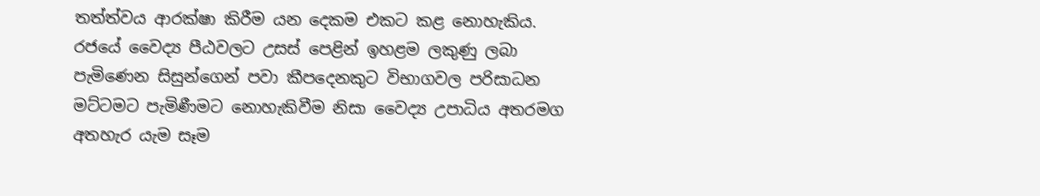තත්ත්වය ආරක්‌ෂා කිරීම යන දෙකම එකට කළ නොහැකිය. රජයේ වෛද්‍ය පීඨවලට උසස්‌ පෙළින් ඉහළම ලකුණු ලබා පැමිණෙන සිසුන්ගෙන් පවා කීපදෙනකුට විභාගවල පරිසාධන මට්‌ටමට පැමිණීමට නොහැකිවීම නිසා වෛද්‍ය උපාධිය අතරමග අතහැර යැම සෑම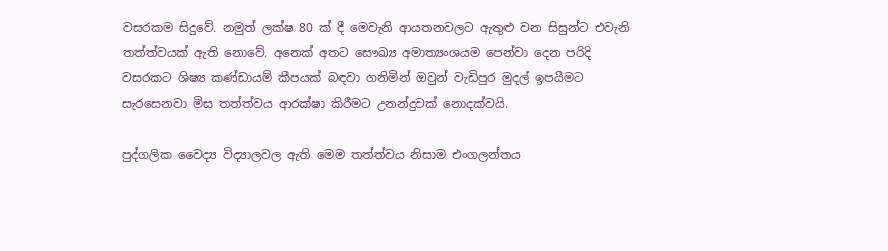වසරකම සිදුවේ. නමුත් ලක්‌ෂ 80 ක්‌ දී මෙවැනි ආයතනවලට ඇතුළු වන සිසුන්ට එවැනි තත්ත්වයක්‌ ඇති නොවේ. අනෙක්‌ අතට සෞඛ්‍ය අමාත්‍යංශයම පෙන්වා දෙන පරිදි වසරකට ශිෂ්‍ය කණ්‌ඩායම් කීපයක්‌ බඳවා ගනිමින් ඔවුන් වැඩිපුර මුදල් ඉපයීමට සැරසෙනවා මිස තත්ත්වය ආරක්‌ෂා කිරීමට උනන්දුවක්‌ නොදක්‌වයි.

පුද්ගලික වෛද්‍ය විද්‍යාලවල ඇති මෙම තත්ත්වය නිසාම එංගලන්තය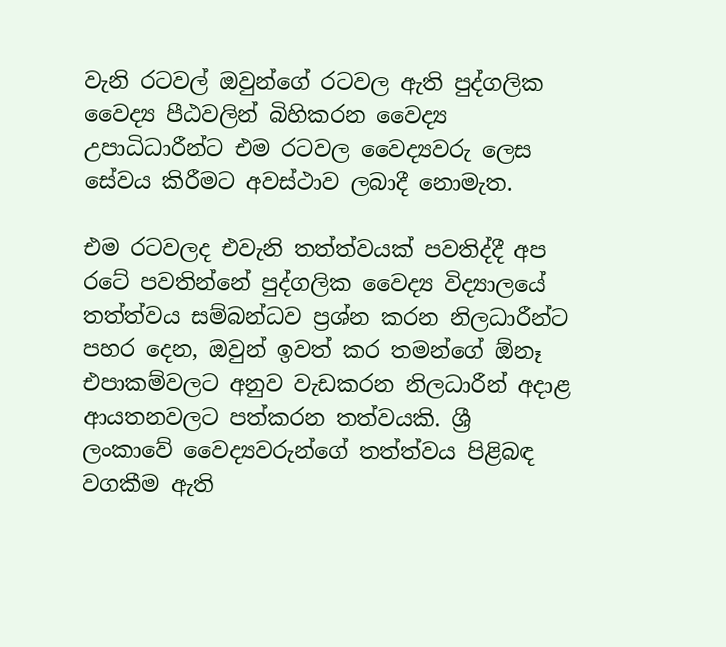වැනි රටවල් ඔවුන්ගේ රටවල ඇති පුද්ගලික වෛද්‍ය පීඨවලින් බිහිකරන වෛද්‍ය උපාධිධාරීන්ට එම රටවල වෛද්‍යවරු ලෙස සේවය කිරීමට අවස්‌ථාව ලබාදී නොමැත.

එම රටවලද එවැනි තත්ත්වයක්‌ පවතිද්දී අප රටේ පවතින්නේ පුද්ගලික වෛද්‍ය විද්‍යාලයේ තත්ත්වය සම්බන්ධව ප්‍රශ්න කරන නිලධාරීන්ට පහර දෙන, ඔවුන් ඉවත් කර තමන්ගේ ඕනෑ එපාකම්වලට අනුව වැඩකරන නිලධාරීන් අදාළ ආයතනවලට පත්කරන තත්වයකි. ශ්‍රී ලංකාවේ වෛද්‍යවරුන්ගේ තත්ත්වය පිළිබඳ වගකීම ඇති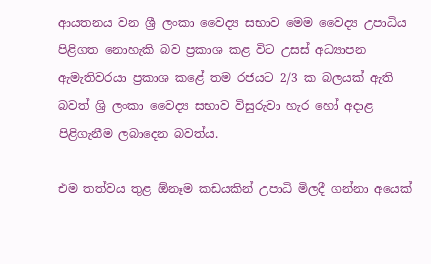ආයතනය වන ශ්‍රී ලංකා වෛද්‍ය සභාව මෙම වෛද්‍ය උපාධිය පිළිගත නොහැකි බව ප්‍රකාශ කළ විට උසස්‌ අධ්‍යාපන ඇමැතිවරයා ප්‍රකාශ කළේ තම රජයට 2/3 ක බලයක්‌ ඇති බවත් ශ්‍රි ලංකා වෛද්‍ය සභාව විසුරුවා හැර හෝ අදාළ පිළිගැනීම ලබාදෙන බවත්ය.

එම තත්වය තුළ ඕනෑම කඩයකින් උපාධි මිලදී ගන්නා අයෙක්‌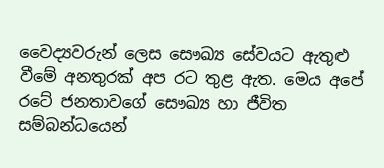වෛද්‍යවරුන් ලෙස සෞඛ්‍ය සේවයට ඇතුළු වීමේ අනතුරක්‌ අප රට තුළ ඇත. මෙය අපේ රටේ ජනතාවගේ සෞඛ්‍ය හා ජීවිත සම්බන්ධයෙන්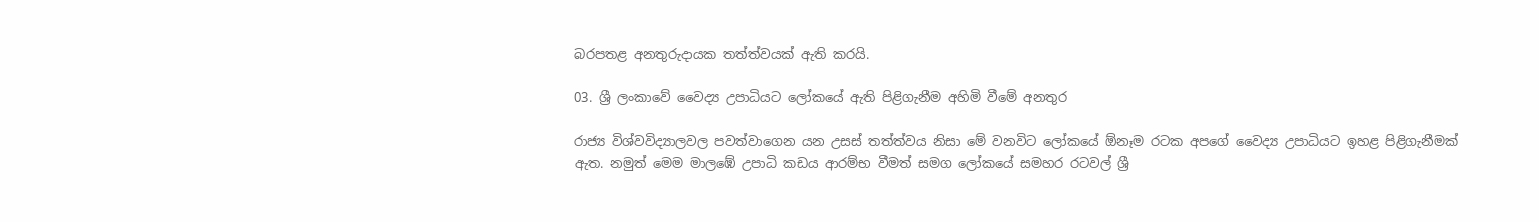බරපතළ අනතුරුදායක තත්ත්වයක්‌ ඇති කරයි.

03. ශ්‍රී ලංකාවේ වෛද්‍ය උපාධියට ලෝකයේ ඇති පිළිගැනීම අහිමි වීමේ අනතුර

රාජ්‍ය විශ්වවිද්‍යාලවල පවත්වාගෙන යන උසස්‌ තත්ත්වය නිසා මේ වනවිට ලෝකයේ ඕනෑම රටක අපගේ වෛද්‍ය උපාධියට ඉහළ පිළිගැනීමක්‌ ඇත. නමුත් මෙම මාලඹේ උපාධි කඩය ආරම්භ වීමත් සමග ලෝකයේ සමහර රටවල් ශ්‍රී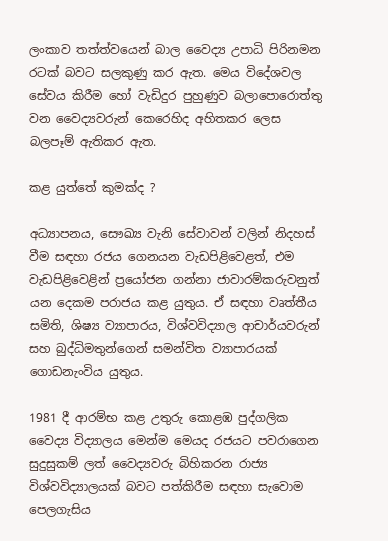ලංකාව තත්ත්වයෙන් බාල වෛද්‍ය උපාධි පිරිනමන රටක්‌ බවට සලකුණු කර ඇත. මෙය විදේශවල සේවය කිරීම හෝ වැඩිදුර පුහුණුව බලාපොරොත්තු වන වෛද්‍යවරුන් කෙරෙහිද අහිතකර ලෙස බලපෑම් ඇතිකර ඇත.

කළ යුත්තේ කුමක්‌ද ?

අධ්‍යාපනය, සෞඛ්‍ය වැනි සේවාවන් වලින් නිදහස්‌ වීම සඳහා රජය ගෙනයන වැඩපිළිවෙළත්, එම වැඩපිළිවෙළින් ප්‍රයෝජන ගන්නා ජාවාරම්කරුවනුත් යන දෙකම පරාජය කළ යුතුය. ඒ සඳහා වෘත්තීය සමිති, ශිෂ්‍ය ව්‍යාපාරය, විශ්වවිද්‍යාල ආචාර්යවරුන් සහ බුද්ධිමතුන්ගෙන් සමන්විත ව්‍යාපාරයක්‌ ගොඩනැංවිය යුතුය.

1981 දී ආරම්භ කළ උතුරු කොළඹ පුද්ගලික වෛද්‍ය විද්‍යාලය මෙන්ම මෙයද රජයට පවරාගෙන සුදුසුකම් ලත් වෛද්‍යවරු බිහිකරන රාජ්‍ය විශ්වවිද්‍යාලයක්‌ බවට පත්කිරීම සඳහා සැවොම පෙලගැසිය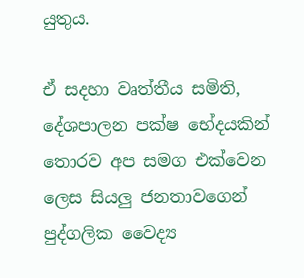යුතුය.

ඒ සදහා වෘත්තීය සමිති, දේශපාලන පක්‌ෂ භේදයකින් තොරව අප සමග එක්‌වෙන ලෙස සියලු ජනතාවගෙන් පුද්ගලික වෛද්‍ය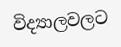විද්‍යාලවලට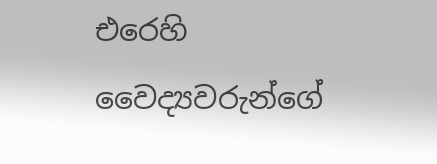එරෙහි වෛද්‍යවරුන්ගේ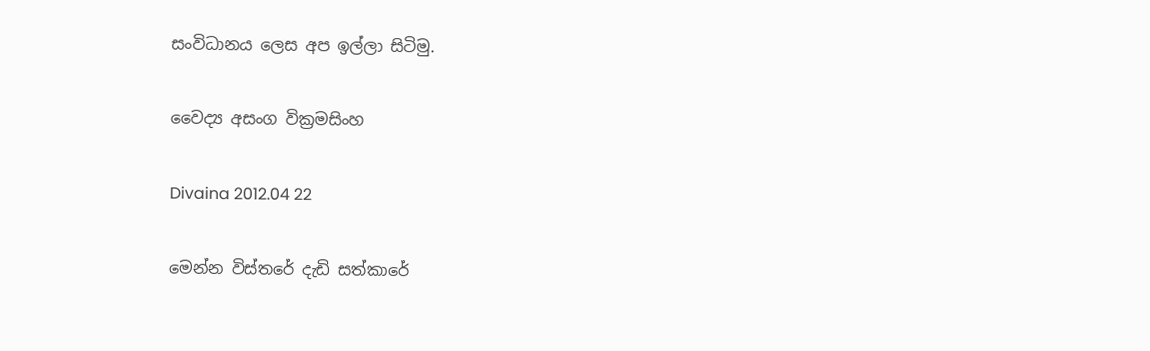සංවිධානය ලෙස අප ඉල්ලා සිටිමු.

වෛද්‍ය අසංග වික්‍රමසිංහ

Divaina 2012.04 22

මෙන්න විස්‌තරේ දැඩි සත්කාරේ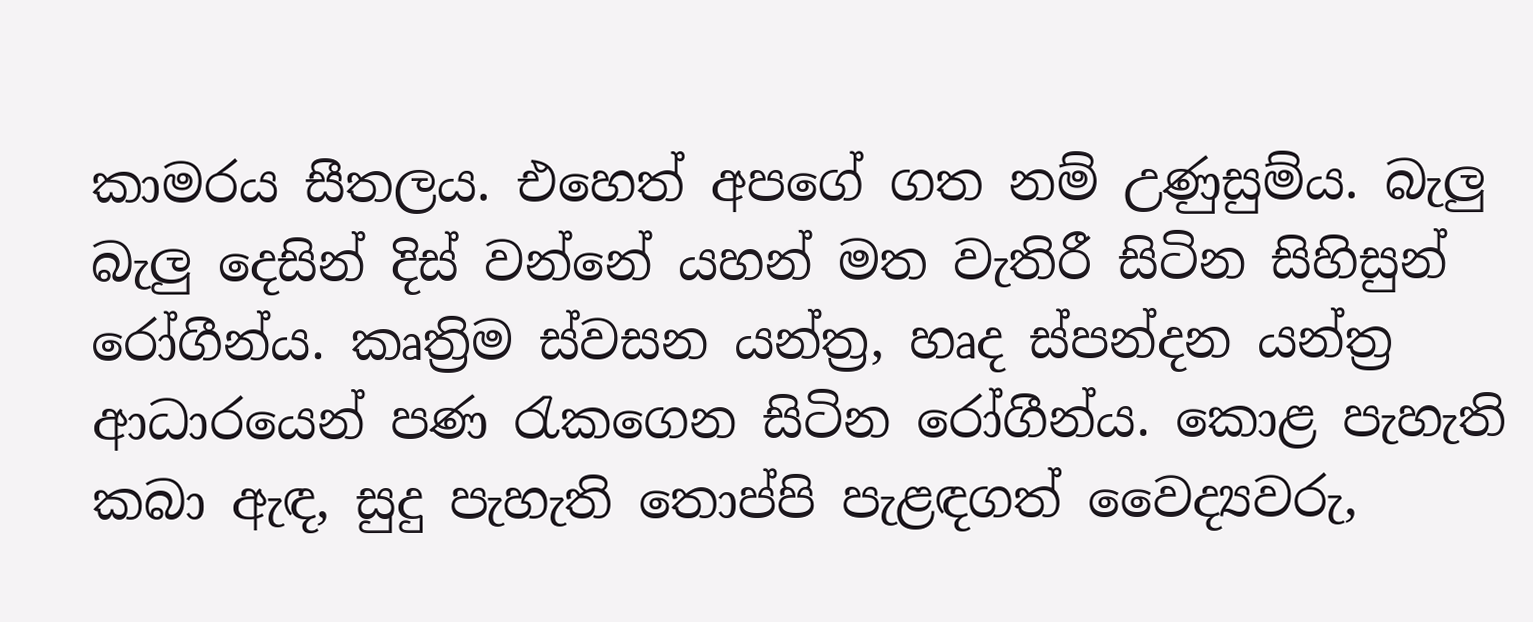කාමරය සීතලය. එහෙත් අපගේ ගත නම් උණුසුම්ය. බැලු බැලු දෙසින් දිස්‌ වන්නේ යහන් මත වැතිරී සිටින සිහිසුන් රෝගීන්ය. කෘත්‍රිම ස්‌වසන යන්ත්‍ර, හෘද ස්‌පන්දන යන්ත්‍ර ආධාරයෙන් පණ රැකගෙන සිටින රෝගීන්ය. කොළ පැහැති කබා ඇඳ, සුදු පැහැති තොප්පි පැළඳගත් වෛද්‍යවරු,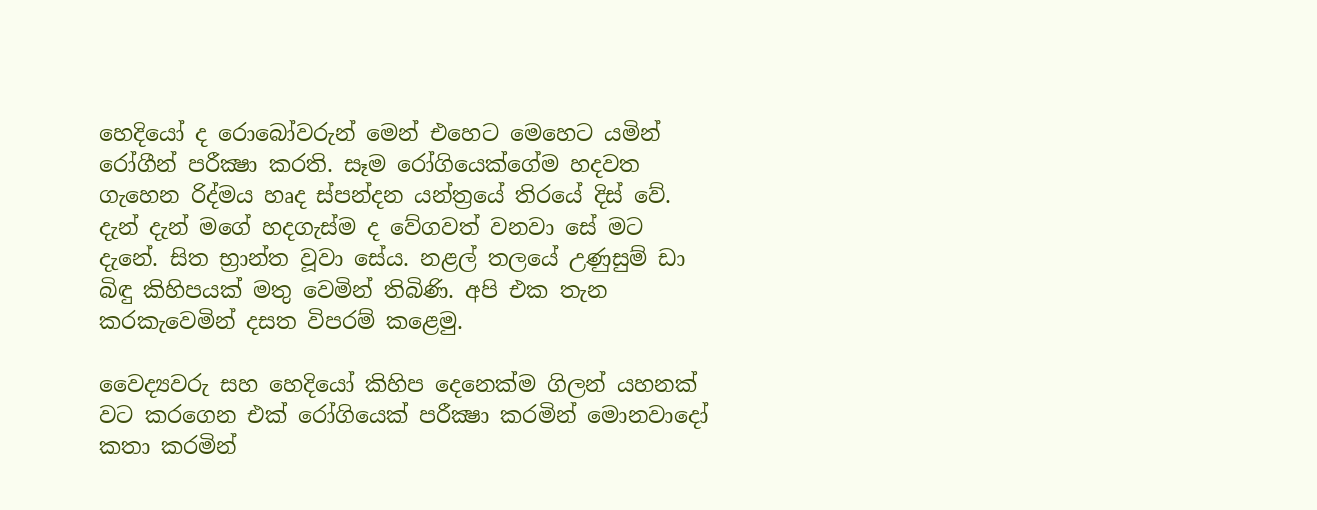හෙදියෝ ද රොබෝවරුන් මෙන් එහෙට මෙහෙට යමින් රෝගීන් පරීක්‍ෂා කරති. සෑම රෝගියෙක්‌ගේම හදවත ගැහෙන රිද්මය හෘද ස්‌පන්දන යන්ත්‍රයේ තිරයේ දිස්‌ වේ. දැන් දැන් මගේ හදගැස්‌ම ද වේගවත් වනවා සේ මට දැනේ. සිත භ්‍රාන්ත වූවා සේය. නළල් තලයේ උණුසුම් ඩා බිඳු කිහිපයක්‌ මතු වෙමින් තිබිණි. අපි එක තැන කරකැවෙමින් දසත විපරම් කළෙමු.

වෛද්‍යවරු සහ හෙදියෝ කිහිප දෙනෙක්‌ම ගිලන් යහනක්‌ වට කරගෙන එක්‌ රෝගියෙක්‌ පරීක්‍ෂා කරමින් මොනවාදෝ කතා කරමින්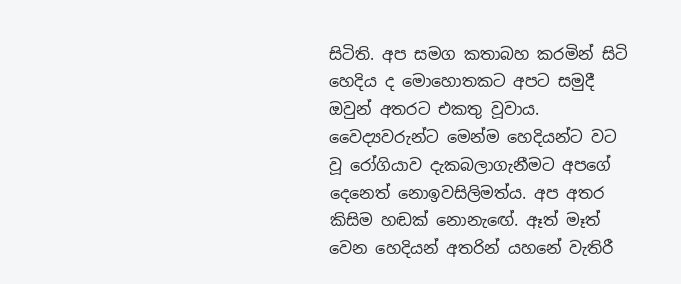සිටිති. අප සමග කතාබහ කරමින් සිටි හෙදිය ද මොහොතකට අපට සමුදී ඔවුන් අතරට එකතු වූවාය. වෛද්‍යවරුන්ට මෙන්ම හෙදියන්ට වට වූ රෝගියාව දැකබලාගැනීමට අපගේ දෙනෙත් නොඉවසිලිමත්ය. අප අතර කිසිම හඬක්‌ නොනැඟේ. ඈත් මෑත් වෙන හෙදියන් අතරින් යහනේ වැතිරී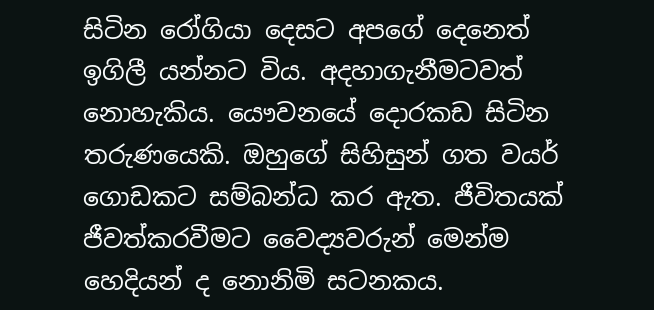සිටින රෝගියා දෙසට අපගේ දෙනෙත් ඉගිලී යන්නට විය. අදහාගැනීමටවත් නොහැකිය. යෞවනයේ දොරකඩ සිටින තරුණයෙකි. ඔහුගේ සිහිසුන් ගත වයර් ගොඩකට සම්බන්ධ කර ඇත. ජීවිතයක්‌ ජීවත්කරවීමට වෛද්‍යවරුන් මෙන්ම හෙදියන් ද නොනිමි සටනකය.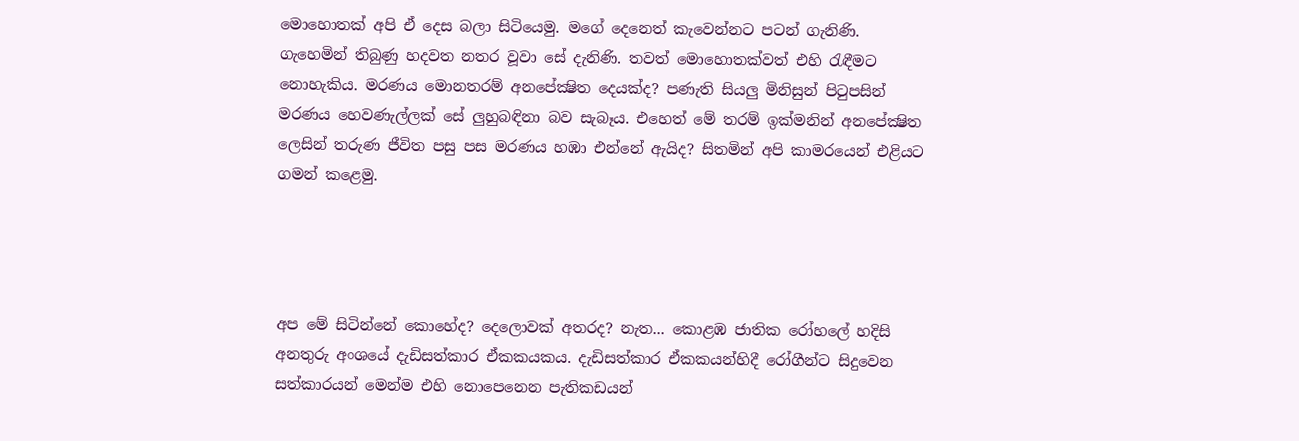මොහොතක්‌ අපි ඒ දෙස බලා සිටියෙමු. මගේ දෙනෙත් කැවෙන්නට පටන් ගැනිණි. ගැහෙමින් තිබුණු හදවත නතර වූවා සේ දැනිණි. තවත් මොහොතක්‌වත් එහි රැඳීමට නොහැකිය. මරණය මොනතරම් අනපේක්‍ෂිත දෙයක්‌ද? පණැති සියලු මිනිසුන් පිටුපසින් මරණය හෙවණැල්ලක්‌ සේ ලුහුබඳිනා බව සැබෑය. එහෙත් මේ තරම් ඉක්‌මනින් අනපේක්‍ෂිත ලෙසින් තරුණ ජීවිත පසු පස මරණය හඹා එන්නේ ඇයිද? සිතමින් අපි කාමරයෙන් එළියට ගමන් කළෙමු.




අප මේ සිටින්නේ කොහේද? දෙලොවක්‌ අතරද? නැත... කොළඹ ජාතික රෝහලේ හදිසි අනතුරු අංශයේ දැඩිසත්කාර ඒකකයකය. දැඩිසත්කාර ඒකකයන්හිදී රෝගීන්ට සිදුවෙන සත්කාරයන් මෙන්ම එහි නොපෙනෙන පැතිකඩයන්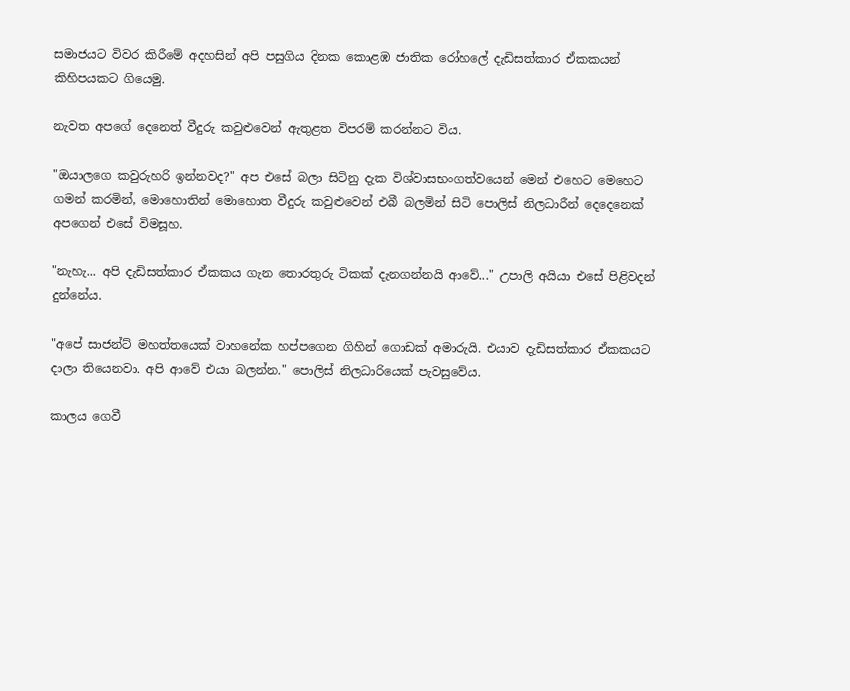සමාජයට විවර කිරීමේ අදහසින් අපි පසුගිය දිනක කොළඹ ජාතික රෝහලේ දැඩිසත්කාර ඒකකයන් කිහිපයකට ගියෙමු.

නැවත අපගේ දෙනෙත් වීදුරු කවුළුවෙන් ඇතුළත විපරම් කරන්නට විය.

"ඔයාලගෙ කවුරුහරි ඉන්නවද?" අප එසේ බලා සිටිනු දැක විශ්වාසභංගත්වයෙන් මෙන් එහෙට මෙහෙට ගමන් කරමින්, මොහොතින් මොහොත වීදුරු කවුළුවෙන් එබී බලමින් සිටි පොලිස්‌ නිලධාරීන් දෙදෙනෙක්‌ අපගෙන් එසේ විමසූහ.

"නැහැ... අපි දැඩිසත්කාර ඒකකය ගැන තොරතුරු ටිකක්‌ දැනගන්නයි ආවේ..." උපාලි අයියා එසේ පිළිවදන් දුන්නේය.

"අපේ සාජන්ට්‌ මහත්තයෙක්‌ වාහනේක හප්පගෙන ගිහින් ගොඩක්‌ අමාරුයි. එයාව දැඩිසත්කාර ඒකකයට දාලා තියෙනවා. අපි ආවේ එයා බලන්න." පොලිස්‌ නිලධාරියෙක්‌ පැවසුවේය.

කාලය ගෙවී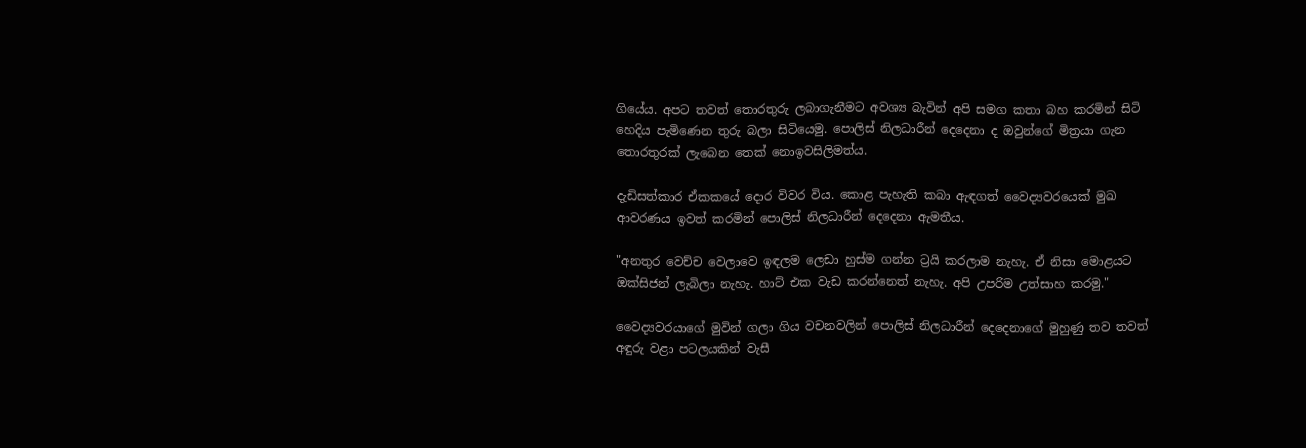ගියේය. අපට තවත් තොරතුරු ලබාගැනීමට අවශ්‍ය බැවින් අපි සමග කතා බහ කරමින් සිටි හෙදිය පැමිණෙන තුරු බලා සිටියෙමු. පොලිස්‌ නිලධාරීන් දෙදෙනා ද ඔවුන්ගේ මිත්‍රයා ගැන තොරතුරක්‌ ලැබෙන තෙක්‌ නොඉවසිලිමත්ය.

දැඩිසත්කාර ඒකකයේ දොර විවර විය. කොළ පැහැති කබා ඇඳගත් වෛද්‍යවරයෙක්‌ මුඛ ආවරණය ඉවත් කරමින් පොලිස්‌ නිලධාරීන් දෙදෙනා ඇමතීය.

"අනතුර වෙච්ච වෙලාවෙ ඉඳලම ලෙඩා හුස්‌ම ගන්න ට්‍රයි කරලාම නැහැ. ඒ නිසා මොළයට ඔක්‌සිජන් ලැබිලා නැහැ. හාට්‌ එක වැඩ කරන්නෙත් නැහැ. අපි උපරිම උත්සාහ කරමු."

වෛද්‍යවරයාගේ මුවින් ගලා ගිය වචනවලින් පොලිස්‌ නිලධාරීන් දෙදෙනාගේ මුහුණු තව තවත් අඳුරු වළා පටලයකින් වැසී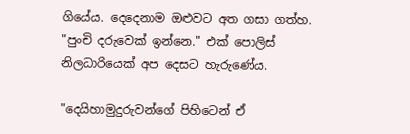ගියේය. දෙදෙනාම ඔළුවට අත ගසා ගත්හ. "පුංචි දරුවෙක්‌ ඉන්නෙ." එක්‌ පොලිස්‌ නිලධාරියෙක්‌ අප දෙසට හැරුණේය.

"දෙයිහාමුදුරුවන්ගේ පිහිටෙන් ඒ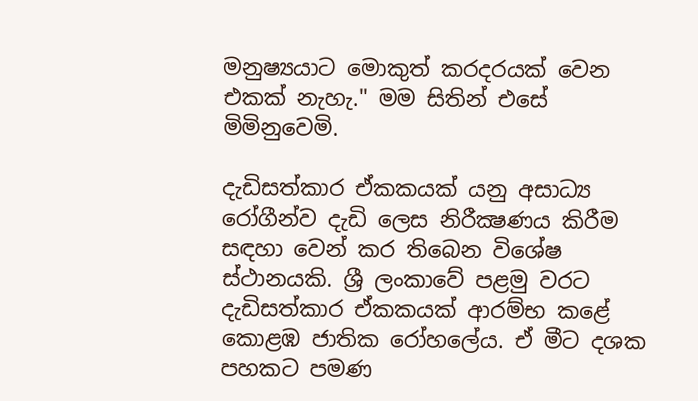මනුෂ්‍යයාට මොකුත් කරදරයක්‌ වෙන එකක්‌ නැහැ." මම සිතින් එසේ මිමිනුවෙමි.

දැඩිසත්කාර ඒකකයක්‌ යනු අසාධ්‍ය රෝගීන්ව දැඩි ලෙස නිරීක්‍ෂණය කිරීම සඳහා වෙන් කර තිබෙන විශේෂ ස්‌ථානයකි. ශ්‍රී ලංකාවේ පළමු වරට දැඩිසත්කාර ඒකකයක්‌ ආරම්භ කළේ කොළඹ ජාතික රෝහලේය. ඒ මීට දශක පහකට පමණ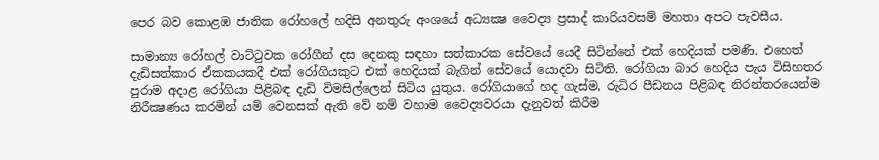පෙර බව කොළඹ ජාතික රෝහලේ හදිසි අනතුරු අංශයේ අධ්‍යක්‍ෂ වෛද්‍ය ප්‍රසාද් කාරියවසම් මහතා අපට පැවසීය.

සාමාන්‍ය රෝහල් වාට්‌ටුවක රෝගීන් දස දෙනකු සඳහා සත්කාරක සේවයේ යෙදී සිටින්නේ එක්‌ හෙදියක්‌ පමණි. එහෙත් දැඩිසත්කාර ඒකකයකදී එක්‌ රෝගියකුට එක්‌ හෙදියක්‌ බැගින් සේවයේ යොදවා සිටිති. රෝගියා බාර හෙදිය පැය විසිහතර පුරාම අදාළ රෝගියා පිළිබඳ දැඩි විමසිල්ලෙන් සිටිය යුතුය. රෝගියාගේ හද ගැස්‌ම, රුධිර පීඩනය පිළිබඳ නිරන්තරයෙන්ම නිරීක්‍ෂණය කරමින් යම් වෙනසක්‌ ඇති වේ නම් වහාම වෛද්‍යවරයා දැනුවත් කිරීම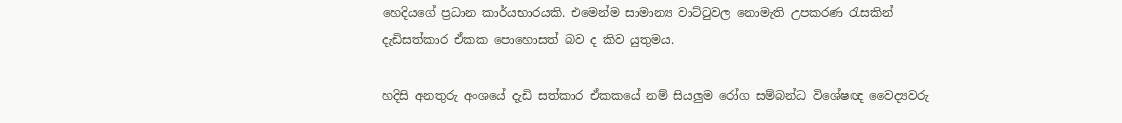හෙදියගේ ප්‍රධාන කාර්යභාරයකි. එමෙන්ම සාමාන්‍ය වාට්‌ටුවල නොමැති උපකරණ රැසකින් දැඩිසත්කාර ඒකක පොහොසත් බව ද කිව යුතුමය.

හදිසි අනතුරු අංශයේ දැඩි සත්කාර ඒකකයේ නම් සියලුම රෝග සම්බන්ධ විශේෂඥ වෛද්‍යවරු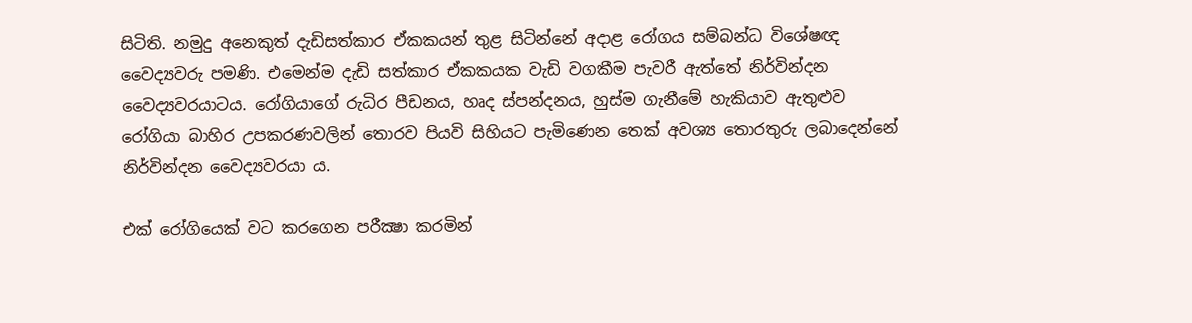සිටිති. නමුදු අනෙකුත් දැඩිසත්කාර ඒකකයන් තුළ සිටින්නේ අදාළ රෝගය සම්බන්ධ විශේෂඥ වෛද්‍යවරු පමණි. එමෙන්ම දැඩි සත්කාර ඒකකයක වැඩි වගකීම පැවරී ඇත්තේ නිර්වින්දන වෛද්‍යවරයාටය. රෝගියාගේ රුධිර පීඩනය, හෘද ස්‌පන්දනය, හුස්‌ම ගැනීමේ හැකියාව ඇතුළුව රෝගියා බාහිර උපකරණවලින් තොරව පියවි සිහියට පැමිණෙන තෙක්‌ අවශ්‍ය තොරතුරු ලබාදෙන්නේ නිර්වින්දන වෛද්‍යවරයා ය.

එක්‌ රෝගියෙක්‌ වට කරගෙන පරීක්‍ෂා කරමින්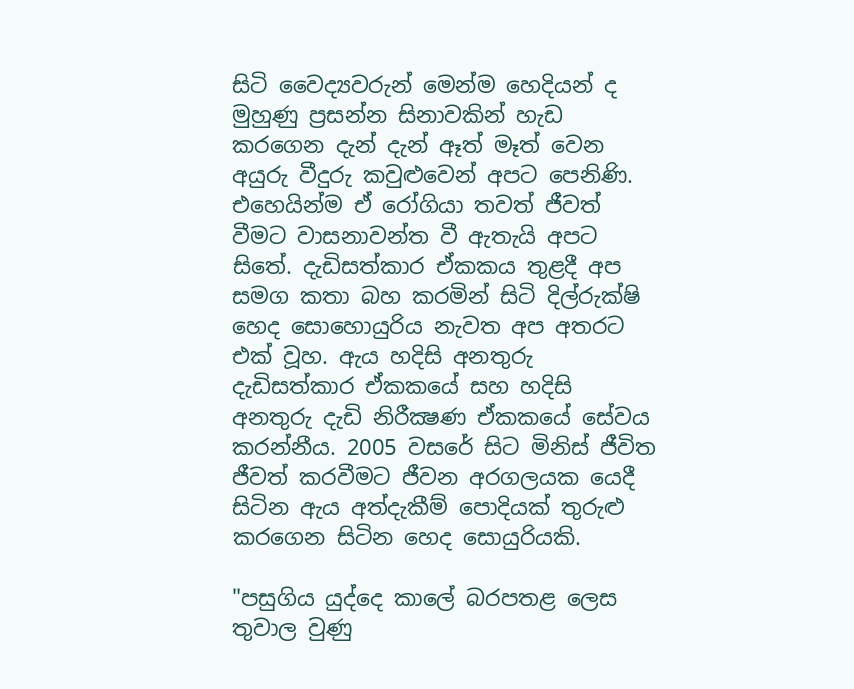සිටි වෛද්‍යවරුන් මෙන්ම හෙදියන් ද මුහුණු ප්‍රසන්න සිනාවකින් හැඩ කරගෙන දැන් දැන් ඈත් මෑත් වෙන අයුරු වීදුරු කවුළුවෙන් අපට පෙනිණි. එහෙයින්ම ඒ රෝගියා තවත් ජීවත් වීමට වාසනාවන්ත වී ඇතැයි අපට සිතේ. දැඩිසත්කාර ඒකකය තුළදී අප සමග කතා බහ කරමින් සිටි දිල්රුක්‌ෂි හෙද සොහොයුරිය නැවත අප අතරට එක්‌ වූහ. ඇය හදිසි අනතුරු දැඩිසත්කාර ඒකකයේ සහ හදිසි අනතුරු දැඩි නිරීක්‍ෂණ ඒකකයේ සේවය කරන්නීය. 2005 වසරේ සිට මිනිස්‌ ජීවිත ජීවත් කරවීමට ජීවන අරගලයක යෙදී සිටින ඇය අත්දැකීම් පොදියක්‌ තුරුළු කරගෙන සිටින හෙද සොයුරියකි.

"පසුගිය යුද්දෙ කාලේ බරපතළ ලෙස තුවාල වුණු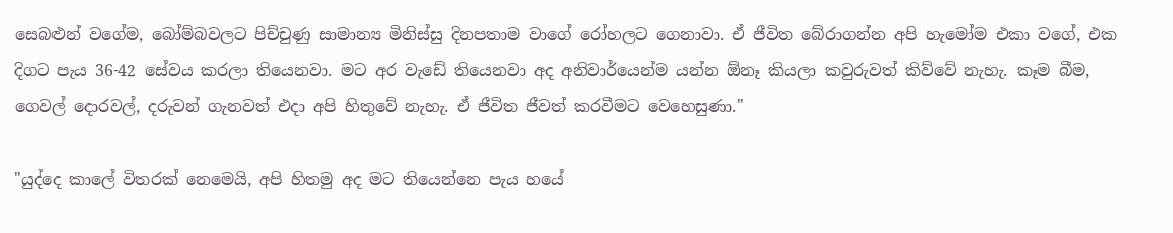සෙබළුන් වගේම, බෝම්බවලට පිච්චුණු සාමාන්‍ය මිනිස්‌සු දිනපතාම වාගේ රෝහලට ගෙනාවා. ඒ ජීවිත බේරාගන්න අපි හැමෝම එකා වගේ, එක දිගට පැය 36-42 සේවය කරලා තියෙනවා. මට අර වැඩේ තියෙනවා අද අනිවාර්යෙන්ම යන්න ඕනෑ කියලා කවුරුවත් කිව්වේ නැහැ. කෑම බීම, ගෙවල් දොරවල්, දරුවන් ගැනවත් එදා අපි හිතුවේ නැහැ. ඒ ජීවිත ජීවත් කරවීමට වෙහෙසුණා."

"යුද්දෙ කාලේ විතරක්‌ නෙමෙයි, අපි හිතමු අද මට තියෙන්නෙ පැය හයේ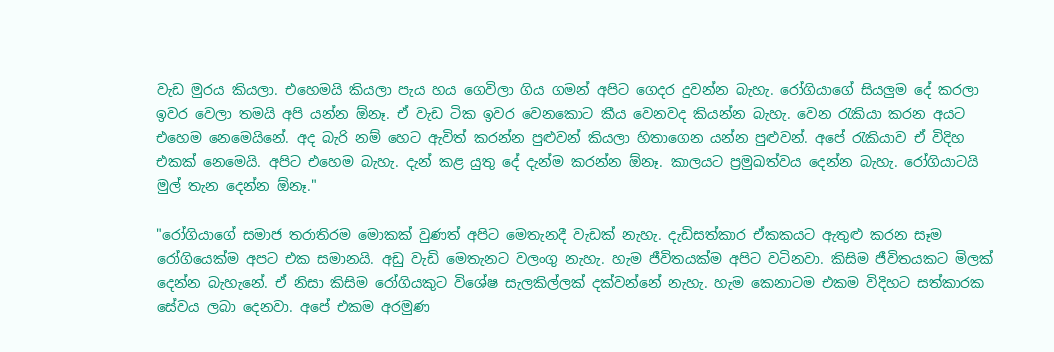වැඩ මුරය කියලා. එහෙමයි කියලා පැය හය ගෙවිලා ගිය ගමන් අපිට ගෙදර දුවන්න බැහැ. රෝගියාගේ සියලුම දේ කරලා ඉවර වෙලා තමයි අපි යන්න ඕනෑ. ඒ වැඩ ටික ඉවර වෙනකොට කීය වෙනවද කියන්න බැහැ. වෙන රැකියා කරන අයට එහෙම නෙමෙයිනේ. අද බැරි නම් හෙට ඇවිත් කරන්න පුළුවන් කියලා හිතාගෙන යන්න පුළුවන්. අපේ රැකියාව ඒ විදිහ එකක්‌ නෙමෙයි. අපිට එහෙම බැහැ. දැන් කළ යුතු දේ දැන්ම කරන්න ඕනෑ. කාලයට ප්‍රමුඛත්වය දෙන්න බැහැ. රෝගියාටයි මුල් තැන දෙන්න ඕනෑ."

"රෝගියාගේ සමාජ තරාතිරම මොකක්‌ වුණත් අපිට මෙතැනදී වැඩක්‌ නැහැ. දැඩිසත්කාර ඒකකයට ඇතුළු කරන සෑම රෝගියෙක්‌ම අපට එක සමානයි. අඩු වැඩි මෙතැනට වලංගු නැහැ. හැම ජීවිතයක්‌ම අපිට වටිනවා. කිසිම ජීවිතයකට මිලක්‌ දෙන්න බැහැනේ. ඒ නිසා කිසිම රෝගියකුට විශේෂ සැලකිල්ලක්‌ දක්‌වන්නේ නැහැ. හැම කෙනාටම එකම විදිහට සත්කාරක සේවය ලබා දෙනවා. අපේ එකම අරමුණ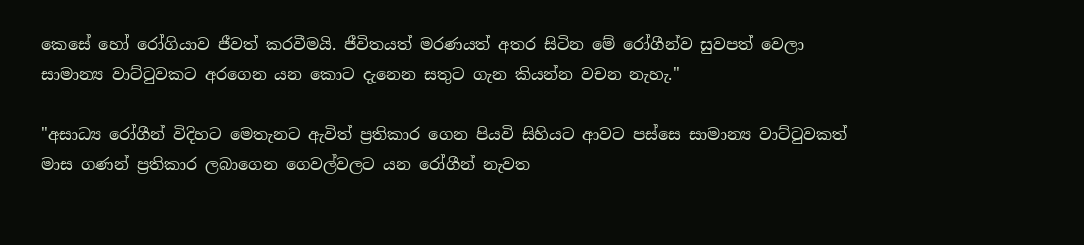කෙසේ හෝ රෝගියාව ජීවත් කරවීමයි. ජීවිතයත් මරණයත් අතර සිටින මේ රෝගීන්ව සුවපත් වෙලා සාමාන්‍ය වාට්‌ටුවකට අරගෙන යන කොට දැනෙන සතුට ගැන කියන්න වචන නැහැ."

"අසාධ්‍ය රෝගීන් විදිහට මෙතැනට ඇවිත් ප්‍රතිකාර ගෙන පියවි සිහියට ආවට පස්‌සෙ සාමාන්‍ය වාට්‌ටුවකත් මාස ගණන් ප්‍රතිකාර ලබාගෙන ගෙවල්වලට යන රෝගීන් නැවත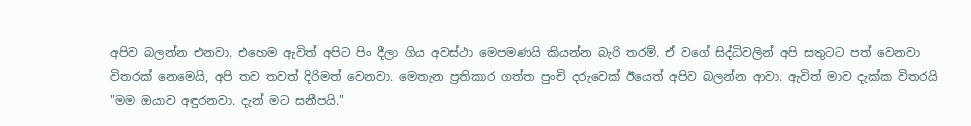අපිව බලන්න එනවා. එහෙම ඇවිත් අපිට පිං දීලා ගිය අවස්‌ථා මෙපමණයි කියන්න බැරි තරම්. ඒ වගේ සිද්ධිවලින් අපි සතුටට පත් වෙනවා විතරක්‌ නෙමෙයි, අපි තව තවත් දිරිමත් වෙනවා. මෙතැන ප්‍රතිකාර ගත්ත පුංචි දරුවෙක්‌ ඊයෙත් අපිව බලන්න ආවා. ඇවිත් මාව දැක්‌ක විතරයි "මම ඔයාව අඳුරනවා. දැන් මට සනීපයි."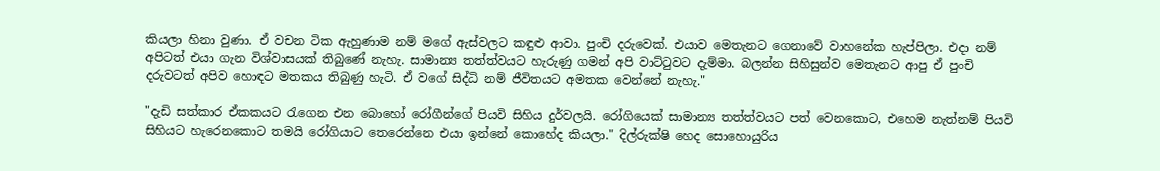කියලා හිනා වුණා. ඒ වචන ටික ඇහුණාම නම් මගේ ඇස්‌වලට කඳුළු ආවා. පුංචි දරුවෙක්‌. එයාව මෙතැනට ගෙනාවේ වාහනේක හැප්පිලා. එදා නම් අපිටත් එයා ගැන විශ්වාසයක්‌ තිබුණේ නැහැ. සාමාන්‍ය තත්ත්වයට හැරුණු ගමන් අපි වාට්‌ටුවට දැම්මා. බලන්න සිහිසුන්ව මෙතැනට ආපු ඒ පුංචි දරුවටත් අපිව හොඳට මතකය තිබුණු හැටි. ඒ වගේ සිද්ධි නම් ජීවිතයට අමතක වෙන්නේ නැහැ."

"දැඩි සත්කාර ඒකකයට රැගෙන එන බොහෝ රෝගීන්ගේ පියවි සිහිය දුර්වලයි. රෝගියෙක්‌ සාමාන්‍ය තත්ත්වයට පත් වෙනකොට, එහෙම නැත්නම් පියවි සිහියට හැරෙනකොට තමයි රෝගියාට තෙරෙන්නෙ එයා ඉන්නේ කොහේද කියලා." දිල්රුක්‌ෂි හෙද සොහොයුරිය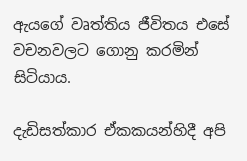ඇයගේ වෘත්තිය ජීවිතය එසේ වචනවලට ගොනු කරමින් සිටියාය.

දැඩිසත්කාර ඒකකයන්හිදී අපි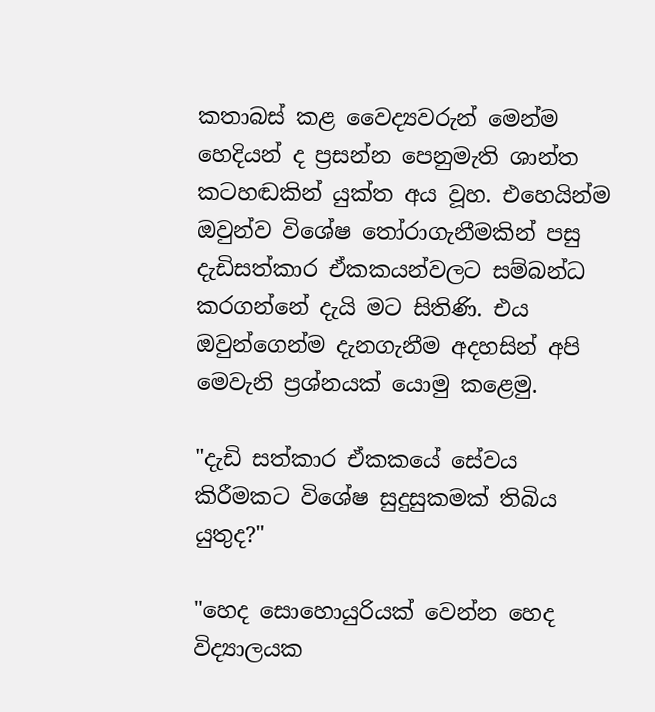කතාබස්‌ කළ වෛද්‍යවරුන් මෙන්ම හෙදියන් ද ප්‍රසන්න පෙනුමැති ශාන්ත කටහඬකින් යුක්‌ත අය වූහ. එහෙයින්ම ඔවුන්ව විශේෂ තෝරාගැනීමකින් පසු දැඩිසත්කාර ඒකකයන්වලට සම්බන්ධ කරගන්නේ දැයි මට සිතිණි. එය ඔවුන්ගෙන්ම දැනගැනීම අදහසින් අපි මෙවැනි ප්‍රශ්නයක්‌ යොමු කළෙමු.

"දැඩි සත්කාර ඒකකයේ සේවය කිරීමකට විශේෂ සුදුසුකමක්‌ තිබිය යුතුද?"

"හෙද සොහොයුරියක්‌ වෙන්න හෙද විද්‍යාලයක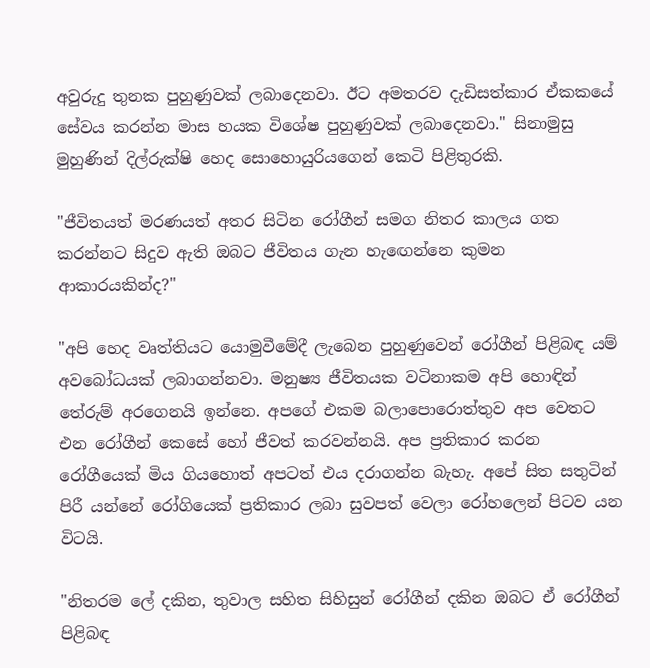අවුරුදු තුනක පුහුණුවක්‌ ලබාදෙනවා. ඊට අමතරව දැඩිසත්කාර ඒකකයේ සේවය කරන්න මාස හයක විශේෂ පුහුණුවක්‌ ලබාදෙනවා." සිනාමුසු මුහුණින් දිල්රුක්‌ෂි හෙද සොහොයුරියගෙන් කෙටි පිළිතුරකි.

"ජීවිතයත් මරණයත් අතර සිටින රෝගීන් සමග නිතර කාලය ගත කරන්නට සිදුව ඇති ඔබට ජීවිතය ගැන හැඟෙන්නෙ කුමන ආකාරයකින්ද?"

"අපි හෙද වෘත්තියට යොමුවීමේදී ලැබෙන පුහුණුවෙන් රෝගීන් පිළිබඳ යම් අවබෝධයක්‌ ලබාගන්නවා. මනුෂ්‍ය ජීවිතයක වටිනාකම අපි හොඳින් තේරුම් අරගෙනයි ඉන්නෙ. අපගේ එකම බලාපොරොත්තුව අප වෙතට එන රෝගීන් කෙසේ හෝ ජීවත් කරවන්නයි. අප ප්‍රතිකාර කරන රෝගීයෙක්‌ මිය ගියහොත් අපටත් එය දරාගන්න බැහැ. අපේ සිත සතුටින් පිරී යන්නේ රෝගියෙක්‌ ප්‍රතිකාර ලබා සුවපත් වෙලා රෝහලෙන් පිටව යන විටයි.

"නිතරම ලේ දකින, තුවාල සහිත සිහිසුන් රෝගීන් දකින ඔබට ඒ රෝගීන් පිළිබඳ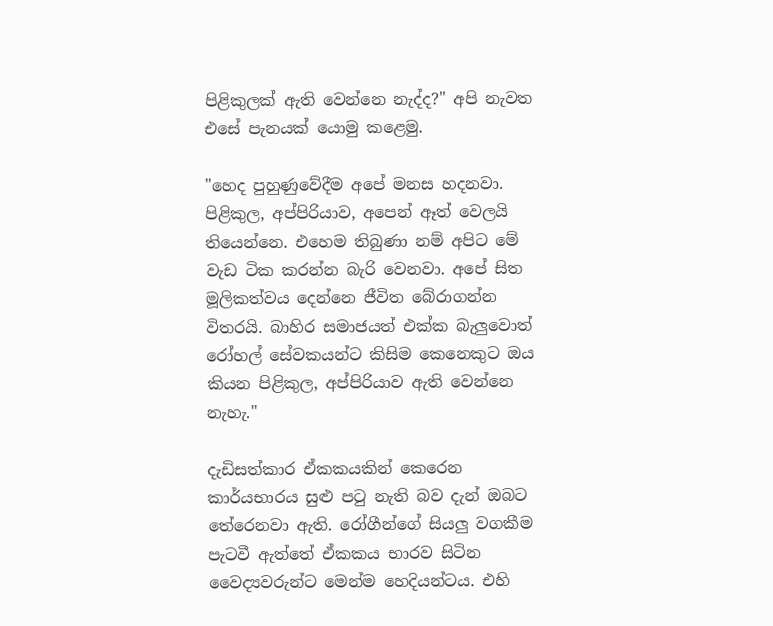පිළිකුලක්‌ ඇති වෙන්නෙ නැද්ද?" අපි නැවත එසේ පැනයක්‌ යොමු කළෙමු.

"හෙද පුහුණුවේදීම අපේ මනස හදනවා. පිළිකුල, අප්පිරියාව, අපෙන් ඈත් වෙලයි තියෙන්නෙ. එහෙම තිබුණා නම් අපිට මේ වැඩ ටික කරන්න බැරි වෙනවා. අපේ සිත මූලිකත්වය දෙන්නෙ ජීවිත බේරාගන්න විතරයි. බාහිර සමාජයත් එක්‌ක බැලුවොත් රෝහල් සේවකයන්ට කිසිම කෙනෙකුට ඔය කියන පිළිකුල, අප්පිරියාව ඇති වෙන්නෙ නැහැ."

දැඩිසත්කාර ඒකකයකින් කෙරෙන කාර්යභාරය සුළු පටු නැති බව දැන් ඔබට තේරෙනවා ඇති. රෝගීන්ගේ සියලු වගකීම පැටවී ඇත්තේ ඒකකය භාරව සිටින වෛද්‍යවරුන්ට මෙන්ම හෙදියන්ටය. එහි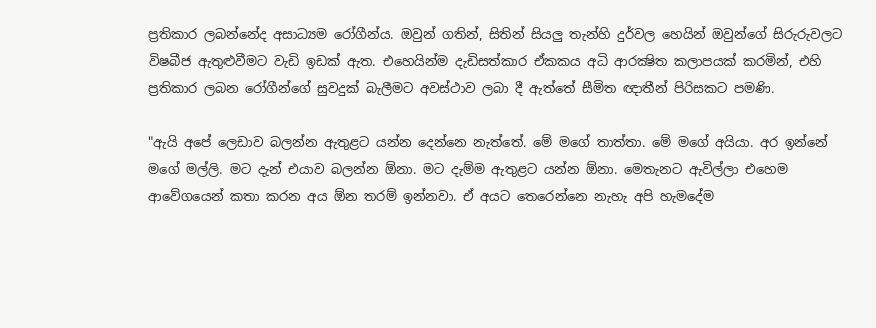ප්‍රතිකාර ලබන්නේද අසාධ්‍යම රෝගීන්ය. ඔවුන් ගතින්, සිතින් සියලු තැන්හි දුර්වල හෙයින් ඔවුන්ගේ සිරුරුවලට විෂබීජ ඇතුළුවීමට වැඩි ඉඩක්‌ ඇත. එහෙයින්ම දැඩිසත්කාර ඒකකය අධි ආරක්‍ෂිත කලාපයක්‌ කරමින්, එහි ප්‍රතිකාර ලබන රෝගීන්ගේ සුවදුක්‌ බැලීමට අවස්‌ථාව ලබා දී ඇත්තේ සීමිත ඥාතීන් පිරිසකට පමණි.

"ඇයි අපේ ලෙඩාව බලන්න ඇතුළට යන්න දෙන්නෙ නැත්තේ. මේ මගේ තාත්තා. මේ මගේ අයියා. අර ඉන්නේ මගේ මල්ලි. මට දැන් එයාව බලන්න ඕනා. මට දැම්ම ඇතුළට යන්න ඕනා. මෙතැනට ඇවිල්ලා එහෙම ආවේගයෙන් කතා කරන අය ඕන තරම් ඉන්නවා. ඒ අයට තෙරෙන්නෙ නැහැ අපි හැමදේම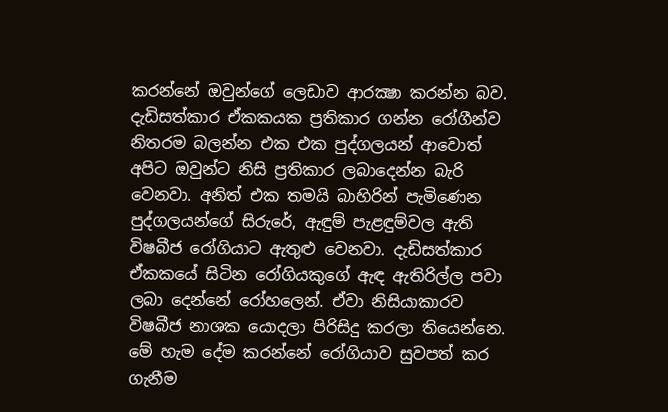කරන්නේ ඔවුන්ගේ ලෙඩාව ආරක්‍ෂා කරන්න බව. දැඩිසත්කාර ඒකකයක ප්‍රතිකාර ගන්න රෝගීන්ව නිතරම බලන්න එක එක පුද්ගලයන් ආවොත් අපිට ඔවුන්ට නිසි ප්‍රතිකාර ලබාදෙන්න බැරි වෙනවා. අනිත් එක තමයි බාහිරින් පැමිණෙන පුද්ගලයන්ගේ සිරුරේ, ඇඳුම් පැළඳුම්වල ඇති විෂබීජ රෝගියාට ඇතුළු වෙනවා. දැඩිසත්කාර ඒකකයේ සිටින රෝගියකුගේ ඇඳ ඇතිරිල්ල පවා ලබා දෙන්නේ රෝහලෙන්. ඒවා නිසියාකාරව විෂබීජ නාශක යොදලා පිරිසිදු කරලා තියෙන්නෙ. මේ හැම දේම කරන්නේ රෝගියාව සුවපත් කර ගැනීම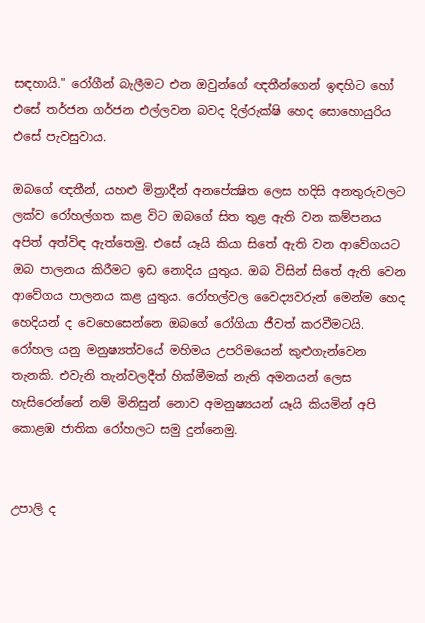සඳහායි." රෝගීන් බැලීමට එන ඔවුන්ගේ ඥතීන්ගෙන් ඉඳහිට හෝ එසේ තර්ජන ගර්ජන එල්ලවන බවද දිල්රුක්‌ෂි හෙද සොහොයුරිය එසේ පැවසුවාය.

ඔබගේ ඥතීන්, යහළු මිත්‍රාදීන් අනපේක්‍ෂිත ලෙස හදිසි අනතුරුවලට ලක්‌ව රෝහල්ගත කළ විට ඔබගේ සිත තුළ ඇති වන කම්පනය අපිත් අත්විඳ ඇත්තෙමු. එසේ යෑයි කියා සිතේ ඇති වන ආවේගයට ඔබ පාලනය කිරීමට ඉඩ නොදිය යුතුය. ඔබ විසින් සිතේ ඇති වෙන ආවේගය පාලනය කළ යුතුය. රෝහල්වල වෛද්‍යවරුන් මෙන්ම හෙද හෙදියන් ද වෙහෙසෙන්නෙ ඔබගේ රෝගියා ජීවත් කරවීමටයි. රෝහල යනු මනුෂ්‍යත්වයේ මහිමය උපරිමයෙන් කුළුගැන්වෙන තැනකි. එවැනි තැන්වලදීත් හික්‌මීමක්‌ නැති අමනයන් ලෙස හැසිරෙන්නේ නම් මිනිසුන් නොව අමනුෂ්‍යයන් යෑයි කියමින් අපි කොළඹ ජාතික රෝහලට සමු දුන්නෙමු.


උපාලි ද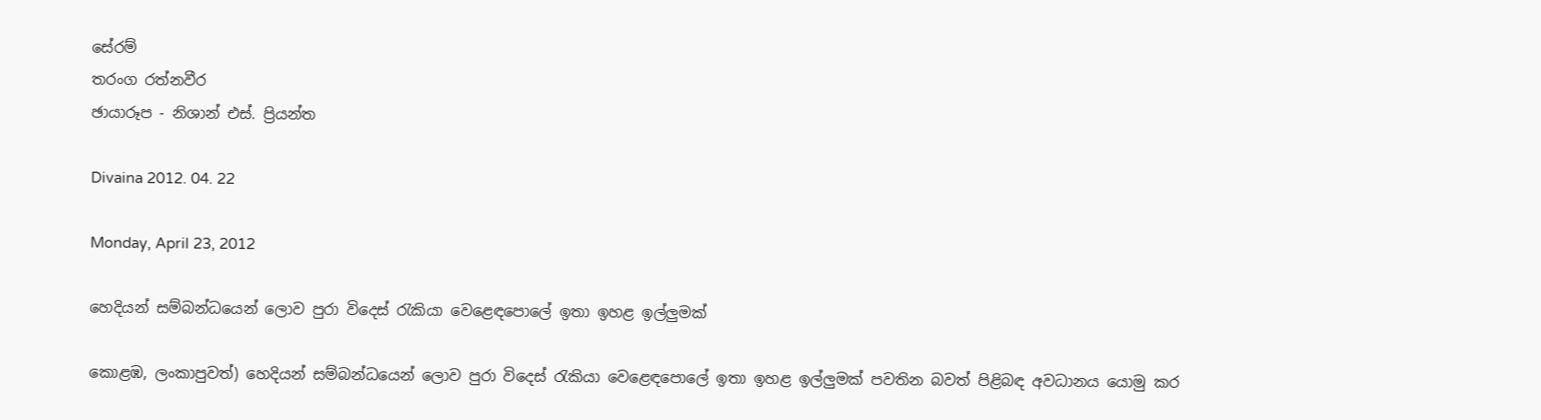සේරම්
තරංග රත්නවීර
ඡායාරූප - නිශාන් එස්. ප්‍රියන්ත

Divaina 2012. 04. 22

Monday, April 23, 2012

හෙදියන් සම්බන්ධයෙන් ලොව පුරා විදෙස් රැකියා වෙළෙඳපොලේ ඉතා ඉහළ ඉල්ලුමක්

කොළඹ, ලංකාපුවත්) හෙදියන් සම්බන්ධයෙන් ලොව පුරා විදෙස් රැකියා වෙළෙඳපොලේ ඉතා ඉහළ ඉල්ලුමක් පවතින බවත් පිළිබඳ අවධානය යොමු කර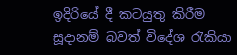ඉදිරියේ දී කටයුතු කිරීම සූදානම් බවත් විදේශ රැකියා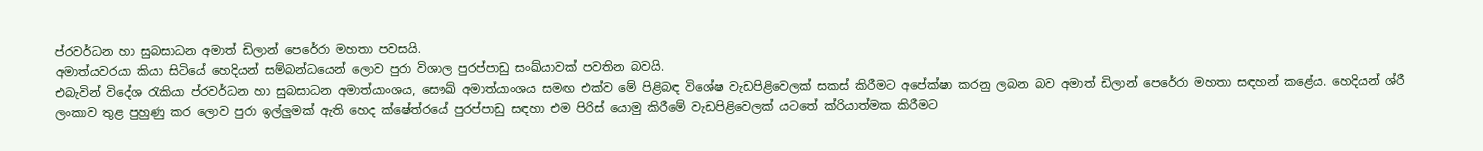ප්රවර්ධන හා සුබසාධන අමාත් ඩිලාන් පෙරේරා මහතා පවසයි.
අමාත්යවරයා කියා සිටියේ හෙදියන් සම්බන්ධයෙන් ලොව පුරා විශාල පුරප්පාඩු සංඛ්යාවක් පවතින බවයි.
එබැවින් විදේශ රැකියා ප්රවර්ධන හා සුබසාධන අමාත්යාංශය, සෞඛ් අමාත්යාංශය සමඟ එක්ව මේ පිළිබඳ විශේෂ වැඩපිළිවෙලක් සකස් කිරීමට අපේක්ෂා කරනු ලබන බව අමාත් ඩිලාන් පෙරේරා මහතා සඳහන් කළේය. හෙදියන් ශ්රී ලංකාව තුළ පුහුණු කර ලොව පුරා ඉල්ලුමක් ඇති හෙද ක්ෂේත්රයේ පුරප්පාඩු සඳහා එම පිරිස් යොමු කිරීමේ වැඩපිළිවෙලක් යටතේ ක්රියාත්මක කිරීමට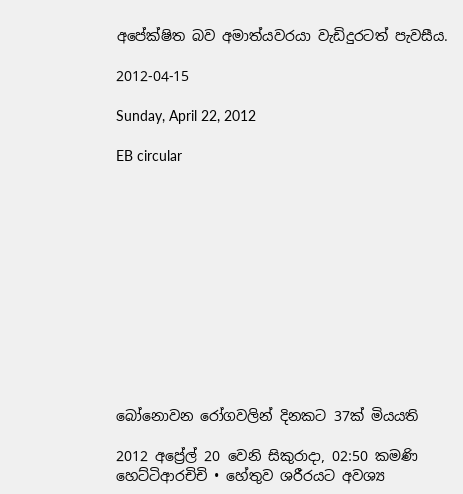අපේක්ෂිත බව අමාත්යවරයා වැඩිදුරටත් පැවසීය.

2012-04-15

Sunday, April 22, 2012

EB circular












බෝනොවන රෝගවලින් දිනකට 37ක් මියයති

2012 අප්‍රේල් 20 වෙනි සිකුරාදා, 02:50 කමණි හෙට්ටිආරචිචි • හේතුව ශරීරයට අවශ්‍ය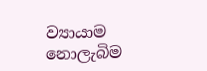ව්‍යායාම නොලැබිම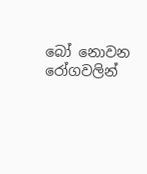බෝ නොවන රෝගවලින්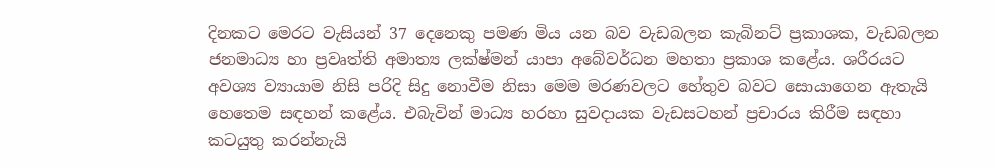දිනකට මෙරට වැසියන් 37 දෙනෙකු පමණ මිය යන බව වැඩබලන කැබිනට් ප්‍රකාශක, වැඩබලන ජනමාධ්‍ය හා ප්‍රවෘත්ති අමාත්‍ය ලක්ෂ්මන් යාපා අබේවර්ධන මහතා ප්‍රකාශ කළේය. ශරීරයට අවශ්‍ය ව්‍යායාම නිසි පරිදි සිදු නොවීම නිසා මෙම මරණවලට හේතුව බවට සොයාගෙන ඇතැයි හෙතෙම සඳහන් කළේය. එබැවින් මාධ්‍ය හරහා සුවදායක වැඩසටහන් ප්‍රචාරය කිරීම සඳහා කටයුතු කරන්නැයි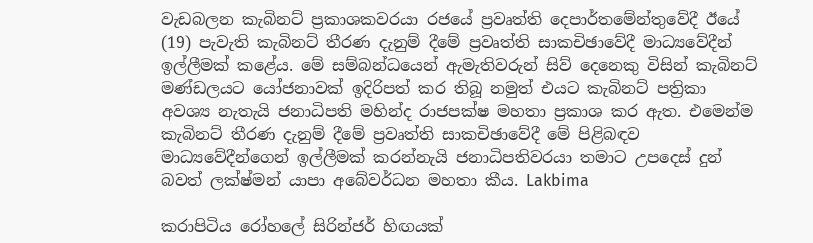වැඩබලන කැබිනට් ප්‍රකාශකවරයා රජයේ ප්‍රවෘත්ති දෙපාර්තමේන්තුවේදී ඊයේ (19) පැවැති කැබිනට් තීරණ දැනුම් දීමේ ප්‍රවෘත්ති සාකචිඡාවේදී මාධ්‍යවේදීන් ඉල්ලීමක් කළේය. මේ සම්බන්ධයෙන් ඇමැතිවරුන් සිව් දෙනෙකු විසින් කැබිනට් මණ්ඩලයට යෝජනාවක් ඉදිරිපත් කර තිබූ නමුත් එයට කැබිනට් පත්‍රිකා අවශ්‍ය නැතැයි ජනාධිපති මහින්ද රාජපක්ෂ මහතා ප්‍රකාශ කර ඇත. එමෙන්ම කැබිනට් තීරණ දැනුම් දීමේ ප්‍රවෘත්ති සාකචිඡාවේදී මේ පිළිබඳව මාධ්‍යවේදීන්ගෙන් ඉල්ලීමක් කරන්නැයි ජනාධිපතිවරයා තමාට උපදෙස් දුන් බවත් ලක්ෂ්මන් යාපා අබේවර්ධන මහතා කීය. Lakbima

කරාපිටිය රෝහලේ සිරින්ජර් හිඟයක්‌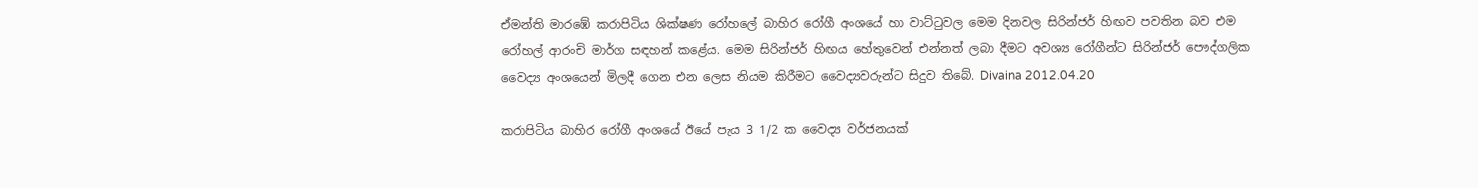ඒමන්ති මාරඹේ කරාපිටිය ශික්‌ෂණ රෝහලේ බාහිර රෝගී අංශයේ හා වාට්‌ටුවල මෙම දිනවල සිරින්ජර් හිඟව පවතින බව එම රෝහල් ආරංචි මාර්ග සඳහන් කළේය. මෙම සිරින්ජර් හිඟය හේතුවෙන් එන්නත් ලබා දීමට අවශ්‍ය රෝගීන්ට සිරින්ජර් පෞද්ගලික වෛද්‍ය අංශයෙන් මිලදී ගෙන එන ලෙස නියම කිරීමට වෛද්‍යවරුන්ට සිදුව තිබේ. Divaina 2012.04.20

කරාපිටිය බාහිර රෝගී අංශයේ ඊයේ පැය 3 1/2 ක වෛද්‍ය වර්ජනයක්‌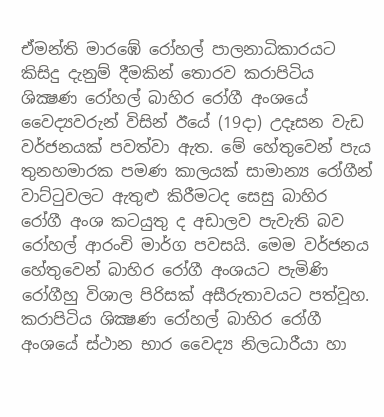ඒමන්ති මාරඹේ රෝහල් පාලනාධිකාරයට කිසිදු දැනුම් දීමකින් තොරව කරාපිටිය ශික්‍ෂණ රෝහල් බාහිර රෝගී අංශයේ වෛද්‍යවරුන් විසින් ඊයේ (19දා) උදෑසන වැඩ වර්ජනයක්‌ පවත්වා ඇත. මේ හේතුවෙන් පැය තුනහමාරක පමණ කාලයක්‌ සාමාන්‍ය රෝගීන් වාට්‌ටුවලට ඇතුළු කිරීමටද සෙසු බාහිර රෝගී අංශ කටයුතු ද අඩාලව පැවැති බව රෝහල් ආරංචි මාර්ග පවසයි. මෙම වර්ජනය හේතුවෙන් බාහිර රෝගී අංශයට පැමිණි රෝගීහු විශාල පිරිසක්‌ අසීරුතාවයට පත්වූහ. කරාපිටිය ශික්‍ෂණ රෝහල් බාහිර රෝගී අංශයේ ස්‌ථාන භාර වෛද්‍ය නිලධාරීයා හා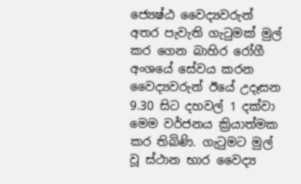ජ්‍යෙෂ්ඨ වෛද්‍යවරුන් අතර පැවැති ගැටුමක්‌ මුල් කර ගෙන බාහිර රෝගී අංශයේ සේවය කරන වෛද්‍යවරුන් ඊයේ උදෑසන 9.30 සිට දහවල් 1 දක්‌වා මෙම වර්ජනය ක්‍රියාත්මක කර තිබිණි. ගැටුමට මුල් වූ ස්‌ථාන භාර වෛද්‍ය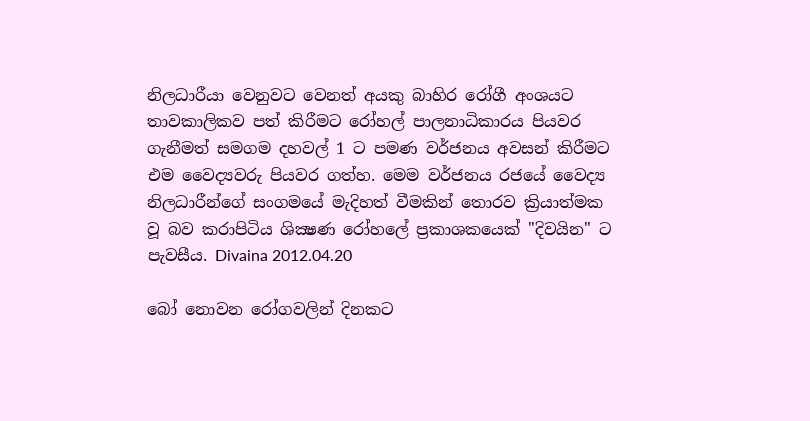නිලධාරීයා වෙනුවට වෙනත් අයකු බාහිර රෝගී අංශයට තාවකාලිකව පත් කිරීමට රෝහල් පාලනාධිකාරය පියවර ගැනීමත් සමගම දහවල් 1 ට පමණ වර්ජනය අවසන් කිරීමට එම වෛද්‍යවරු පියවර ගත්හ. මෙම වර්ජනය රජයේ වෛද්‍ය නිලධාරීන්ගේ සංගමයේ මැදිහත් වීමකින් තොරව ක්‍රියාත්මක වූ බව කරාපිටිය ශික්‍ෂණ රෝහලේ ප්‍රකාශකයෙක්‌ "දිවයින" ට පැවසීය. Divaina 2012.04.20

බෝ නොවන රෝගවලින් දිනකට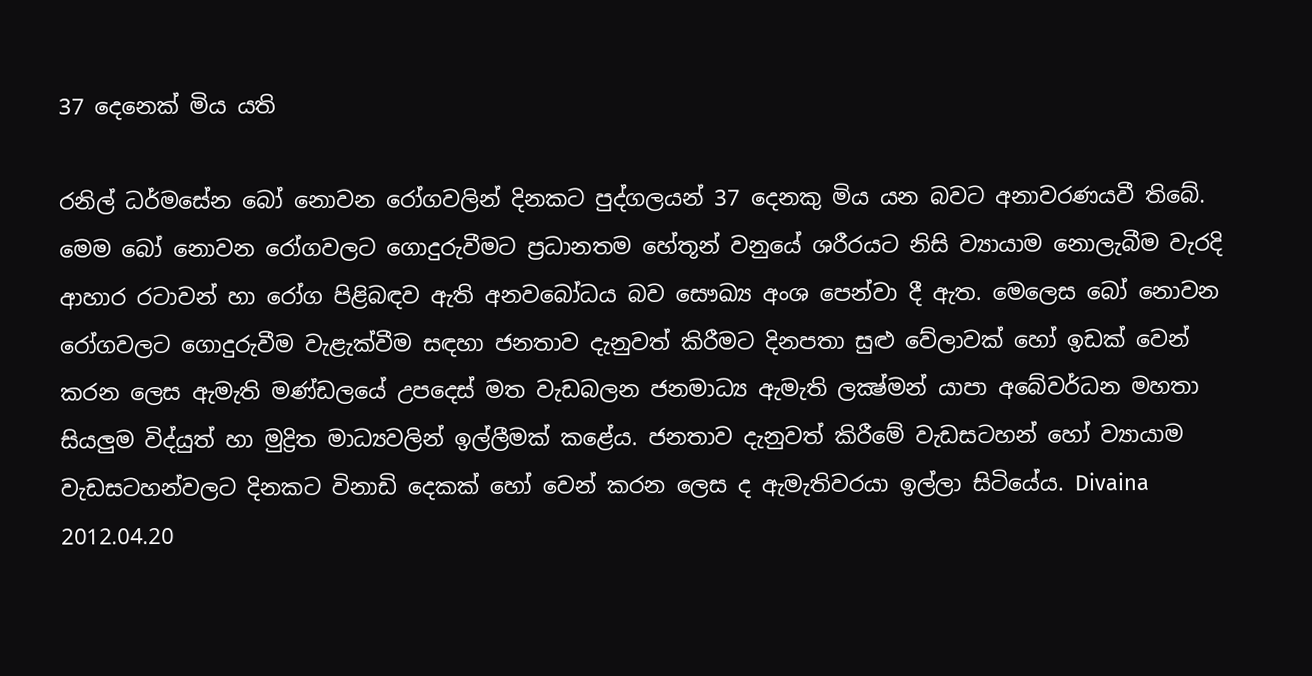37 දෙනෙක්‌ මිය යති

රනිල් ධර්මසේන බෝ නොවන රෝගවලින් දිනකට පුද්ගලයන් 37 දෙනකු මිය යන බවට අනාවරණයවී තිබේ. මෙම බෝ නොවන රෝගවලට ගොදුරුවීමට ප්‍රධානතම හේතූන් වනුයේ ශරීරයට නිසි ව්‍යායාම නොලැබීම වැරදි ආහාර රටාවන් හා රෝග පිළිබඳව ඇති අනවබෝධය බව සෞඛ්‍ය අංශ පෙන්වා දී ඇත. මෙලෙස බෝ නොවන රෝගවලට ගොදුරුවීම වැළැක්‌වීම සඳහා ජනතාව දැනුවත් කිරීමට දිනපතා සුළු වේලාවක්‌ හෝ ඉඩක්‌ වෙන් කරන ලෙස ඇමැති මණ්‌ඩලයේ උපදෙස්‌ මත වැඩබලන ජනමාධ්‍ය ඇමැති ලක්‍ෂ්මන් යාපා අබේවර්ධන මහතා සියලුම විද්යුත් හා මුද්‍රිත මාධ්‍යවලින් ඉල්ලීමක්‌ කළේය. ජනතාව දැනුවත් කිරීමේ වැඩසටහන් හෝ ව්‍යායාම වැඩසටහන්වලට දිනකට විනාඩි දෙකක්‌ හෝ වෙන් කරන ලෙස ද ඇමැතිවරයා ඉල්ලා සිටියේය. Divaina 2012.04.20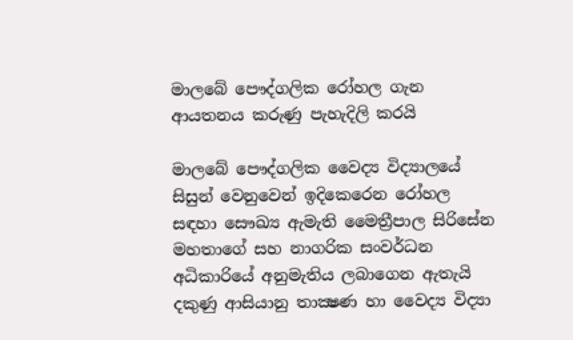මාලබේ පෞද්ගලික රෝහල ගැන ආයතනය කරුණු පැහැදිලි කරයි

මාලබේ පෞද්ගලික වෛද්‍ය විද්‍යාලයේ සිසුන් වෙනුවෙන් ඉදිකෙරෙන රෝහල සඳහා සෞඛ්‍ය ඇමැති මෛත්‍රීපාල සිරිසේන මහතාගේ සහ නාගරික සංවර්ධන අධිකාරියේ අනුමැතිය ලබාගෙන ඇතැයි දකුණු ආසියානු තාක්‍ෂණ හා වෛද්‍ය විද්‍යා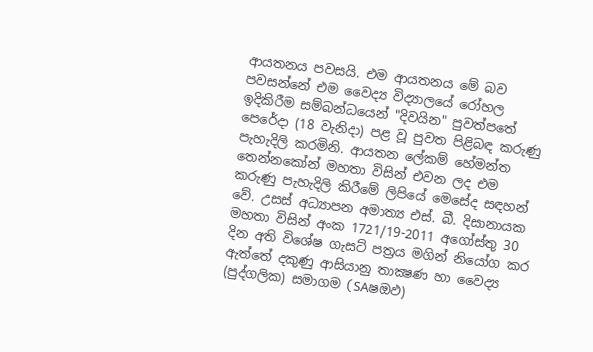ආයතනය පවසයි. එම ආයතනය මේ බව පවසන්නේ එම වෛද්‍ය විද්‍යාලයේ රෝහල ඉදිකිරීම සම්බන්ධයෙන් "දිවයින" පුවත්පතේ පෙරේදා (18 වැනිදා) පළ වූ පුවත පිළිබඳ කරුණු පැහැදිලි කරමිනි. ආයතන ලේකම් හේමන්ත තෙන්නකෝන් මහතා විසින් එවන ලද එම කරුණු පැහැදිලි කිරීමේ ලිපියේ මෙසේද සඳහන් වේ. උසස්‌ අධ්‍යාපන අමාත්‍ය එස්‌. බී. දිසානායක මහතා විසින් අංක 1721/19-2011 අගෝස්‌තු 30 දින අති විශේෂ ගැසට්‌ පත්‍රය මගින් නියෝග කර ඇත්තේ දකුණු ආසියානු තාක්‍ෂණ හා වෛද්‍ය (පුද්ගලික) සමාගම (SAෂඔඵ)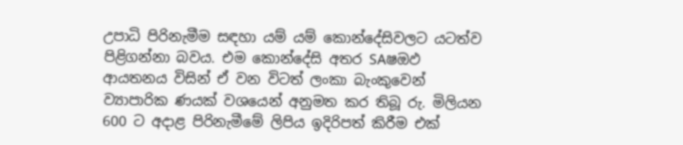උපාධි පිරිනැමීම සඳහා යම් යම් කොන්දේසිවලට යටත්ව පිළිගන්නා බවය. එම කොන්දේසි අතර SAෂඔඵ ආයතනය විසින් ඒ වන විටත් ලංකා බැංකුවෙන් ව්‍යාපාරික ණයක්‌ වශයෙන් අනුමත කර තිබූ රු. මිලියන 600 ට අදාළ පිරිනැමීමේ ලිපිය ඉදිරිපත් කිරීම එක්‌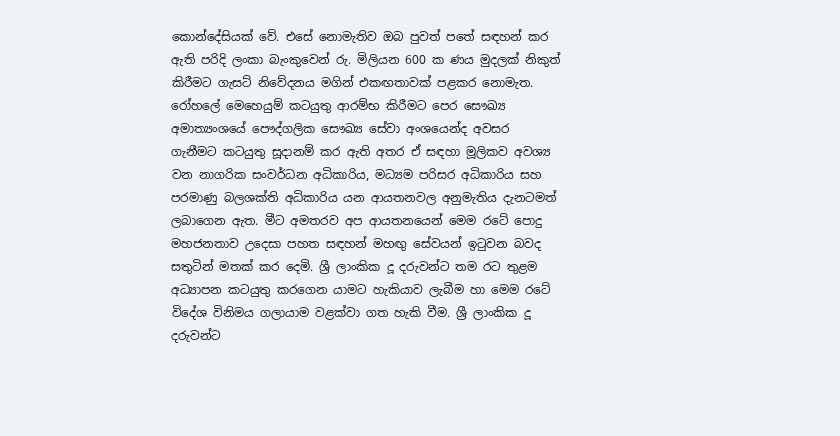කොන්දේසියක්‌ වේ. එසේ නොමැතිව ඔබ පුවත් පතේ සඳහන් කර ඇති පරිදි ලංකා බැංකුවෙන් රු. මිලියන 600 ක ණය මුදලක්‌ නිකුත් කිරීමට ගැසට්‌ නිවේදනය මගින් එකඟතාවක්‌ පළකර නොමැත. රෝහලේ මෙහෙයුම් කටයුතු ආරම්භ කිරීමට පෙර සෞඛ්‍ය අමාත්‍යංශයේ පෞද්ගලික සෞඛ්‍ය සේවා අංශයෙන්ද අවසර ගැනීමට කටයුතු සූදානම් කර ඇති අතර ඒ සඳහා මූලිකව අවශ්‍ය වන නාගරික සංවර්ධන අධිකාරිය, මධ්‍යම පරිසර අධිකාරිය සහ පරමාණු බලශක්‌ති අධිකාරිය යන ආයතනවල අනුමැතිය දැනටමත් ලබාගෙන ඇත. මීට අමතරව අප ආයතනයෙන් මෙම රටේ පොදු මහජනතාව උදෙසා පහත සඳහන් මහඟු සේවයන් ඉටුවන බවද සතුටින් මතක්‌ කර දෙමි. ශ්‍රී ලාංකික දූ දරුවන්ට තම රට තුළම අධ්‍යාපන කටයුතු කරගෙන යාමට හැකියාව ලැබීම හා මෙම රටේ විදේශ විනිමය ගලායාම වළක්‌වා ගත හැකි වීම. ශ්‍රී ලාංකික දූ දරුවන්ට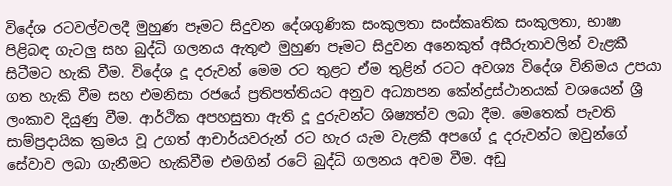විදේශ රටවල්වලදී මුහුණ පෑමට සිදුවන දේශගුණික සංකුලතා සංස්‌කෘතික සංකුලතා, භාෂා පිළිබඳ ගැටලු සහ බුද්ධි ගලනය ඇතුළු මුහුණ පෑමට සිදුවන අනෙකුත් අසීරුතාවලින් වැළකී සිටීමට හැකි වීම. විදේශ දූ දරුවන් මෙම රට තුළට ඒම තුළින් රටට අවශ්‍ය විදේශ විනිමය උපයා ගත හැකි වීම සහ එමනිසා රජයේ ප්‍රතිපත්තියට අනුව අධ්‍යාපන කේන්ද්‍රස්‌ථානයක්‌ වශයෙන් ශ්‍රී ලංකාව දියුණු වීම. ආර්ථික අපහසුතා ඇති දූ දුරුවන්ට ශිෂ්‍යත්ව ලබා දීම. මෙතෙක්‌ පැවති සාම්ප්‍රදායික ක්‍රමය වූ උගත් ආචාර්යවරුන් රට හැර යැම වැළකී අපගේ දූ දරුවන්ට ඔවුන්ගේ සේවාව ලබා ගැනීමට හැකිවීම එමගින් රටේ බුද්ධි ගලනය අවම වීම. අඩු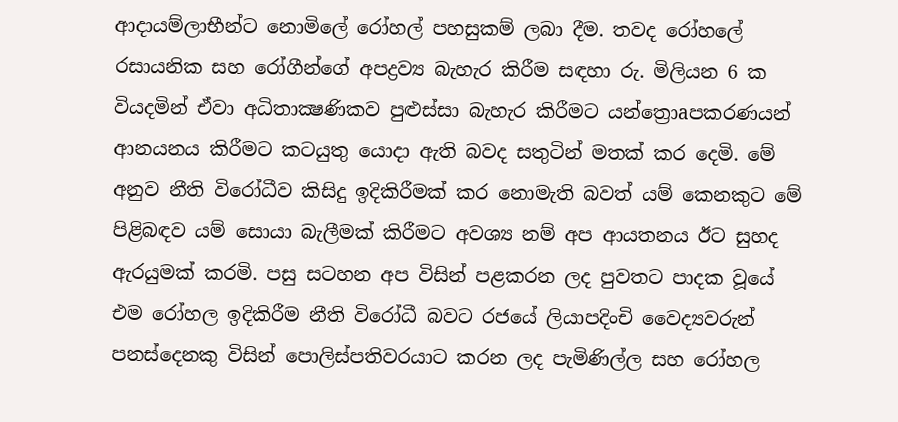ආදායම්ලාභීන්ට නොමිලේ රෝහල් පහසුකම් ලබා දීම. තවද රෝහලේ රසායනික සහ රෝගීන්ගේ අපද්‍රව්‍ය බැහැර කිරීම සඳහා රු. මිලියන 6 ක වියදමින් ඒවා අධිතාක්‍ෂණිකව පුළුස්‌සා බැහැර කිරීමට යන්ත්‍රොaපකරණයන් ආනයනය කිරීමට කටයුතු යොදා ඇති බවද සතුටින් මතක්‌ කර දෙමි. මේ අනුව නීති විරෝධීව කිසිදු ඉදිකිරීමක්‌ කර නොමැති බවත් යම් කෙනකුට මේ පිළිබඳව යම් සොයා බැලීමක්‌ කිරීමට අවශ්‍ය නම් අප ආයතනය ඊට සුහද ඇරයුමක්‌ කරමි. පසු සටහන අප විසින් පළකරන ලද පුවතට පාදක වූයේ එම රෝහල ඉදිකිරීම නීති විරෝධී බවට රජයේ ලියාපදිංචි වෛද්‍යවරුන් පනස්‌දෙනකු විසින් පොලිස්‌පතිවරයාට කරන ලද පැමිණිල්ල සහ රෝහල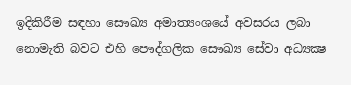ඉදිකිරීම සඳහා සෞඛ්‍ය අමාත්‍යංශයේ අවසරය ලබා නොමැති බවට එහි පෞද්ගලික සෞඛ්‍ය සේවා අධ්‍යක්‍ෂ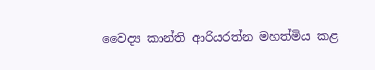වෛද්‍ය කාන්ති ආරියරත්න මහත්මිය කළ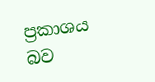ප්‍රකාශය බව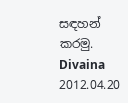සඳහන් කරමු. Divaina 2012.04.20